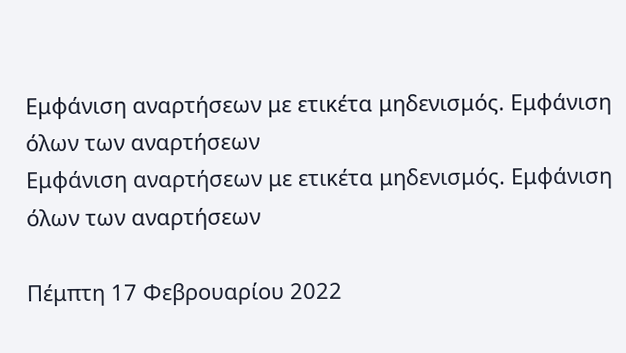Εμφάνιση αναρτήσεων με ετικέτα μηδενισμός. Εμφάνιση όλων των αναρτήσεων
Εμφάνιση αναρτήσεων με ετικέτα μηδενισμός. Εμφάνιση όλων των αναρτήσεων

Πέμπτη 17 Φεβρουαρίου 2022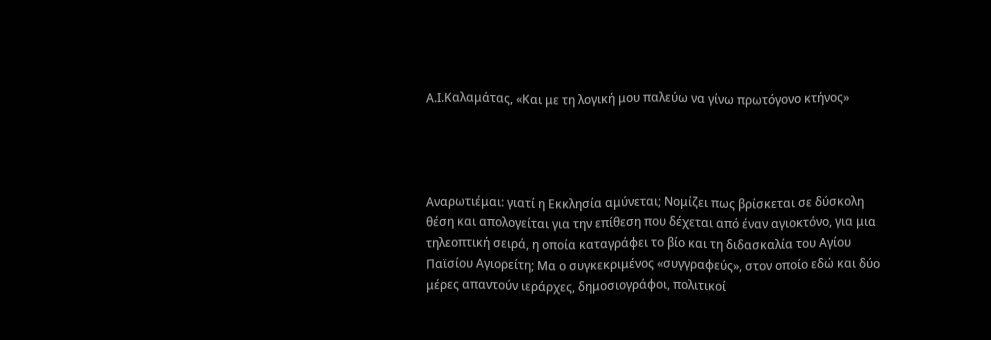Α.Ι.Καλαμάτας, «Και με τη λογική μου παλεύω να γίνω πρωτόγονο κτήνος»




Αναρωτιέμαι: γιατί η Εκκλησία αμύνεται; Νομίζει πως βρίσκεται σε δύσκολη θέση και απολογείται για την επίθεση που δέχεται από έναν αγιοκτόνο, για μια τηλεοπτική σειρά, η οποία καταγράφει το βίο και τη διδασκαλία του Αγίου Παϊσίου Αγιορείτη; Μα ο συγκεκριμένος «συγγραφεύς», στον οποίο εδώ και δύο μέρες απαντούν ιεράρχες, δημοσιογράφοι, πολιτικοί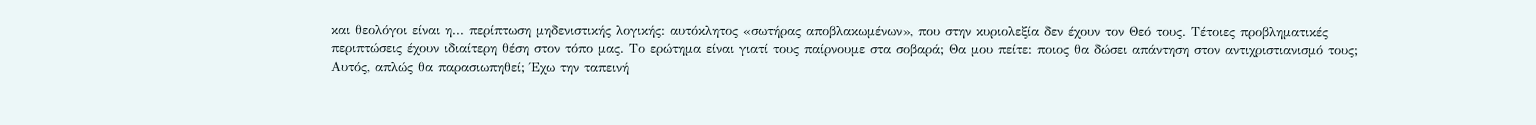και θεολόγοι είναι η... περίπτωση μηδενιστικής λογικής: αυτόκλητος «σωτήρας αποβλακωμένων», που στην κυριολεξία δεν έχουν τον Θεό τους. Τέτοιες προβληματικές περιπτώσεις έχουν ιδιαίτερη θέση στον τόπο μας. Το ερώτημα είναι γιατί τους παίρνουμε στα σοβαρά; Θα μου πείτε: ποιος θα δώσει απάντηση στον αντιχριστιανισμό τους; Αυτός, απλώς θα παρασιωπηθεί; Έχω την ταπεινή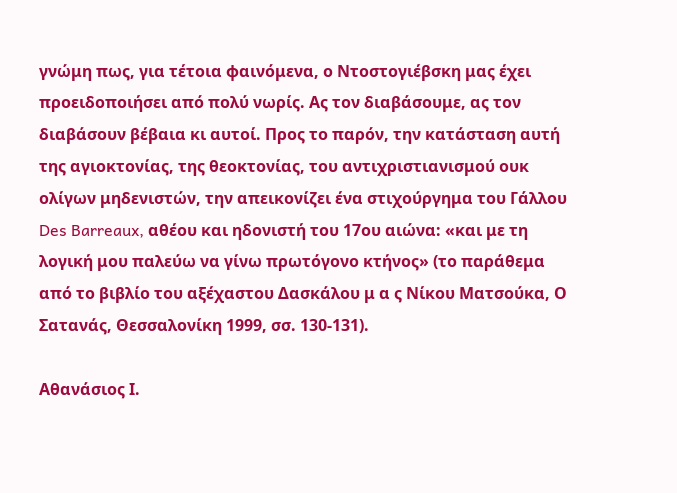γνώμη πως, για τέτοια φαινόμενα, ο Ντοστογιέβσκη μας έχει προειδοποιήσει από πολύ νωρίς. Ας τον διαβάσουμε, ας τον διαβάσουν βέβαια κι αυτοί. Προς το παρόν, την κατάσταση αυτή της αγιοκτονίας, της θεοκτονίας, του αντιχριστιανισμού ουκ ολίγων μηδενιστών, την απεικονίζει ένα στιχούργημα του Γάλλου Des Barreaux, αθέου και ηδονιστή του 17ου αιώνα: «και με τη λογική μου παλεύω να γίνω πρωτόγονο κτήνος» (το παράθεμα από το βιβλίο του αξέχαστου Δασκάλου μ α ς Νίκου Ματσούκα, Ο Σατανάς, Θεσσαλονίκη 1999, σσ. 130-131).

Αθανάσιος Ι.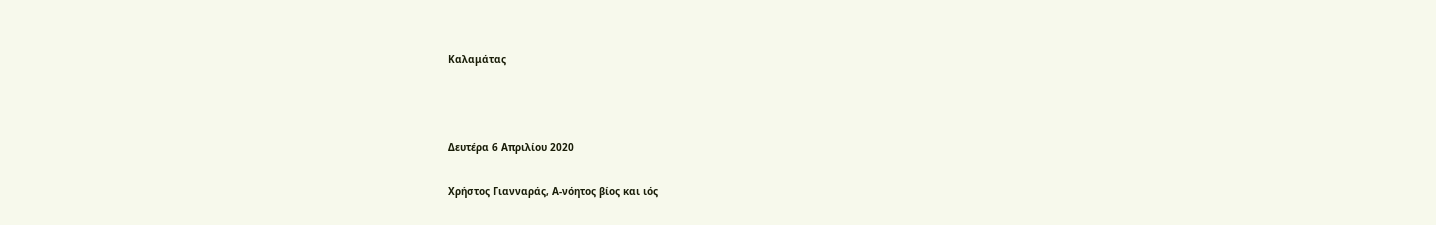Καλαμάτας



Δευτέρα 6 Απριλίου 2020

Χρήστος Γιανναράς, Α-νόητος βίος και ιός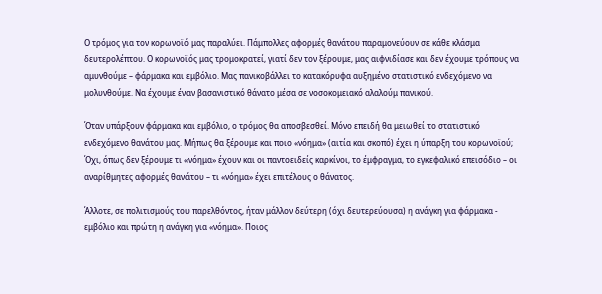Ο τρόμος για τον κορωνοϊό μας παραλύει. Πάμπολλες αφορμές θανάτου παραμονεύουν σε κάθε κλάσμα δευτερολέπτου. Ο κορωνοϊός μας τρομοκρατεί, γιατί δεν τον ξέρουμε, μας αιφνιδίασε και δεν έχουμε τρόπους να αμυνθούμε – φάρμακα και εμβόλιο. Μας πανικοβάλλει το κατακόρυφα αυξημένο στατιστικό ενδεχόμενο να μολυνθούμε. Να έχουμε έναν βασανιστικό θάνατο μέσα σε νοσοκομειακό αλαλούμ πανικού.

Όταν υπάρξουν φάρμακα και εμβόλιο, ο τρόμος θα αποσβεσθεί. Μόνο επειδή θα μειωθεί το στατιστικό ενδεχόμενο θανάτου μας. Μήπως θα ξέρουμε και ποιο «νόημα» (αιτία και σκοπό) έχει η ύπαρξη του κορωνοϊού; Όχι, όπως δεν ξέρουμε τι «νόημα» έχουν και οι παντοειδείς καρκίνοι, το έμφραγμα, το εγκεφαλικό επεισόδιο – οι αναρίθμητες αφορμές θανάτου – τι «νόημα» έχει επιτέλους ο θάνατος.

Άλλοτε, σε πολιτισμούς του παρελθόντος, ήταν μάλλον δεύτερη (όχι δευτερεύουσα) η ανάγκη για φάρμακα - εμβόλιο και πρώτη η ανάγκη για «νόημα». Ποιος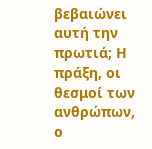βεβαιώνει αυτή την πρωτιά; Η πράξη, οι θεσμοί των ανθρώπων, ο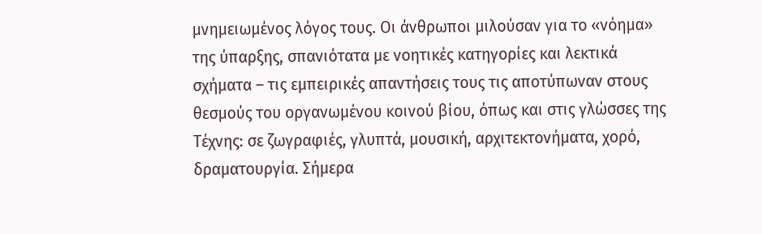μνημειωμένος λόγος τους. Οι άνθρωποι μιλούσαν για το «νόημα» της ύπαρξης, σπανιότατα με νοητικές κατηγορίες και λεκτικά σχήματα – τις εμπειρικές απαντήσεις τους τις αποτύπωναν στους θεσμούς του οργανωμένου κοινού βίου, όπως και στις γλώσσες της Τέχνης: σε ζωγραφιές, γλυπτά, μουσική, αρχιτεκτονήματα, χορό, δραματουργία. Σήμερα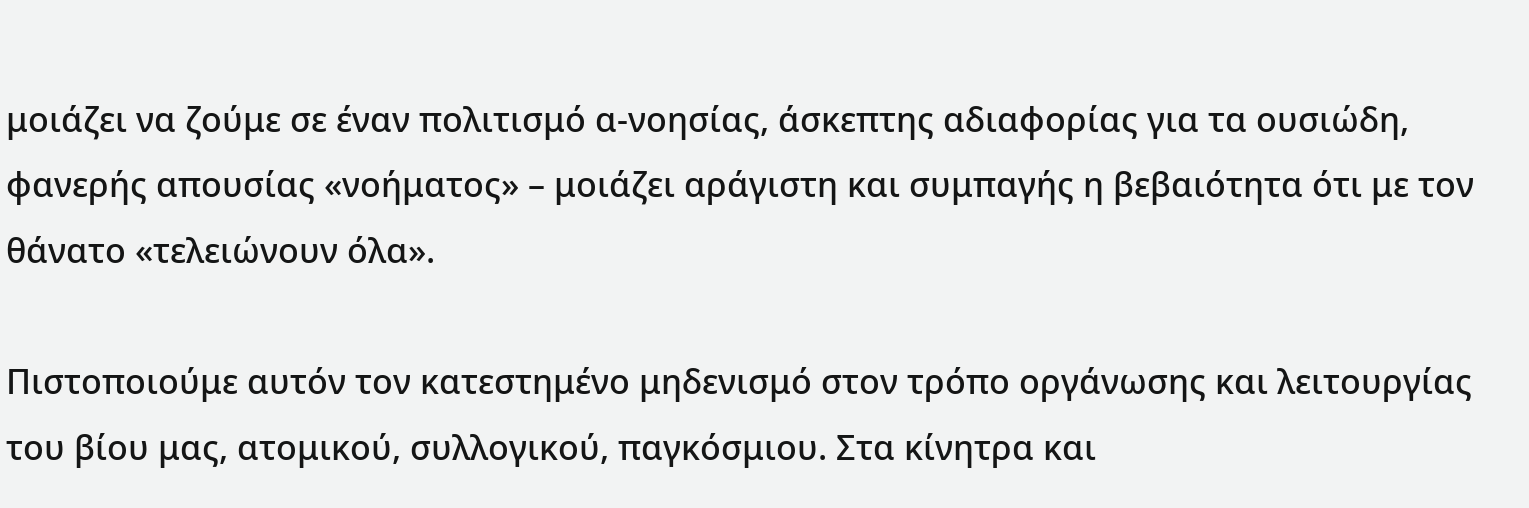μοιάζει να ζούμε σε έναν πολιτισμό α-νοησίας, άσκεπτης αδιαφορίας για τα ουσιώδη, φανερής απουσίας «νοήματος» – μοιάζει αράγιστη και συμπαγής η βεβαιότητα ότι με τον θάνατο «τελειώνουν όλα».

Πιστοποιούμε αυτόν τον κατεστημένο μηδενισμό στον τρόπο οργάνωσης και λειτουργίας του βίου μας, ατομικού, συλλογικού, παγκόσμιου. Στα κίνητρα και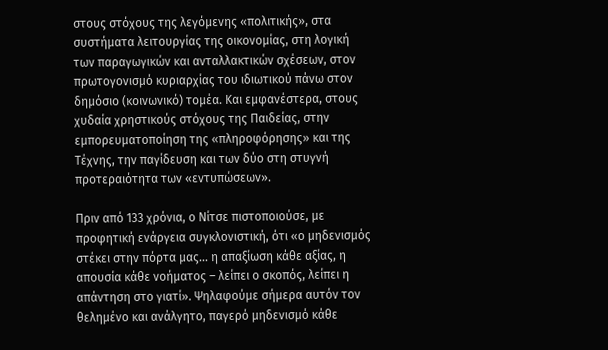στους στόχους της λεγόμενης «πολιτικής», στα συστήματα λειτουργίας της οικονομίας, στη λογική των παραγωγικών και ανταλλακτικών σχέσεων, στον πρωτογονισμό κυριαρχίας του ιδιωτικού πάνω στον δημόσιο (κοινωνικό) τομέα. Και εμφανέστερα, στους χυδαία χρηστικούς στόχους της Παιδείας, στην εμπορευματοποίηση της «πληροφόρησης» και της Τέχνης, την παγίδευση και των δύο στη στυγνή προτεραιότητα των «εντυπώσεων».

Πριν από 133 χρόνια, ο Νίτσε πιστοποιούσε, με προφητική ενάργεια συγκλονιστική, ότι «ο μηδενισμός στέκει στην πόρτα μας... η απαξίωση κάθε αξίας, η απουσία κάθε νοήματος – λείπει ο σκοπός, λείπει η απάντηση στο γιατί». Ψηλαφούμε σήμερα αυτόν τον θελημένο και ανάλγητο, παγερό μηδενισμό κάθε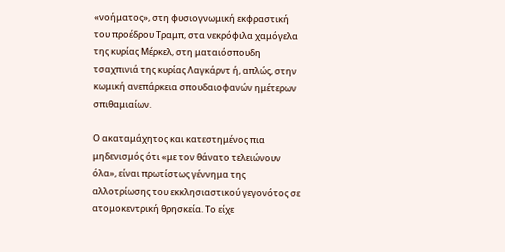«νοήματος», στη φυσιογνωμική εκφραστική του προέδρου Τραμπ, στα νεκρόφιλα χαμόγελα της κυρίας Μέρκελ, στη ματαιόσπουδη τσαχπινιά της κυρίας Λαγκάρντ ή, απλώς, στην κωμική ανεπάρκεια σπουδαιοφανών ημέτερων σπιθαμιαίων.

Ο ακαταμάχητος και κατεστημένος πια μηδενισμός ότι «με τον θάνατο τελειώνουν όλα», είναι πρωτίστως γέννημα της αλλοτρίωσης του εκκλησιαστικού γεγονότος σε ατομοκεντρική θρησκεία. Το είχε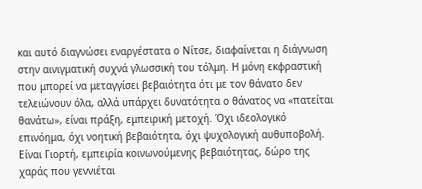και αυτό διαγνώσει εναργέστατα ο Νίτσε, διαφαίνεται η διάγνωση στην αινιγματική συχνά γλωσσική του τόλμη. Η μόνη εκφραστική που μπορεί να μεταγγίσει βεβαιότητα ότι με τον θάνατο δεν τελειώνουν όλα, αλλά υπάρχει δυνατότητα ο θάνατος να «πατείται θανάτω», είναι πράξη, εμπειρική μετοχή. Όχι ιδεολογικό επινόημα, όχι νοητική βεβαιότητα, όχι ψυχολογική αυθυποβολή. Είναι Γιορτή, εμπειρία κοινωνούμενης βεβαιότητας, δώρο της χαράς που γεννιέται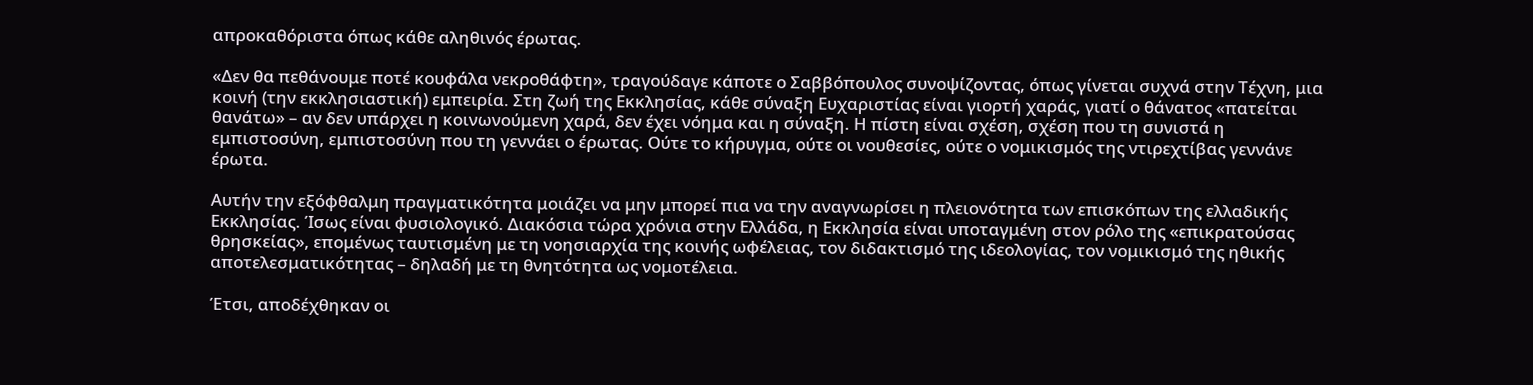απροκαθόριστα όπως κάθε αληθινός έρωτας.

«Δεν θα πεθάνουμε ποτέ κουφάλα νεκροθάφτη», τραγούδαγε κάποτε ο Σαββόπουλος συνοψίζοντας, όπως γίνεται συχνά στην Τέχνη, μια κοινή (την εκκλησιαστική) εμπειρία. Στη ζωή της Εκκλησίας, κάθε σύναξη Ευχαριστίας είναι γιορτή χαράς, γιατί ο θάνατος «πατείται θανάτω» – αν δεν υπάρχει η κοινωνούμενη χαρά, δεν έχει νόημα και η σύναξη. Η πίστη είναι σχέση, σχέση που τη συνιστά η εμπιστοσύνη, εμπιστοσύνη που τη γεννάει ο έρωτας. Ούτε το κήρυγμα, ούτε οι νουθεσίες, ούτε ο νομικισμός της ντιρεχτίβας γεννάνε έρωτα.

Αυτήν την εξόφθαλμη πραγματικότητα μοιάζει να μην μπορεί πια να την αναγνωρίσει η πλειονότητα των επισκόπων της ελλαδικής Εκκλησίας. Ίσως είναι φυσιολογικό. Διακόσια τώρα χρόνια στην Ελλάδα, η Εκκλησία είναι υποταγμένη στον ρόλο της «επικρατούσας θρησκείας», επομένως ταυτισμένη με τη νοησιαρχία της κοινής ωφέλειας, τον διδακτισμό της ιδεολογίας, τον νομικισμό της ηθικής αποτελεσματικότητας – δηλαδή με τη θνητότητα ως νομοτέλεια.

Έτσι, αποδέχθηκαν οι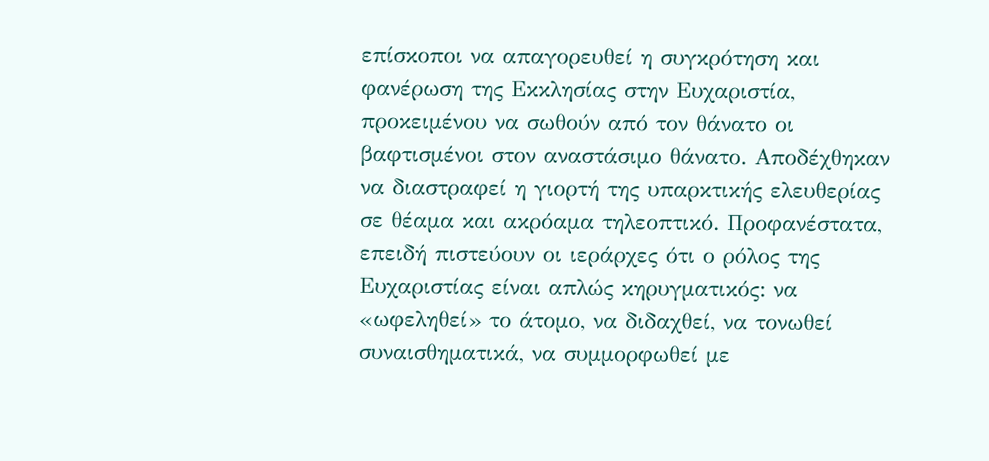επίσκοποι να απαγορευθεί η συγκρότηση και φανέρωση της Εκκλησίας στην Ευχαριστία, προκειμένου να σωθούν από τον θάνατο οι βαφτισμένοι στον αναστάσιμο θάνατο. Αποδέχθηκαν να διαστραφεί η γιορτή της υπαρκτικής ελευθερίας σε θέαμα και ακρόαμα τηλεοπτικό. Προφανέστατα, επειδή πιστεύουν οι ιεράρχες ότι ο ρόλος της Ευχαριστίας είναι απλώς κηρυγματικός: να «ωφεληθεί» το άτομο, να διδαχθεί, να τονωθεί συναισθηματικά, να συμμορφωθεί με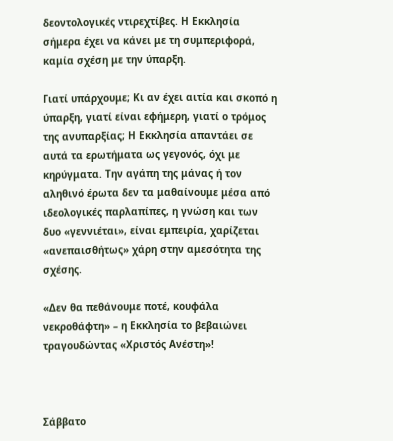δεοντολογικές ντιρεχτίβες. Η Εκκλησία σήμερα έχει να κάνει με τη συμπεριφορά, καμία σχέση με την ύπαρξη.

Γιατί υπάρχουμε; Κι αν έχει αιτία και σκοπό η ύπαρξη, γιατί είναι εφήμερη, γιατί ο τρόμος της ανυπαρξίας; Η Εκκλησία απαντάει σε αυτά τα ερωτήματα ως γεγονός, όχι με κηρύγματα. Την αγάπη της μάνας ή τον αληθινό έρωτα δεν τα μαθαίνουμε μέσα από ιδεολογικές παρλαπίπες, η γνώση και των δυο «γεννιέται», είναι εμπειρία, χαρίζεται «ανεπαισθήτως» χάρη στην αμεσότητα της σχέσης.

«Δεν θα πεθάνουμε ποτέ, κουφάλα νεκροθάφτη» – η Εκκλησία το βεβαιώνει τραγουδώντας «Χριστός Ανέστη»!



Σάββατο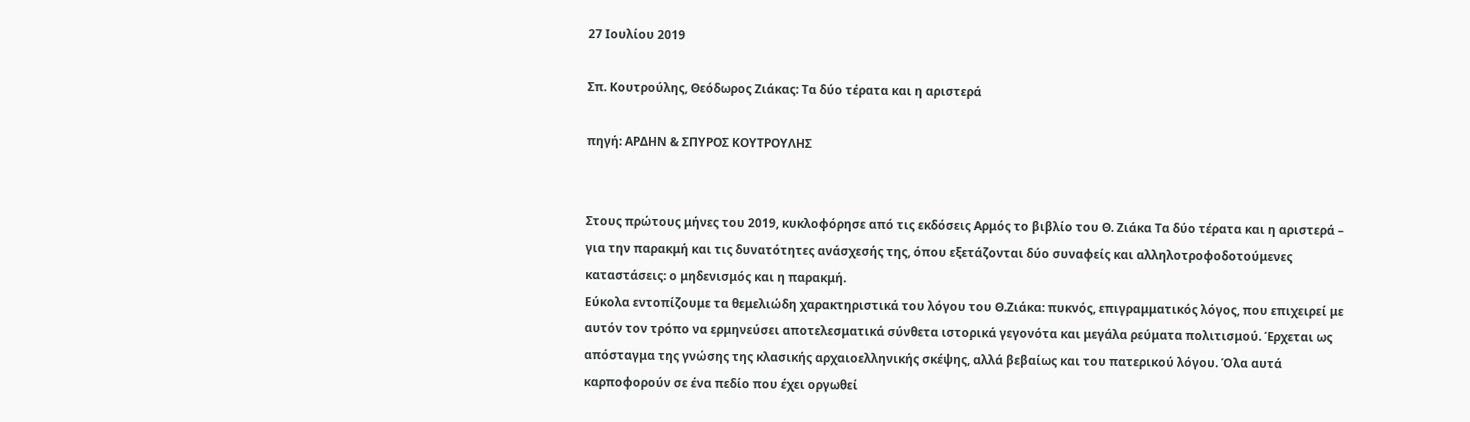27 Ιουλίου 2019

Σπ. Κουτρούλης, Θεόδωρος Ζιάκας: Τα δύο τέρατα και η αριστερά

πηγή: ΑΡΔΗΝ & ΣΠΥΡΟΣ ΚΟΥΤΡΟΥΛΗΣ


Στους πρώτους μήνες του 2019, κυκλοφόρησε από τις εκδόσεις Αρμός το βιβλίο του Θ. Ζιάκα Τα δύο τέρατα και η αριστερά – για την παρακμή και τις δυνατότητες ανάσχεσής της, όπου εξετάζονται δύο συναφείς και αλληλοτροφοδοτούμενες καταστάσεις: ο μηδενισμός και η παρακμή.
Εύκολα εντοπίζουμε τα θεμελιώδη χαρακτηριστικά του λόγου του Θ.Ζιάκα: πυκνός, επιγραμματικός λόγος, που επιχειρεί με αυτόν τον τρόπο να ερμηνεύσει αποτελεσματικά σύνθετα ιστορικά γεγονότα και μεγάλα ρεύματα πολιτισμού. Έρχεται ως απόσταγμα της γνώσης της κλασικής αρχαιοελληνικής σκέψης, αλλά βεβαίως και του πατερικού λόγου. Όλα αυτά καρποφορούν σε ένα πεδίο που έχει οργωθεί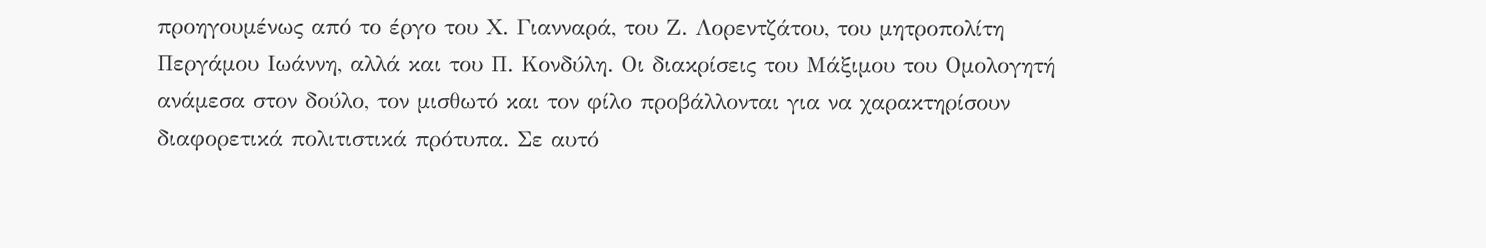προηγουμένως από το έργο του Χ. Γιανναρά, του Ζ. Λορεντζάτου, του μητροπολίτη Περγάμου Ιωάννη, αλλά και του Π. Κονδύλη. Οι διακρίσεις του Μάξιμου του Ομολογητή ανάμεσα στον δούλο, τον μισθωτό και τον φίλο προβάλλονται για να χαρακτηρίσουν διαφορετικά πολιτιστικά πρότυπα. Σε αυτό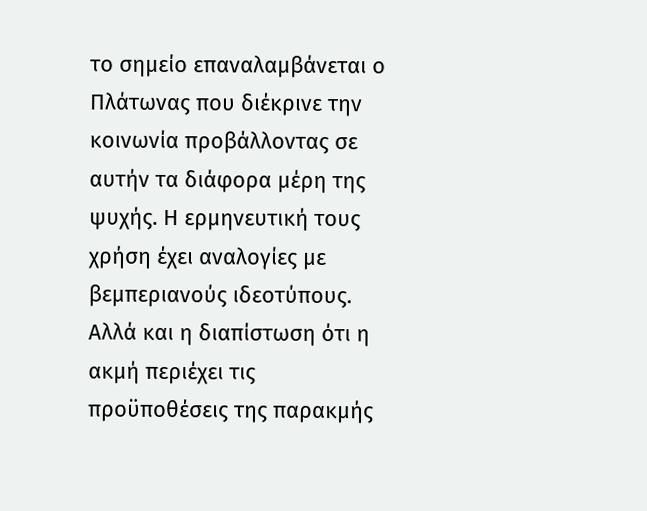το σημείο επαναλαμβάνεται ο Πλάτωνας που διέκρινε την κοινωνία προβάλλοντας σε αυτήν τα διάφορα μέρη της ψυχής. Η ερμηνευτική τους χρήση έχει αναλογίες με βεμπεριανούς ιδεοτύπους. Αλλά και η διαπίστωση ότι η ακμή περιέχει τις προϋποθέσεις της παρακμής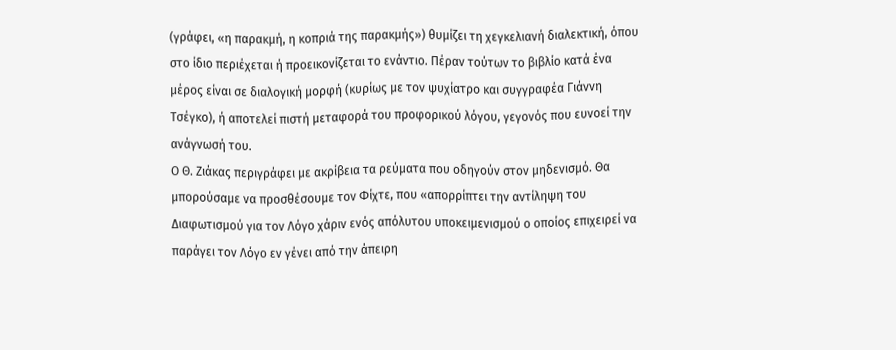(γράφει, «η παρακμή, η κοπριά της παρακμής») θυμίζει τη χεγκελιανή διαλεκτική, όπου στο ίδιο περιέχεται ή προεικονίζεται το ενάντιο. Πέραν τούτων το βιβλίο κατά ένα μέρος είναι σε διαλογική μορφή (κυρίως με τον ψυχίατρο και συγγραφέα Γιάννη Τσέγκο), ή αποτελεί πιστή μεταφορά του προφορικού λόγου, γεγονός που ευνοεί την ανάγνωσή του.
Ο Θ. Ζιάκας περιγράφει με ακρίβεια τα ρεύματα που οδηγούν στον μηδενισμό. Θα μπορούσαμε να προσθέσουμε τον Φίχτε, που «απορρίπτει την αντίληψη του Διαφωτισμού για τον Λόγο χάριν ενός απόλυτου υποκειμενισμού ο οποίος επιχειρεί να παράγει τον Λόγο εν γένει από την άπειρη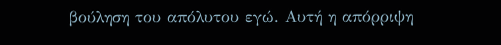βούληση του απόλυτου εγώ. Αυτή η απόρριψη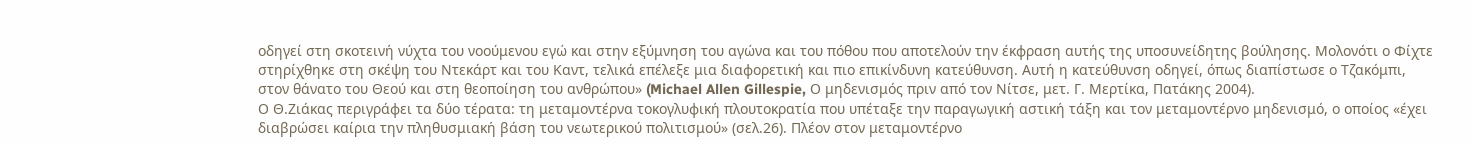οδηγεί στη σκοτεινή νύχτα του νοούμενου εγώ και στην εξύμνηση του αγώνα και του πόθου που αποτελούν την έκφραση αυτής της υποσυνείδητης βούλησης. Μολονότι ο Φίχτε στηρίχθηκε στη σκέψη του Ντεκάρτ και του Καντ, τελικά επέλεξε μια διαφορετική και πιο επικίνδυνη κατεύθυνση. Αυτή η κατεύθυνση οδηγεί, όπως διαπίστωσε ο Τζακόμπι, στον θάνατο του Θεού και στη θεοποίηση του ανθρώπου» (Michael Allen Gillespie, Ο μηδενισμός πριν από τον Νίτσε, μετ. Γ. Μερτίκα, Πατάκης 2004).
Ο Θ.Ζιάκας περιγράφει τα δύο τέρατα: τη μεταμοντέρνα τοκογλυφική πλουτοκρατία που υπέταξε την παραγωγική αστική τάξη και τον μεταμοντέρνο μηδενισμό, ο οποίος «έχει διαβρώσει καίρια την πληθυσμιακή βάση του νεωτερικού πολιτισμού» (σελ.26). Πλέον στον μεταμοντέρνο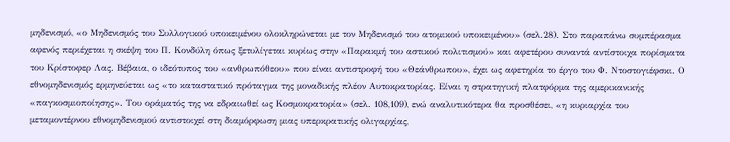μηδενισμό, «ο Μηδενισμός του Συλλογικού υποκειμένου ολοκληρώνεται με τον Μηδενισμό του ατομικού υποκειμένου» (σελ.28). Στο παραπάνω συμπέρασμα αφενός περιέχεται η σκέψη του Π. Κονδύλη όπως ξετυλίγεται κυρίως στην «Παρακμή του αστικού πολιτισμού» και αφετέρου συναντά αντίστοιχα πορίσματα του Κρίστοφερ Λας. Βέβαια, ο ιδεότυπος του «ανθρωπόθεου» που είναι αντιστροφή του «Θεάνθρωπου», έχει ως αφετηρία το έργο του Φ. Ντοστογιέφσκι. Ο εθνομηδενισμός ερμηνεύεται ως «το καταστατικό πρόταγμα της μοναδικής πλέον Αυτοκρατορίας. Είναι η στρατηγική πλατφόρμα της αμερικανικής «παγκοσμιοποίησης». Του οράματός της να εδραιωθεί ως Κοσμοκρατορία» (σελ. 108,109), ενώ αναλυτικότερα θα προσθέσει, «η κυριαρχία του μεταμοντέρνου εθνομηδενισμού αντιστοιχεί στη διαμόρφωση μιας υπερκρατικής ολιγαρχίας,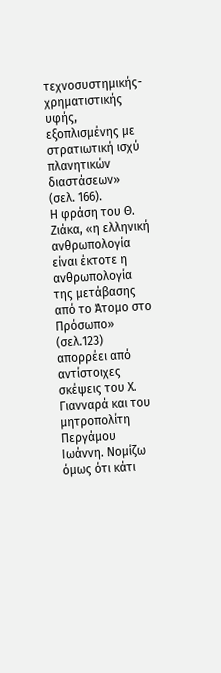τεχνοσυστημικής-χρηματιστικής υφής, εξοπλισμένης με στρατιωτική ισχύ πλανητικών διαστάσεων» (σελ. 166).
Η φράση του Θ. Ζιάκα, «η ελληνική ανθρωπολογία είναι έκτοτε η ανθρωπολογία της μετάβασης από το Άτομο στο Πρόσωπο» (σελ.123) απορρέει από αντίστοιχες σκέψεις του Χ. Γιανναρά και του μητροπολίτη Περγάμου Ιωάννη. Νομίζω όμως ότι κάτι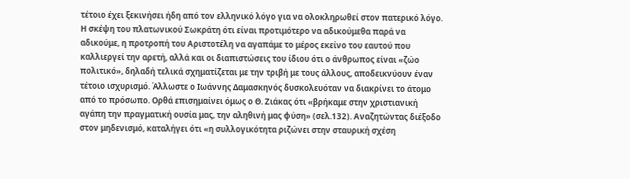τέτοιο έχει ξεκινήσει ήδη από τον ελληνικό λόγο για να ολοκληρωθεί στον πατερικό λόγο. Η σκέψη του πλατωνικού Σωκράτη ότι είναι προτιμότερο να αδικούμεθα παρά να αδικούμε, η προτροπή του Αριστοτέλη να αγαπάμε το μέρος εκείνο του εαυτού που καλλιεργεί την αρετή, αλλά και οι διαπιστώσεις του ίδιου ότι ο άνθρωπος είναι «ζώο πολιτικό», δηλαδή τελικά σχηματίζεται με την τριβή με τους άλλους, αποδεικνύουν έναν τέτοιο ισχυρισμό. Άλλωστε ο Ιωάννης Δαμασκηνός δυσκολευόταν να διακρίνει το άτομο από το πρόσωπο. Ορθά επισημαίνει όμως ο Θ. Ζιάκας ότι «βρήκαμε στην χριστιανική αγάπη την πραγματική ουσία μας, την αληθινή μας φύση» (σελ.132). Αναζητώντας διέξοδο στον μηδενισμό, καταλήγει ότι «η συλλογικότητα ριζώνει στην σταυρική σχέση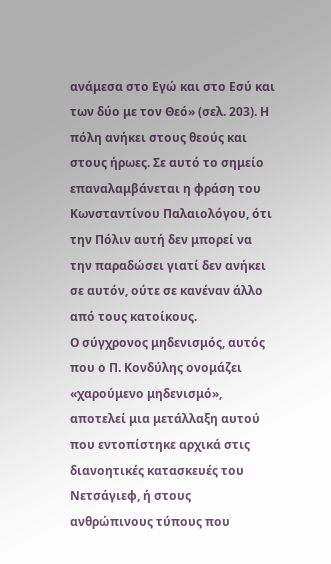ανάμεσα στο Εγώ και στο Εσύ και των δύο με τον Θεό» (σελ. 203). Η πόλη ανήκει στους θεούς και στους ήρωες. Σε αυτό το σημείο επαναλαμβάνεται η φράση του Κωνσταντίνου Παλαιολόγου, ότι την Πόλιν αυτή δεν μπορεί να την παραδώσει γιατί δεν ανήκει σε αυτόν, ούτε σε κανέναν άλλο από τους κατοίκους.
Ο σύγχρονος μηδενισμός, αυτός που ο Π. Κονδύλης ονομάζει «χαρούμενο μηδενισμό», αποτελεί μια μετάλλαξη αυτού που εντοπίστηκε αρχικά στις διανοητικές κατασκευές του Νετσάγιεφ, ή στους ανθρώπινους τύπους που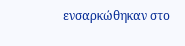ενσαρκώθηκαν στο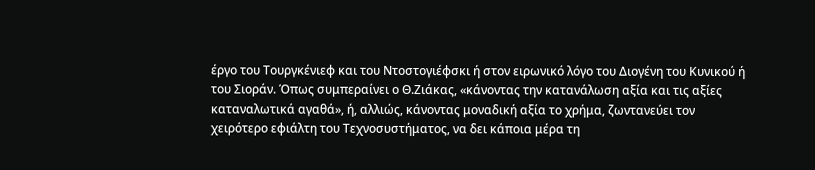έργο του Τουργκένιεφ και του Ντοστογιέφσκι ή στον ειρωνικό λόγο του Διογένη του Κυνικού ή του Σιοράν. Όπως συμπεραίνει ο Θ.Ζιάκας, «κάνοντας την κατανάλωση αξία και τις αξίες καταναλωτικά αγαθά», ή, αλλιώς, κάνοντας μοναδική αξία το χρήμα, ζωντανεύει τον χειρότερο εφιάλτη του Τεχνοσυστήματος, να δει κάποια μέρα τη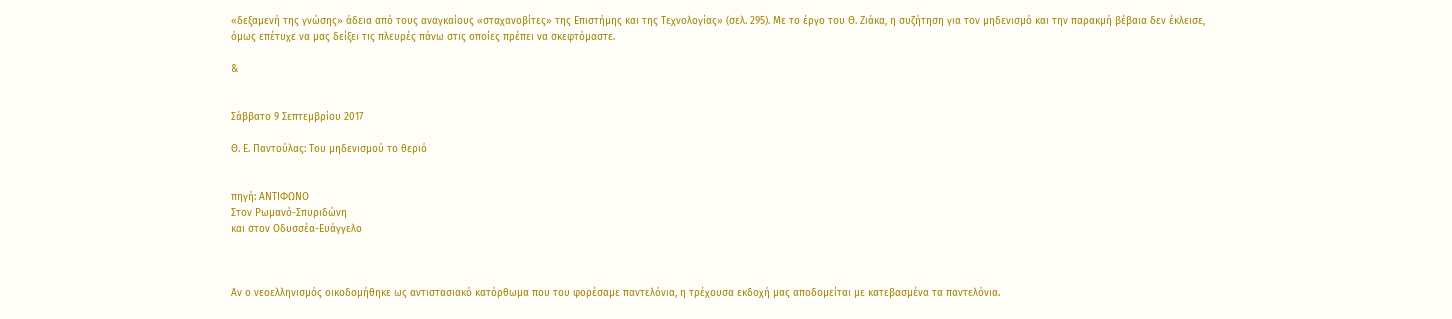«δεξαμενή της γνώσης» άδεια από τους αναγκαίους «σταχανοβίτες» της Επιστήμης και της Τεχνολογίας» (σελ. 295). Με το έργο του Θ. Ζιάκα, η συζήτηση για τον μηδενισμό και την παρακμή βέβαια δεν έκλεισε, όμως επέτυχε να μας δείξει τις πλευρές πάνω στις οποίες πρέπει να σκεφτόμαστε.

&


Σάββατο 9 Σεπτεμβρίου 2017

Θ. Ε. Παντούλας: Του μηδενισμού το θεριό


πηγή: ΑΝΤΙΦΩΝΟ
Στον Ρωμανό-Σπυριδώνη
και στον Οδυσσέα-Ευάγγελο



Aν ο νεοελληνισμός οικοδομήθηκε ως αντιστασιακό κατόρθωμα που του φορέσαμε παντελόνια, η τρέχουσα εκδοχή μας αποδομείται με κατεβασμένα τα παντελόνια.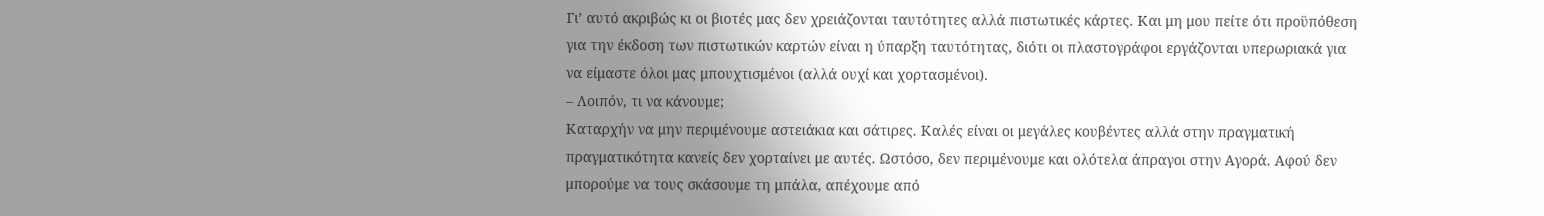Γι’ αυτό ακριβώς κι οι βιοτές μας δεν χρειάζονται ταυτότητες αλλά πιστωτικές κάρτες. Και μη μου πείτε ότι προϋπόθεση για την έκδοση των πιστωτικών καρτών είναι η ύπαρξη ταυτότητας, διότι οι πλαστογράφοι εργάζονται υπερωριακά για να είμαστε όλοι μας μπουχτισμένοι (αλλά ουχί και χορτασμένοι).
– Λοιπόν, τι να κάνουμε;
Καταρχήν να μην περιμένουμε αστειάκια και σάτιρες. Καλές είναι οι μεγάλες κουβέντες αλλά στην πραγματική πραγματικότητα κανείς δεν χορταίνει με αυτές. Ωστόσο, δεν περιμένουμε και ολότελα άπραγοι στην Αγορά. Αφού δεν μπορούμε να τους σκάσουμε τη μπάλα, απέχουμε από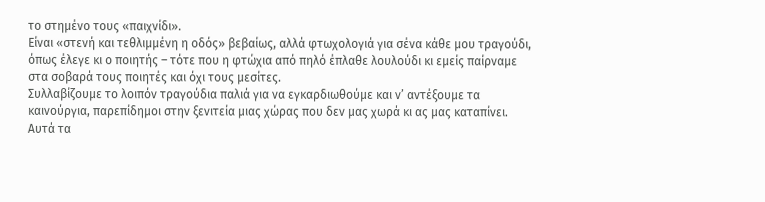το στημένο τους «παιχνίδι».
Είναι «στενή και τεθλιμμένη η οδός» βεβαίως, αλλά φτωχολογιά για σένα κάθε μου τραγούδι, όπως έλεγε κι ο ποιητής – τότε που η φτώχια από πηλό έπλαθε λουλούδι κι εμείς παίρναμε στα σοβαρά τους ποιητές και όχι τους μεσίτες.
Συλλαβίζουμε το λοιπόν τραγούδια παλιά για να εγκαρδιωθούμε και ν’ αντέξουμε τα καινούργια, παρεπίδημοι στην ξενιτεία μιας χώρας που δεν μας χωρά κι ας μας καταπίνει.
Αυτά τα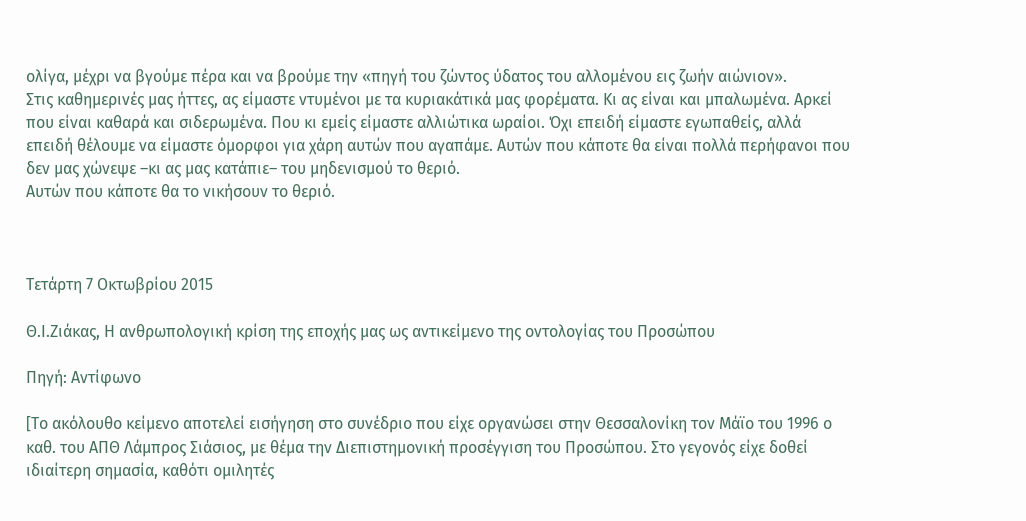ολίγα, μέχρι να βγούμε πέρα και να βρούμε την «πηγή του ζώντος ύδατος του αλλομένου εις ζωήν αιώνιον».
Στις καθημερινές μας ήττες, ας είμαστε ντυμένοι με τα κυριακάτικά μας φορέματα. Κι ας είναι και μπαλωμένα. Αρκεί που είναι καθαρά και σιδερωμένα. Που κι εμείς είμαστε αλλιώτικα ωραίοι. Όχι επειδή είμαστε εγωπαθείς, αλλά επειδή θέλουμε να είμαστε όμορφοι για χάρη αυτών που αγαπάμε. Αυτών που κάποτε θα είναι πολλά περήφανοι που δεν μας χώνεψε –κι ας μας κατάπιε– του μηδενισμού το θεριό.
Αυτών που κάποτε θα το νικήσουν το θεριό.



Τετάρτη 7 Οκτωβρίου 2015

Θ.Ι.Ζιάκας, Η ανθρωπολογική κρίση της εποχής μας ως αντικείμενο της οντολογίας του Προσώπου

Πηγή: Αντίφωνο

[Το ακόλουθο κείμενο αποτελεί εισήγηση στο συνέδριο που είχε οργανώσει στην Θεσσαλονίκη τον Μάϊο του 1996 ο καθ. του ΑΠΘ Λάμπρος Σιάσιος, με θέμα την Διεπιστημονική προσέγγιση του Προσώπου. Στο γεγονός είχε δοθεί ιδιαίτερη σημασία, καθότι ομιλητές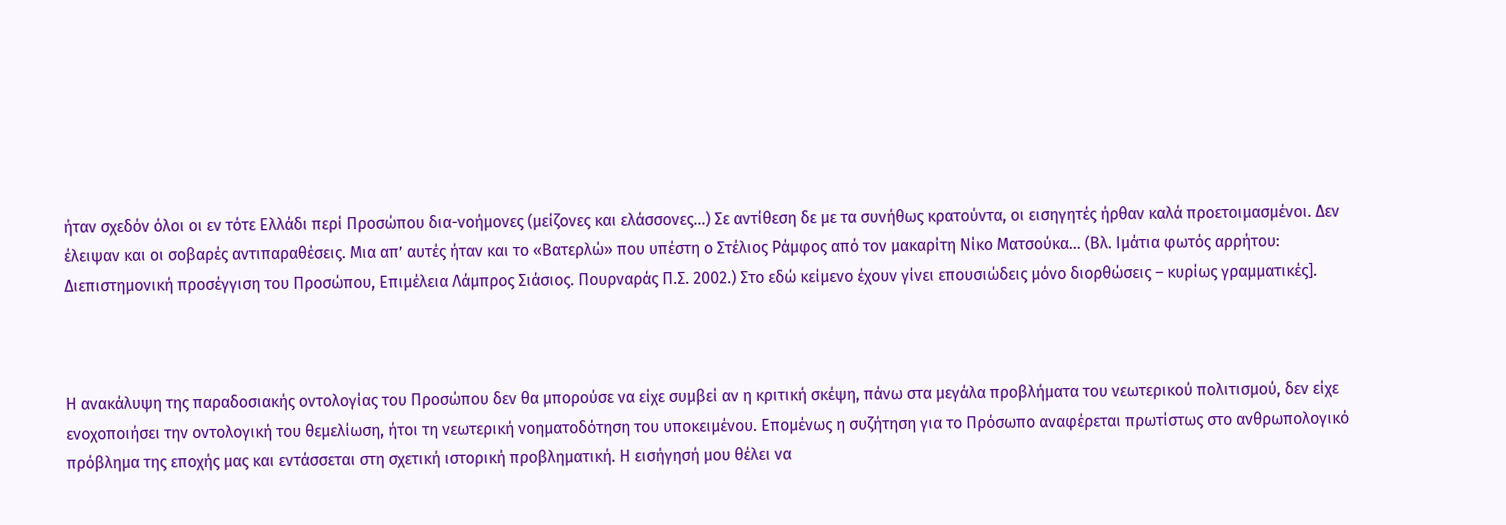ήταν σχεδόν όλοι οι εν τότε Ελλάδι περί Προσώπου δια-νοήμονες (μείζονες και ελάσσονες...) Σε αντίθεση δε με τα συνήθως κρατούντα, οι εισηγητές ήρθαν καλά προετοιμασμένοι. Δεν έλειψαν και οι σοβαρές αντιπαραθέσεις. Μια απ’ αυτές ήταν και το «Βατερλώ» που υπέστη ο Στέλιος Ράμφος από τον μακαρίτη Νίκο Ματσούκα... (Βλ. Ιμάτια φωτός αρρήτου: Διεπιστημονική προσέγγιση του Προσώπου, Επιμέλεια Λάμπρος Σιάσιος. Πουρναράς Π.Σ. 2002.) Στο εδώ κείμενο έχουν γίνει επουσιώδεις μόνο διορθώσεις – κυρίως γραμματικές].



Η ανακάλυψη της παραδοσιακής οντολογίας του Προσώπου δεν θα μπορούσε να είχε συμβεί αν η κριτική σκέψη, πάνω στα μεγάλα προβλήματα του νεωτερικού πολιτισμού, δεν είχε ενοχοποιήσει την οντολογική του θεμελίωση, ήτοι τη νεωτερική νοηματοδότηση του υποκειμένου. Επομένως η συζήτηση για το Πρόσωπο αναφέρεται πρωτίστως στο ανθρωπολογικό πρόβλημα της εποχής μας και εντάσσεται στη σχετική ιστορική προβληματική. Η εισήγησή μου θέλει να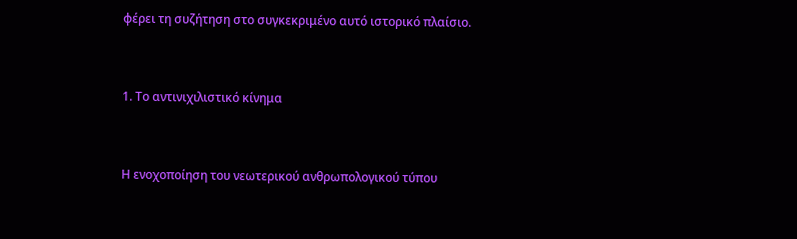φέρει τη συζήτηση στο συγκεκριμένο αυτό ιστορικό πλαίσιο.



1. Το αντινιχιλιστικό κίνημα



Η ενοχοποίηση του νεωτερικού ανθρωπολογικού τύπου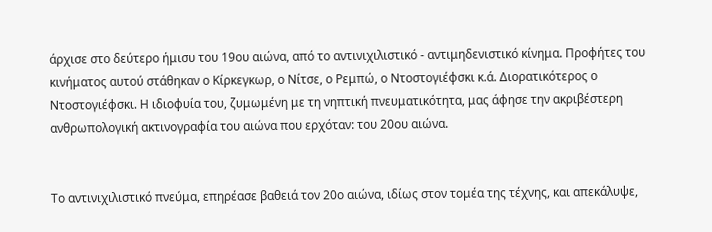άρχισε στο δεύτερο ήμισυ του 19ου αιώνα, από το αντινιχιλιστικό - αντιμηδενιστικό κίνημα. Προφήτες του κινήματος αυτού στάθηκαν ο Κίρκεγκωρ, ο Νίτσε, ο Ρεμπώ, ο Ντοστογιέφσκι κ.ά. Διορατικότερος ο Ντοστογιέφσκι. Η ιδιοφυία του, ζυμωμένη με τη νηπτική πνευματικότητα, μας άφησε την ακριβέστερη ανθρωπολογική ακτινογραφία του αιώνα που ερχόταν: του 20ου αιώνα.


Το αντινιχιλιστικό πνεύμα, επηρέασε βαθειά τον 20ο αιώνα, ιδίως στον τομέα της τέχνης, και απεκάλυψε,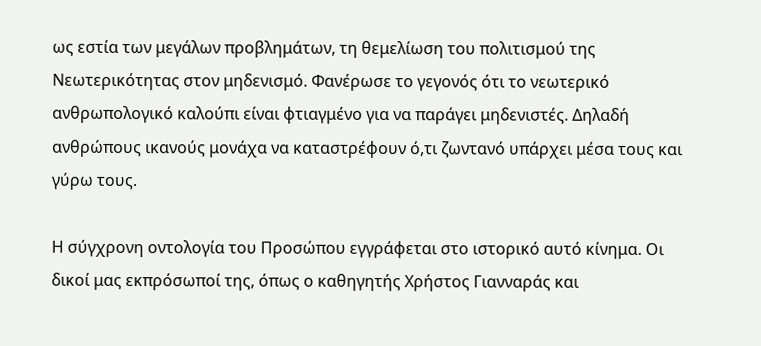ως εστία των μεγάλων προβλημάτων, τη θεμελίωση του πολιτισμού της Νεωτερικότητας στον μηδενισμό. Φανέρωσε το γεγονός ότι το νεωτερικό ανθρωπολογικό καλούπι είναι φτιαγμένο για να παράγει μηδενιστές. Δηλαδή ανθρώπους ικανούς μονάχα να καταστρέφουν ό,τι ζωντανό υπάρχει μέσα τους και γύρω τους.

Η σύγχρονη οντολογία του Προσώπου εγγράφεται στο ιστορικό αυτό κίνημα. Οι δικοί μας εκπρόσωποί της, όπως ο καθηγητής Χρήστος Γιανναράς και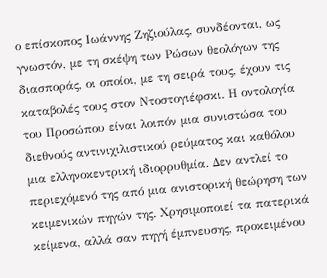ο επίσκοπος Ιωάννης Ζηζιούλας, συνδέονται, ως γνωστόν, με τη σκέψη των Ρώσων θεολόγων της διασποράς, οι οποίοι, με τη σειρά τους, έχουν τις καταβολές τους στον Ντοστογιέφσκι. Η οντολογία του Προσώπου είναι λοιπόν μια συνιστώσα του διεθνούς αντινιχιλιστικού ρεύματος και καθόλου μια ελληνοκεντρική ιδιορρυθμία. Δεν αντλεί το περιεχόμενό της από μια ανιστορική θεώρηση των κειμενικών πηγών της. Χρησιμοποιεί τα πατερικά κείμενα, αλλά σαν πηγή έμπνευσης, προκειμένου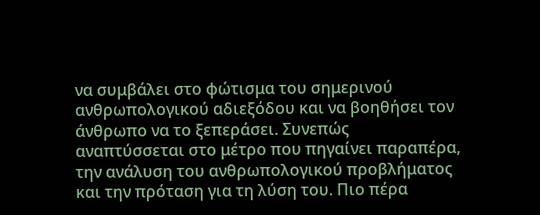να συμβάλει στο φώτισμα του σημερινού ανθρωπολογικού αδιεξόδου και να βοηθήσει τον άνθρωπο να το ξεπεράσει. Συνεπώς αναπτύσσεται στο μέτρο που πηγαίνει παραπέρα, την ανάλυση του ανθρωπολογικού προβλήματος και την πρόταση για τη λύση του. Πιο πέρα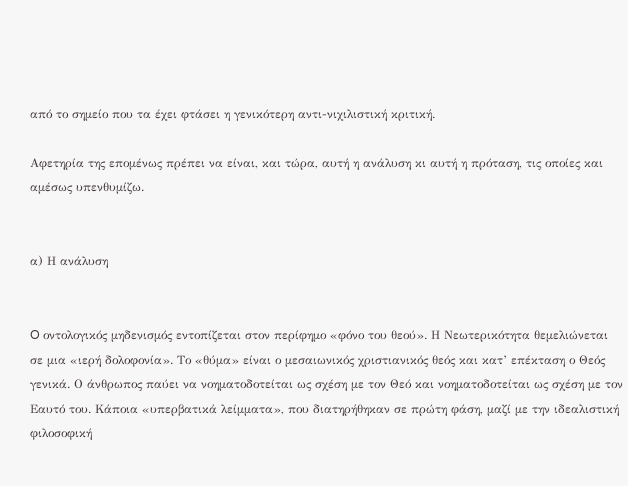από το σημείο που τα έχει φτάσει η γενικότερη αντι-νιχιλιστική κριτική.

Αφετηρία της επομένως πρέπει να είναι, και τώρα, αυτή η ανάλυση κι αυτή η πρόταση, τις οποίες και αμέσως υπενθυμίζω.


α) Η ανάλυση


O οντολογικός μηδενισμός εντοπίζεται στον περίφημο «φόνο του θεού». Η Νεωτερικότητα θεμελιώνεται σε μια «ιερή δολοφονία». Το «θύμα» είναι ο μεσαιωνικός χριστιανικός θεός και κατ’ επέκταση ο Θεός γενικά. Ο άνθρωπος παύει να νοηματοδοτείται ως σχέση με τον Θεό και νοηματοδοτείται ως σχέση με τον Εαυτό του. Κάποια «υπερβατικά λείμματα», που διατηρήθηκαν σε πρώτη φάση, μαζί με την ιδεαλιστική φιλοσοφική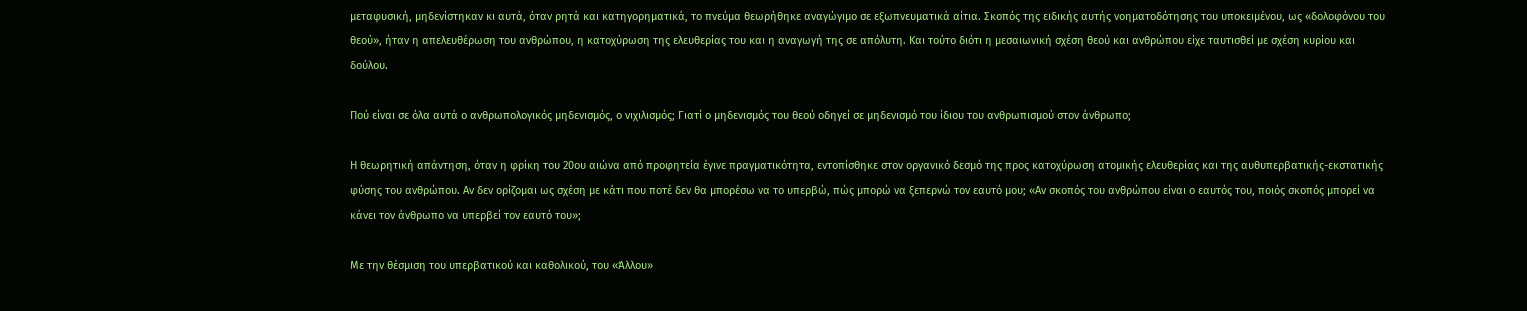μεταφυσική, μηδενίστηκαν κι αυτά, όταν ρητά και κατηγορηματικά, το πνεύμα θεωρήθηκε αναγώγιμο σε εξωπνευματικά αίτια. Σκοπός της ειδικής αυτής νοηματοδότησης του υποκειμένου, ως «δολοφόνου του θεού», ήταν η απελευθέρωση του ανθρώπου, η κατοχύρωση της ελευθερίας του και η αναγωγή της σε απόλυτη. Και τούτο διότι η μεσαιωνική σχέση θεού και ανθρώπου είχε ταυτισθεί με σχέση κυρίου και δούλου.

Πού είναι σε όλα αυτά ο ανθρωπολογικός μηδενισμός, ο νιχιλισμός; Γιατί ο μηδενισμός του θεού οδηγεί σε μηδενισμό του ίδιου του ανθρωπισμού στον άνθρωπο;

Η θεωρητική απάντηση, όταν η φρίκη του 20ου αιώνα από προφητεία έγινε πραγματικότητα, εντοπίσθηκε στον οργανικό δεσμό της προς κατοχύρωση ατομικής ελευθερίας και της αυθυπερβατικής-εκστατικής φύσης του ανθρώπου. Αν δεν ορίζομαι ως σχέση με κάτι που ποτέ δεν θα μπορέσω να το υπερβώ, πώς μπορώ να ξεπερνώ τον εαυτό μου; «Αν σκοπός του ανθρώπου είναι ο εαυτός του, ποιός σκοπός μπορεί να κάνει τον άνθρωπο να υπερβεί τον εαυτό του»;

Με την θέσμιση του υπερβατικού και καθολικού, του «Άλλου»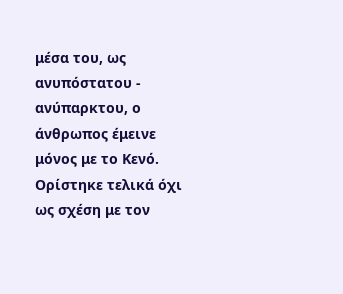μέσα του, ως ανυπόστατου - ανύπαρκτου, ο άνθρωπος έμεινε μόνος με το Κενό. Ορίστηκε τελικά όχι ως σχέση με τον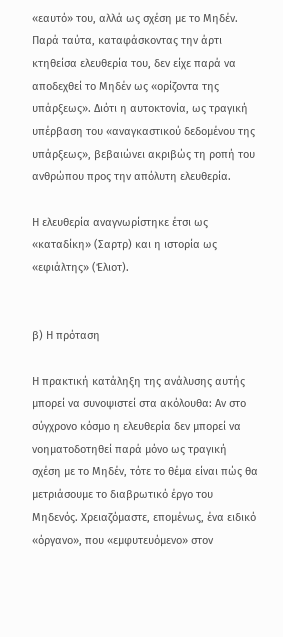«εαυτό» του, αλλά ως σχέση με το Μηδέν. Παρά ταύτα, καταφάσκοντας την άρτι κτηθείσα ελευθερία του, δεν είχε παρά να αποδεχθεί το Μηδέν ως «ορίζοντα της υπάρξεως». Διότι η αυτοκτονία, ως τραγική υπέρβαση του «αναγκαστικού δεδομένου της υπάρξεως», βεβαιώνει ακριβώς τη ροπή του ανθρώπου προς την απόλυτη ελευθερία.

Η ελευθερία αναγνωρίστηκε έτσι ως «καταδίκη» (Σαρτρ) και η ιστορία ως «εφιάλτης» (Έλιοτ).


β) Η πρόταση

Η πρακτική κατάληξη της ανάλυσης αυτής μπορεί να συνοψιστεί στα ακόλουθα: Αν στο σύγχρονο κόσμο η ελευθερία δεν μπορεί να νοηματοδοτηθεί παρά μόνο ως τραγική σχέση με το Μηδέν, τότε το θέμα είναι πώς θα μετριάσουμε το διαβρωτικό έργο του Μηδενός. Χρειαζόμαστε, επομένως, ένα ειδικό «όργανο», που «εμφυτευόμενο» στον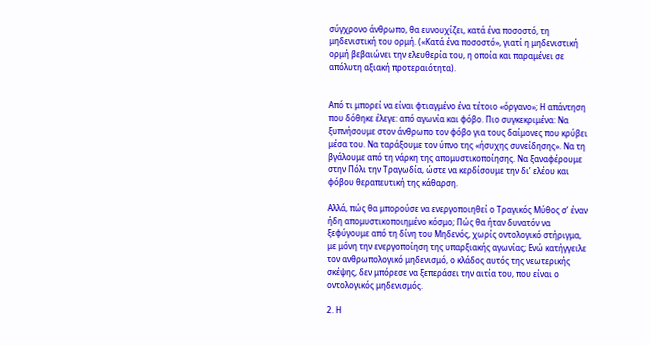σύγχρονο άνθρωπο, θα ευνουχίζει, κατά ένα ποσοστό, τη μηδενιστική του ορμή. («Κατά ένα ποσοστό», γιατί η μηδενιστική ορμή βεβαιώνει την ελευθερία του, η οποία και παραμένει σε απόλυτη αξιακή προτεραιότητα).


Από τι μπορεί να είναι φτιαγμένο ένα τέτοιο «όργανο»; Η απάντηση που δόθηκε έλεγε: από αγωνία και φόβο. Πιο συγκεκριμένα: Να ξυπνήσουμε στον άνθρωπο τον φόβο για τους δαίμονες που κρύβει μέσα του. Να ταράξουμε τον ύπνο της «ήσυχης συνείδησης». Να τη βγάλουμε από τη νάρκη της απομυστικοποίησης. Να ξαναφέρουμε στην Πόλι την Τραγωδία, ώστε να κερδίσουμε την δι’ ελέου και φόβου θεραπευτική της κάθαρση.

Αλλά, πώς θα μπορούσε να ενεργοποιηθεί ο Τραγικός Μύθος σ’ έναν ήδη απομυστικοποιημένο κόσμο; Πώς θα ήταν δυνατόν να ξεφύγουμε από τη δίνη του Μηδενός, χωρίς οντολογικό στήριγμα, με μόνη την ενεργοποίηση της υπαρξιακής αγωνίας; Ενώ κατήγγειλε τον ανθρωπολογικό μηδενισμό, ο κλάδος αυτός της νεωτερικής σκέψης, δεν μπόρεσε να ξεπεράσει την αιτία του, που είναι ο οντολογικός μηδενισμός.

2. Η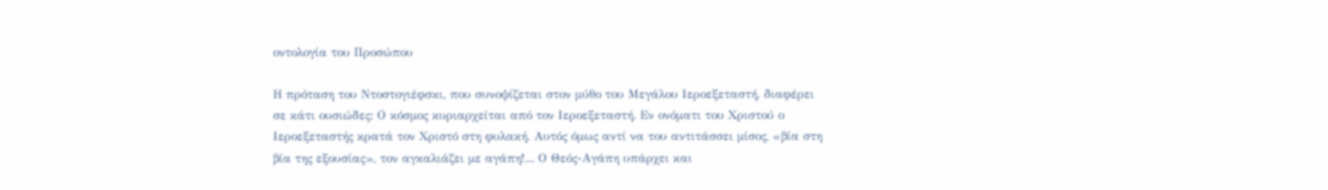οντολογία του Προσώπου

Η πρόταση του Ντοστογιέφσκι, που συνοψίζεται στον μύθο του Μεγάλου Ιεροεξεταστή, διαφέρει σε κάτι ουσιώδες: Ο κόσμος κυριαρχείται από τον Ιεροεξεταστή. Εν ονόματι του Χριστού ο Ιεροεξεταστής κρατά τον Χριστό στη φυλακή. Αυτός όμως αντί να του αντιτάσσει μίσος, «βία στη βία της εξουσίας», τον αγκαλιάζει με αγάπη!... Ο Θεός-Αγάπη υπάρχει και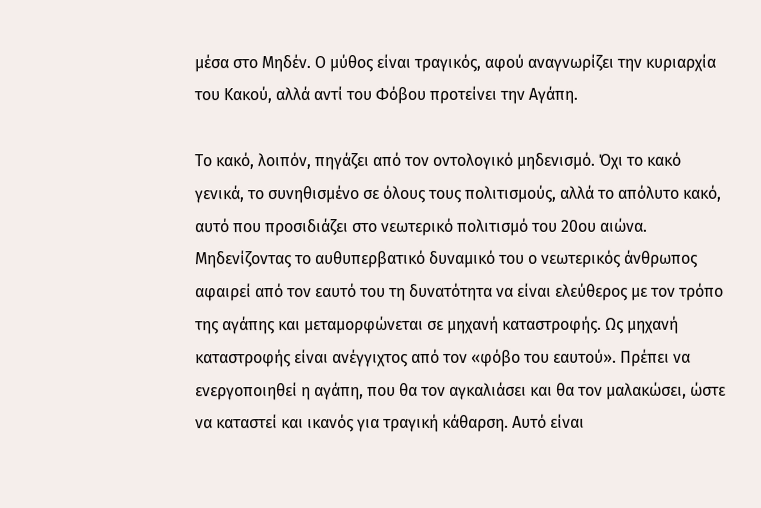μέσα στο Μηδέν. Ο μύθος είναι τραγικός, αφού αναγνωρίζει την κυριαρχία του Κακού, αλλά αντί του Φόβου προτείνει την Αγάπη.

Το κακό, λοιπόν, πηγάζει από τον οντολογικό μηδενισμό. Όχι το κακό γενικά, το συνηθισμένο σε όλους τους πολιτισμούς, αλλά το απόλυτο κακό, αυτό που προσιδιάζει στο νεωτερικό πολιτισμό του 20ου αιώνα. Μηδενίζοντας το αυθυπερβατικό δυναμικό του ο νεωτερικός άνθρωπος αφαιρεί από τον εαυτό του τη δυνατότητα να είναι ελεύθερος με τον τρόπο της αγάπης και μεταμορφώνεται σε μηχανή καταστροφής. Ως μηχανή καταστροφής είναι ανέγγιχτος από τον «φόβο του εαυτού». Πρέπει να ενεργοποιηθεί η αγάπη, που θα τον αγκαλιάσει και θα τον μαλακώσει, ώστε να καταστεί και ικανός για τραγική κάθαρση. Αυτό είναι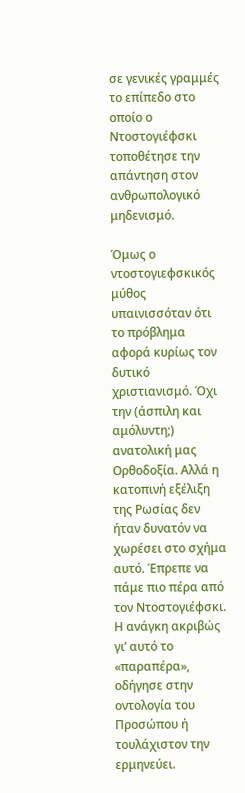σε γενικές γραμμές το επίπεδο στο οποίο ο Ντοστογιέφσκι τοποθέτησε την απάντηση στον ανθρωπολογικό μηδενισμό.

Όμως ο ντοστογιεφσκικός μύθος υπαινισσόταν ότι το πρόβλημα αφορά κυρίως τον δυτικό χριστιανισμό. Όχι την (άσπιλη και αμόλυντη;) ανατολική μας Ορθοδοξία. Αλλά η κατοπινή εξέλιξη της Ρωσίας δεν ήταν δυνατόν να χωρέσει στο σχήμα αυτό. Έπρεπε να πάμε πιο πέρα από τον Ντοστογιέφσκι. Η ανάγκη ακριβώς γι’ αυτό το «παραπέρα», οδήγησε στην οντολογία του Προσώπου ή τουλάχιστον την ερμηνεύει.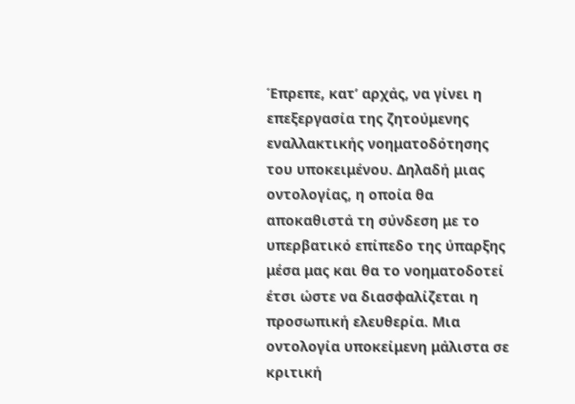Έπρεπε, κατ’ αρχάς, να γίνει η επεξεργασία της ζητούμενης εναλλακτικής νοηματοδότησης του υποκειμένου. Δηλαδή μιας οντολογίας, η οποία θα αποκαθιστά τη σύνδεση με το υπερβατικό επίπεδο της ύπαρξης μέσα μας και θα το νοηματοδοτεί έτσι ώστε να διασφαλίζεται η προσωπική ελευθερία. Μια οντολογία υποκείμενη μάλιστα σε κριτική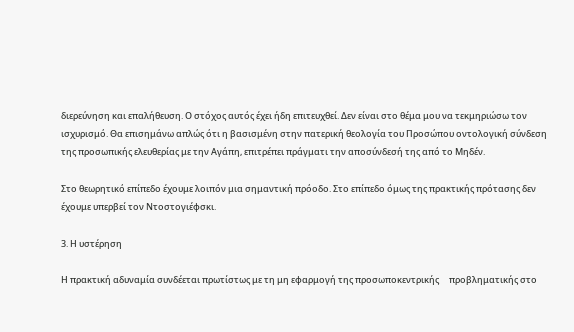διερεύνηση και επαλήθευση. Ο στόχος αυτός έχει ήδη επιτευχθεί. Δεν είναι στο θέμα μου να τεκμηριώσω τον ισχυρισμό. Θα επισημάνω απλώς ότι η βασισμένη στην πατερική θεολογία του Προσώπου οντολογική σύνδεση της προσωπικής ελευθερίας με την Αγάπη, επιτρέπει πράγματι την αποσύνδεσή της από το Μηδέν.

Στο θεωρητικό επίπεδο έχουμε λοιπόν μια σημαντική πρόοδο. Στο επίπεδο όμως της πρακτικής πρότασης δεν έχουμε υπερβεί τον Ντοστογιέφσκι.

3. Η υστέρηση

Η πρακτική αδυναμία συνδέεται πρωτίστως με τη μη εφαρμογή της προσωποκεντρικής     προβληματικής στο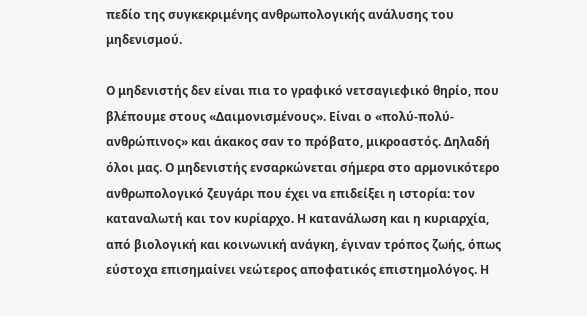πεδίο της συγκεκριμένης ανθρωπολογικής ανάλυσης του μηδενισμού.

Ο μηδενιστής δεν είναι πια το γραφικό νετσαγιεφικό θηρίο, που βλέπουμε στους «Δαιμονισμένους». Είναι ο «πολύ-πολύ-ανθρώπινος» και άκακος σαν το πρόβατο, μικροαστός. Δηλαδή όλοι μας. Ο μηδενιστής ενσαρκώνεται σήμερα στο αρμονικότερο ανθρωπολογικό ζευγάρι που έχει να επιδείξει η ιστορία: τον καταναλωτή και τον κυρίαρχο. Η κατανάλωση και η κυριαρχία, από βιολογική και κοινωνική ανάγκη, έγιναν τρόπος ζωής, όπως εύστοχα επισημαίνει νεώτερος αποφατικός επιστημολόγος. Η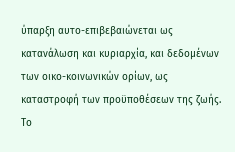ύπαρξη αυτο-επιβεβαιώνεται ως κατανάλωση και κυριαρχία, και δεδομένων των οικο-κοινωνικών ορίων, ως καταστροφή των προϋποθέσεων της ζωής. Το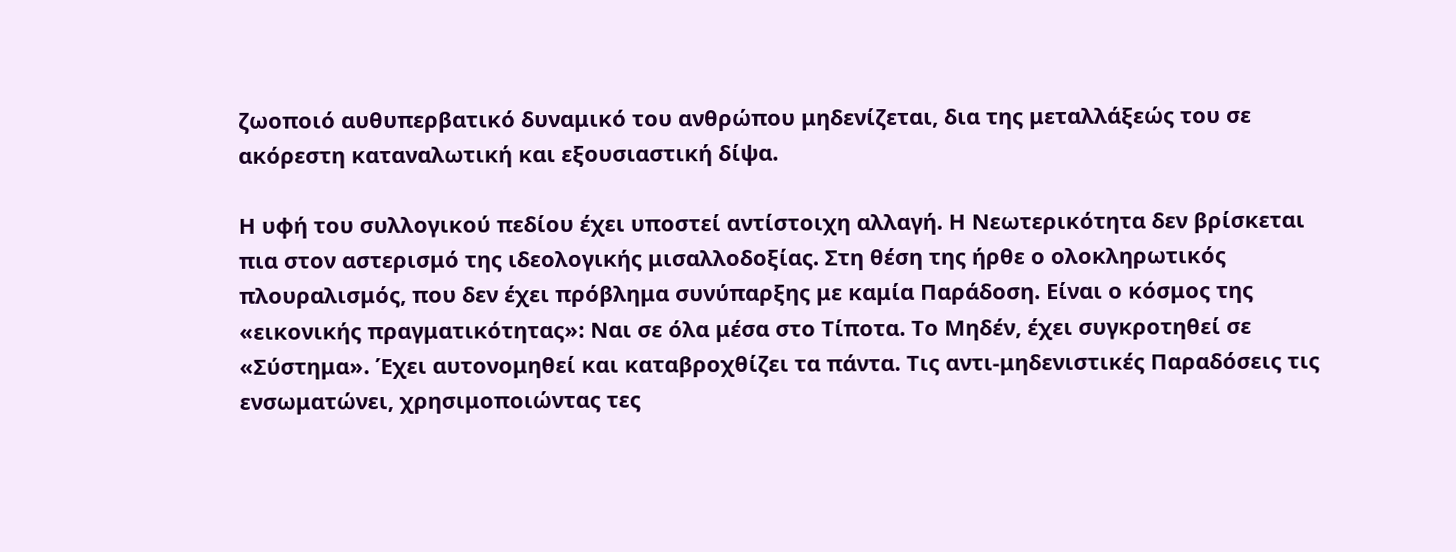ζωοποιό αυθυπερβατικό δυναμικό του ανθρώπου μηδενίζεται, δια της μεταλλάξεώς του σε ακόρεστη καταναλωτική και εξουσιαστική δίψα.

Η υφή του συλλογικού πεδίου έχει υποστεί αντίστοιχη αλλαγή. Η Νεωτερικότητα δεν βρίσκεται πια στον αστερισμό της ιδεολογικής μισαλλοδοξίας. Στη θέση της ήρθε ο ολοκληρωτικός πλουραλισμός, που δεν έχει πρόβλημα συνύπαρξης με καμία Παράδοση. Είναι ο κόσμος της «εικονικής πραγματικότητας»: Ναι σε όλα μέσα στο Τίποτα. Το Μηδέν, έχει συγκροτηθεί σε «Σύστημα». Έχει αυτονομηθεί και καταβροχθίζει τα πάντα. Τις αντι-μηδενιστικές Παραδόσεις τις ενσωματώνει, χρησιμοποιώντας τες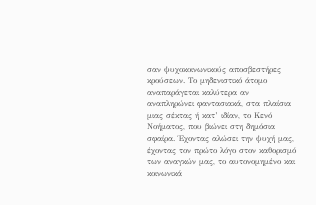σαν ψυχοκοινωνικούς αποσβεστήρες κρούσεων. Το μηδενιστικό άτομο αναπαράγεται καλύτερα αν αναπληρώνει φαντασιακά, στα πλαίσια μιας σέκτας ή κατ’ ιδίαν, το Κενό Νοήματος, που βιώνει στη δημόσια σφαίρα. Έχοντας αλώσει την ψυχή μας, έχοντας τον πρώτο λόγο στον καθορισμό των αναγκών μας, το αυτονομημένο και κοινωνικά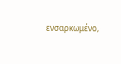ενσαρκωμένο,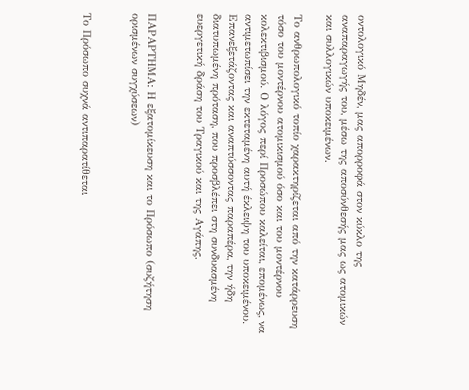οντολογικό Μηδέν, μας απορροφά στον κύκλο της αναπαραγωγής του, μέσω της αποσύνθεσής μας ως ατομικών και συλλογικών υποκειμένων.

Το ανθρωπολογικό τοπίο χαρακτηρίζεται από την κατάρρευση τόσο του μοντέρνου ατομικισμού όσο και του μοντέρνου κολεκτιβισμού. Ο λόγος περί Προσώπου καλείται, επομένως, να αντιμετωπίσει την εκτεταμένη αυτή έκλειψη του υποκειμένου. Επανεξετάζοντας και αναπτύσσοντας παραπέρα, την ήδη διατυπωμένη πρόταση, που προσβλέπει στη συνδυασμένη ευεργετική δράση του Τραγικού και της Αγάπης.


ΠΑΡΑΡΤΗΜΑ: Η εξατομίκευση και το Πρόσωπο (συζήτηση ορισμένων συγχύσεων)


Το Πρόσωπο συχνά αντιπαρατίθεται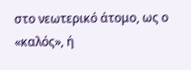στο νεωτερικό άτομο, ως ο «καλός», ή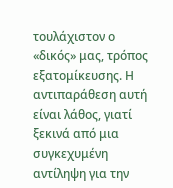τουλάχιστον ο «δικός» μας, τρόπος εξατομίκευσης. Η αντιπαράθεση αυτή είναι λάθος, γιατί ξεκινά από μια συγκεχυμένη αντίληψη για την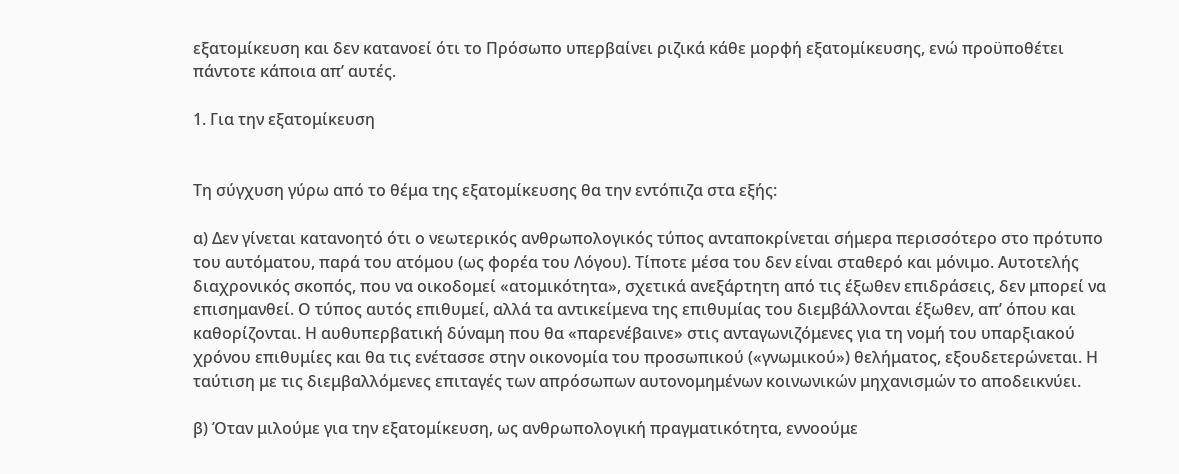εξατομίκευση και δεν κατανοεί ότι το Πρόσωπο υπερβαίνει ριζικά κάθε μορφή εξατομίκευσης, ενώ προϋποθέτει πάντοτε κάποια απ’ αυτές.

1. Για την εξατομίκευση


Τη σύγχυση γύρω από το θέμα της εξατομίκευσης θα την εντόπιζα στα εξής:

α) Δεν γίνεται κατανοητό ότι ο νεωτερικός ανθρωπολογικός τύπος ανταποκρίνεται σήμερα περισσότερο στο πρότυπο του αυτόματου, παρά του ατόμου (ως φορέα του Λόγου). Τίποτε μέσα του δεν είναι σταθερό και μόνιμο. Αυτοτελής διαχρονικός σκοπός, που να οικοδομεί «ατομικότητα», σχετικά ανεξάρτητη από τις έξωθεν επιδράσεις, δεν μπορεί να επισημανθεί. Ο τύπος αυτός επιθυμεί, αλλά τα αντικείμενα της επιθυμίας του διεμβάλλονται έξωθεν, απ’ όπου και καθορίζονται. Η αυθυπερβατική δύναμη που θα «παρενέβαινε» στις ανταγωνιζόμενες για τη νομή του υπαρξιακού χρόνου επιθυμίες και θα τις ενέτασσε στην οικονομία του προσωπικού («γνωμικού») θελήματος, εξουδετερώνεται. Η ταύτιση με τις διεμβαλλόμενες επιταγές των απρόσωπων αυτονομημένων κοινωνικών μηχανισμών το αποδεικνύει.

β) Όταν μιλούμε για την εξατομίκευση, ως ανθρωπολογική πραγματικότητα, εννοούμε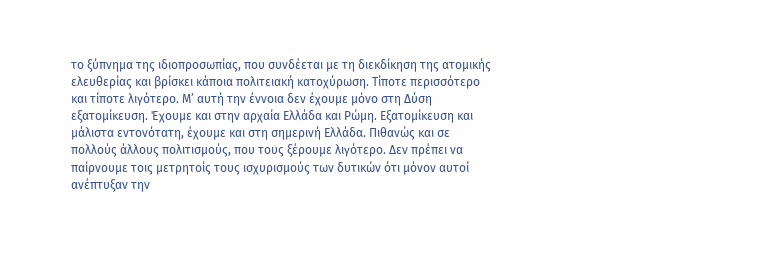το ξύπνημα της ιδιοπροσωπίας, που συνδέεται με τη διεκδίκηση της ατομικής ελευθερίας και βρίσκει κάποια πολιτειακή κατοχύρωση. Τίποτε περισσότερο και τίποτε λιγότερο. Μ’ αυτή την έννοια δεν έχουμε μόνο στη Δύση εξατομίκευση. Έχουμε και στην αρχαία Ελλάδα και Ρώμη. Εξατομίκευση και μάλιστα εντονότατη, έχουμε και στη σημερινή Ελλάδα. Πιθανώς και σε πολλούς άλλους πολιτισμούς, που τους ξέρουμε λιγότερο. Δεν πρέπει να παίρνουμε τοις μετρητοίς τους ισχυρισμούς των δυτικών ότι μόνον αυτοί ανέπτυξαν την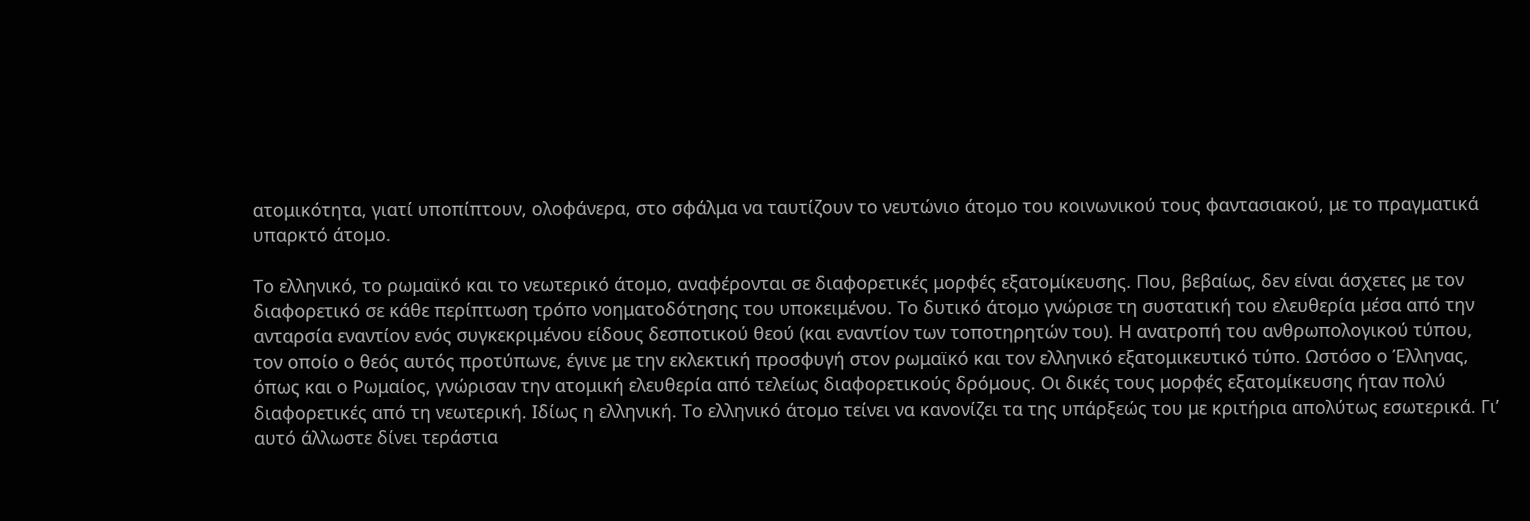ατομικότητα, γιατί υποπίπτουν, ολοφάνερα, στο σφάλμα να ταυτίζουν το νευτώνιο άτομο του κοινωνικού τους φαντασιακού, με το πραγματικά υπαρκτό άτομο.

Το ελληνικό, το ρωμαϊκό και το νεωτερικό άτομο, αναφέρονται σε διαφορετικές μορφές εξατομίκευσης. Που, βεβαίως, δεν είναι άσχετες με τον διαφορετικό σε κάθε περίπτωση τρόπο νοηματοδότησης του υποκειμένου. Το δυτικό άτομο γνώρισε τη συστατική του ελευθερία μέσα από την ανταρσία εναντίον ενός συγκεκριμένου είδους δεσποτικού θεού (και εναντίον των τοποτηρητών του). Η ανατροπή του ανθρωπολογικού τύπου, τον οποίο ο θεός αυτός προτύπωνε, έγινε με την εκλεκτική προσφυγή στον ρωμαϊκό και τον ελληνικό εξατομικευτικό τύπο. Ωστόσο ο Έλληνας, όπως και ο Ρωμαίος, γνώρισαν την ατομική ελευθερία από τελείως διαφορετικούς δρόμους. Οι δικές τους μορφές εξατομίκευσης ήταν πολύ διαφορετικές από τη νεωτερική. Ιδίως η ελληνική. Το ελληνικό άτομο τείνει να κανονίζει τα της υπάρξεώς του με κριτήρια απολύτως εσωτερικά. Γι’ αυτό άλλωστε δίνει τεράστια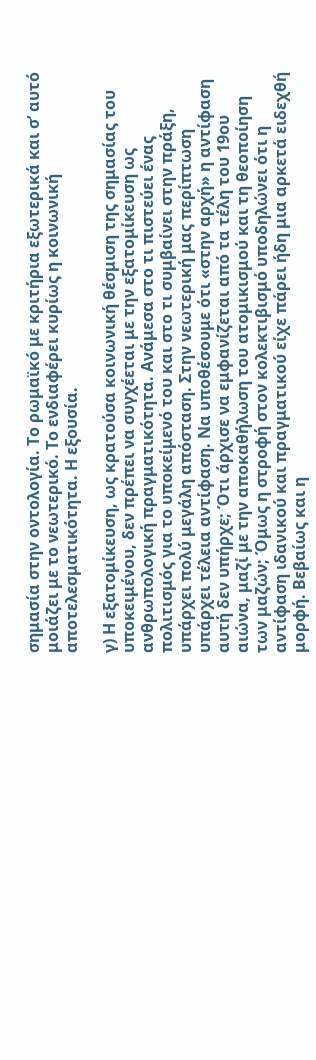σημασία στην οντολογία. Το ρωμαϊκό με κριτήρια εξωτερικά και σ’ αυτό μοιάζει με το νεωτερικό. Το ενδιαφέρει κυρίως η κοινωνική αποτελεσματικότητα. Η εξουσία.

γ) Η εξατομίκευση, ως κρατούσα κοινωνική θέσμιση της σημασίας του υποκειμένου, δεν πρέπει να συγχέεται με την εξατομίκευση ως ανθρωπολογική πραγματικότητα. Ανάμεσα στο τι πιστεύει ένας πολιτισμός για το υποκείμενό του και στο τι συμβαίνει στην πράξη, υπάρχει πολύ μεγάλη απόσταση. Στην νεωτερική μας περίπτωση υπάρχει τέλεια αντίφαση. Να υποθέσουμε ότι «στην αρχή» η αντίφαση αυτή δεν υπήρχε; Ότι άρχισε να εμφανίζεται από τα τέλη του 19ου αιώνα, μαζί με την αποκαθήλωση του ατομικισμού και τη θεοποίηση των μαζών; Όμως η στροφή στον κολεκτιβισμό υποδηλώνει ότι η αντίφαση ιδανικού και πραγματικού είχε πάρει ήδη μια αρκετά ειδεχθή μορφή. Βεβαίως και η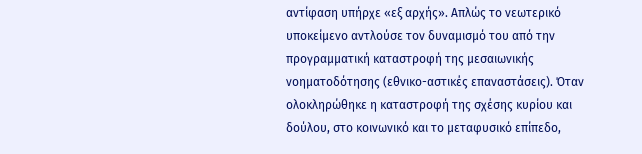αντίφαση υπήρχε «εξ αρχής». Απλώς το νεωτερικό υποκείμενο αντλούσε τον δυναμισμό του από την προγραμματική καταστροφή της μεσαιωνικής νοηματοδότησης (εθνικο-αστικές επαναστάσεις). Όταν ολοκληρώθηκε η καταστροφή της σχέσης κυρίου και δούλου, στο κοινωνικό και το μεταφυσικό επίπεδο,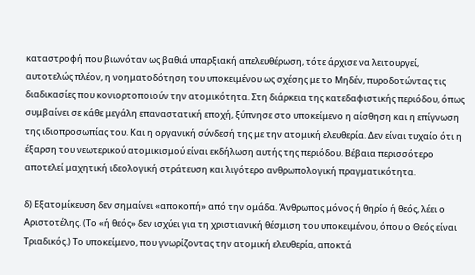καταστροφή που βιωνόταν ως βαθιά υπαρξιακή απελευθέρωση, τότε άρχισε να λειτουργεί, αυτοτελώς πλέον, η νοηματοδότηση του υποκειμένου ως σχέσης με το Μηδέν, πυροδοτώντας τις διαδικασίες που κονιορτοποιούν την ατομικότητα. Στη διάρκεια της κατεδαφιστικής περιόδου, όπως συμβαίνει σε κάθε μεγάλη επαναστατική εποχή, ξύπνησε στο υποκείμενο η αίσθηση και η επίγνωση της ιδιοπροσωπίας του. Και η οργανική σύνδεσή της με την ατομική ελευθερία. Δεν είναι τυχαίο ότι η έξαρση του νεωτερικού ατομικισμού είναι εκδήλωση αυτής της περιόδου. Βέβαια περισσότερο αποτελεί μαχητική ιδεολογική στράτευση και λιγότερο ανθρωπολογική πραγματικότητα.

δ) Εξατομίκευση δεν σημαίνει «αποκοπή» από την ομάδα. Άνθρωπος μόνος ή θηρίο ή θεός, λέει ο Αριστοτέλης. (Το «ή θεός» δεν ισχύει για τη χριστιανική θέσμιση του υποκειμένου, όπου ο Θεός είναι Τριαδικός.) Το υποκείμενο, που γνωρίζοντας την ατομική ελευθερία, αποκτά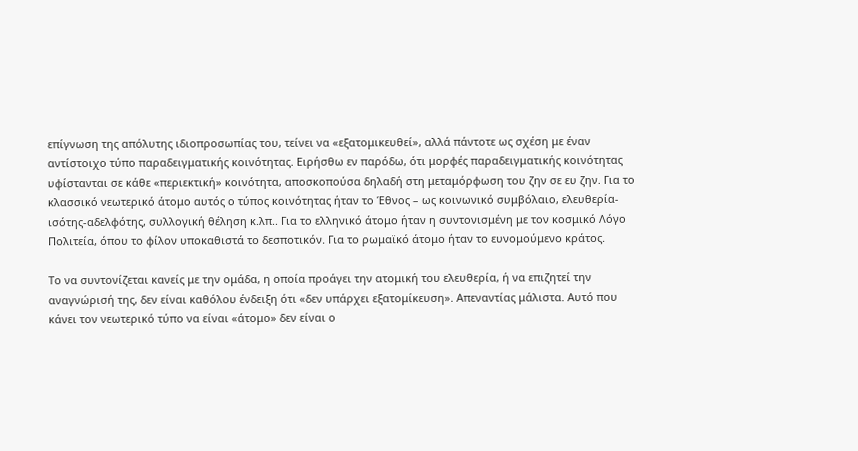επίγνωση της απόλυτης ιδιοπροσωπίας του, τείνει να «εξατομικευθεί», αλλά πάντοτε ως σχέση με έναν αντίστοιχο τύπο παραδειγματικής κοινότητας. Ειρήσθω εν παρόδω, ότι μορφές παραδειγματικής κοινότητας υφίστανται σε κάθε «περιεκτική» κοινότητα, αποσκοπούσα δηλαδή στη μεταμόρφωση του ζην σε ευ ζην. Για το κλασσικό νεωτερικό άτομο αυτός ο τύπος κοινότητας ήταν το Έθνος – ως κοινωνικό συμβόλαιο, ελευθερία-ισότης-αδελφότης, συλλογική θέληση κ.λπ.. Για το ελληνικό άτομο ήταν η συντονισμένη με τον κοσμικό Λόγο Πολιτεία, όπου το φίλον υποκαθιστά το δεσποτικόν. Για το ρωμαϊκό άτομο ήταν το ευνομούμενο κράτος.

Το να συντονίζεται κανείς με την ομάδα, η οποία προάγει την ατομική του ελευθερία, ή να επιζητεί την αναγνώρισή της, δεν είναι καθόλου ένδειξη ότι «δεν υπάρχει εξατομίκευση». Απεναντίας μάλιστα. Αυτό που κάνει τον νεωτερικό τύπο να είναι «άτομο» δεν είναι ο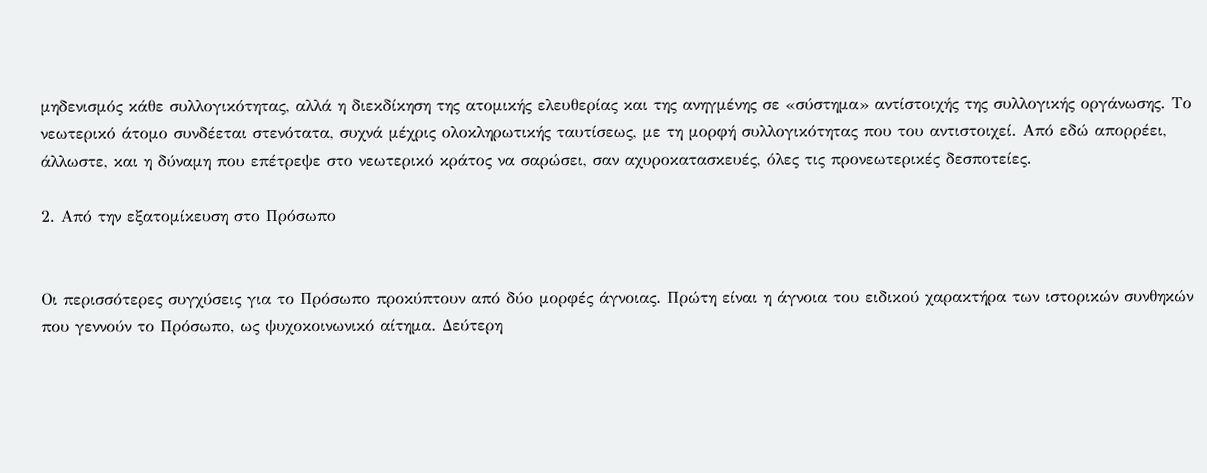μηδενισμός κάθε συλλογικότητας, αλλά η διεκδίκηση της ατομικής ελευθερίας και της ανηγμένης σε «σύστημα» αντίστοιχής της συλλογικής οργάνωσης. Το νεωτερικό άτομο συνδέεται στενότατα, συχνά μέχρις ολοκληρωτικής ταυτίσεως, με τη μορφή συλλογικότητας που του αντιστοιχεί. Από εδώ απορρέει, άλλωστε, και η δύναμη που επέτρεψε στο νεωτερικό κράτος να σαρώσει, σαν αχυροκατασκευές, όλες τις προνεωτερικές δεσποτείες.

2. Από την εξατομίκευση στο Πρόσωπο


Οι περισσότερες συγχύσεις για το Πρόσωπο προκύπτουν από δύο μορφές άγνοιας. Πρώτη είναι η άγνοια του ειδικού χαρακτήρα των ιστορικών συνθηκών που γεννούν το Πρόσωπο, ως ψυχοκοινωνικό αίτημα. Δεύτερη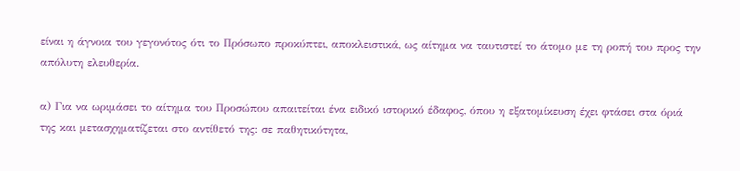είναι η άγνοια του γεγονότος ότι το Πρόσωπο προκύπτει, αποκλειστικά, ως αίτημα να ταυτιστεί το άτομο με τη ροπή του προς την απόλυτη ελευθερία.

α) Για να ωριμάσει το αίτημα του Προσώπου απαιτείται ένα ειδικό ιστορικό έδαφος, όπου η εξατομίκευση έχει φτάσει στα όριά της και μετασχηματίζεται στο αντίθετό της: σε παθητικότητα,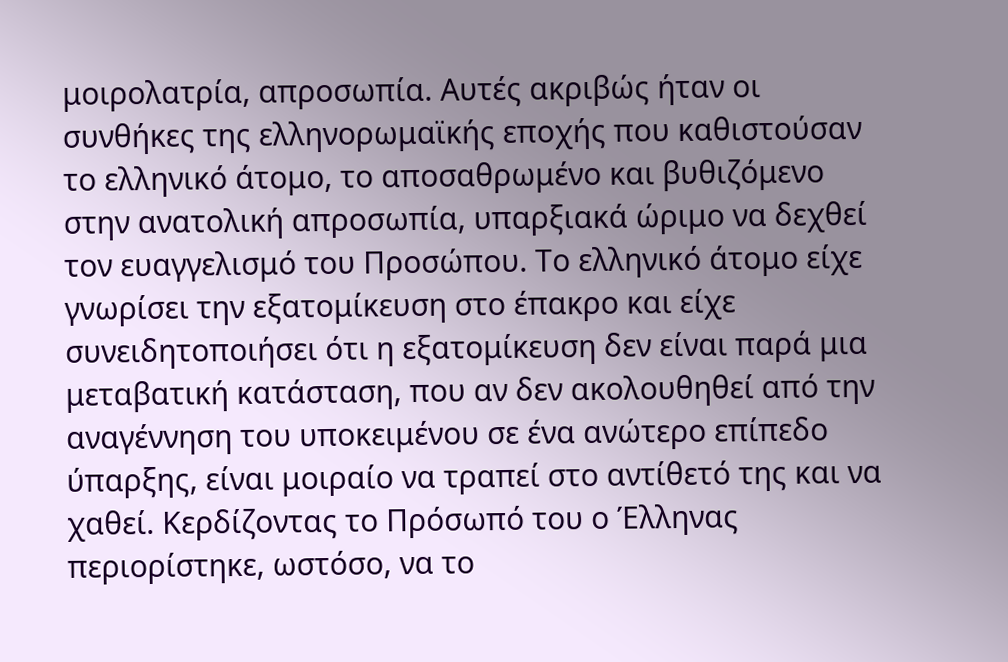μοιρολατρία, απροσωπία. Αυτές ακριβώς ήταν οι συνθήκες της ελληνορωμαϊκής εποχής που καθιστούσαν το ελληνικό άτομο, το αποσαθρωμένο και βυθιζόμενο στην ανατολική απροσωπία, υπαρξιακά ώριμο να δεχθεί τον ευαγγελισμό του Προσώπου. Το ελληνικό άτομο είχε γνωρίσει την εξατομίκευση στο έπακρο και είχε συνειδητοποιήσει ότι η εξατομίκευση δεν είναι παρά μια μεταβατική κατάσταση, που αν δεν ακολουθηθεί από την αναγέννηση του υποκειμένου σε ένα ανώτερο επίπεδο ύπαρξης, είναι μοιραίο να τραπεί στο αντίθετό της και να χαθεί. Κερδίζοντας το Πρόσωπό του ο Έλληνας περιορίστηκε, ωστόσο, να το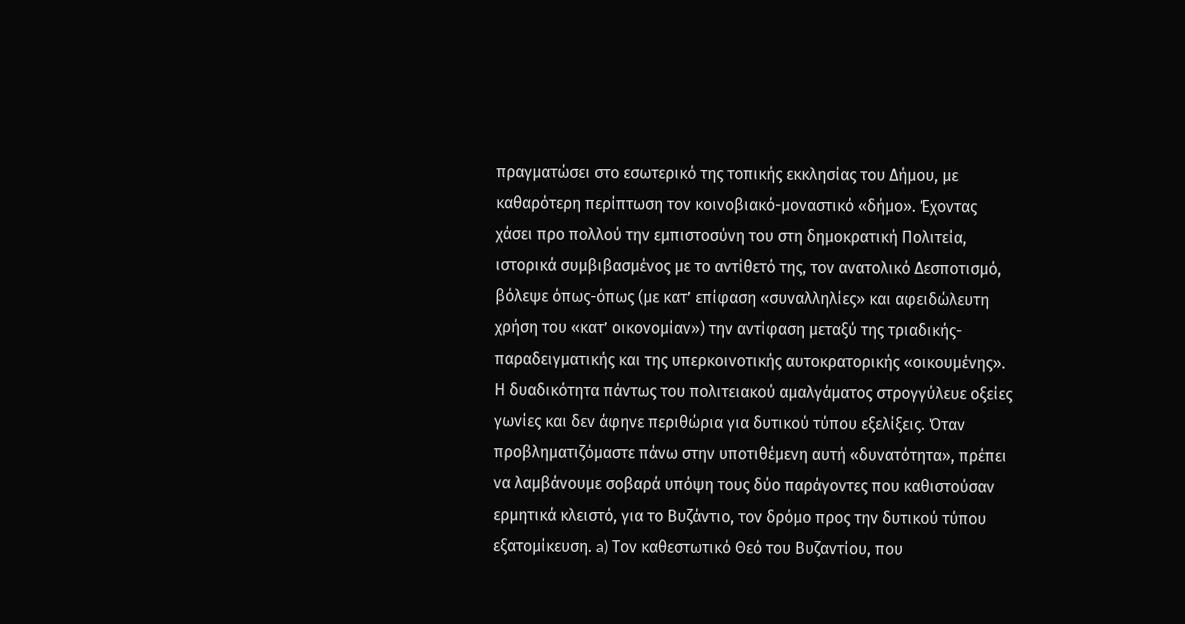πραγματώσει στο εσωτερικό της τοπικής εκκλησίας του Δήμου, με καθαρότερη περίπτωση τον κοινοβιακό-μοναστικό «δήμο». Έχοντας χάσει προ πολλού την εμπιστοσύνη του στη δημοκρατική Πολιτεία, ιστορικά συμβιβασμένος με το αντίθετό της, τον ανατολικό Δεσποτισμό, βόλεψε όπως-όπως (με κατ’ επίφαση «συναλληλίες» και αφειδώλευτη χρήση του «κατ’ οικονομίαν») την αντίφαση μεταξύ της τριαδικής-παραδειγματικής και της υπερκοινοτικής αυτοκρατορικής «οικουμένης». Η δυαδικότητα πάντως του πολιτειακού αμαλγάματος στρογγύλευε οξείες γωνίες και δεν άφηνε περιθώρια για δυτικού τύπου εξελίξεις. Όταν προβληματιζόμαστε πάνω στην υποτιθέμενη αυτή «δυνατότητα», πρέπει να λαμβάνουμε σοβαρά υπόψη τους δύο παράγοντες που καθιστούσαν ερμητικά κλειστό, για το Βυζάντιο, τον δρόμο προς την δυτικού τύπου εξατομίκευση. a) Τον καθεστωτικό Θεό του Βυζαντίου, που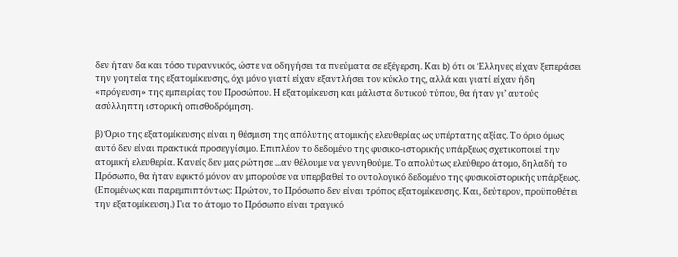δεν ήταν δα και τόσο τυραννικός, ώστε να οδηγήσει τα πνεύματα σε εξέγερση. Και b) ότι οι Έλληνες είχαν ξεπεράσει την γοητεία της εξατομίκευσης, όχι μόνο γιατί είχαν εξαντλήσει τον κύκλο της, αλλά και γιατί είχαν ήδη «πρόγευση» της εμπειρίας του Προσώπου. Η εξατομίκευση και μάλιστα δυτικού τύπου, θα ήταν γι’ αυτούς ασύλληπτη ιστορική οπισθοδρόμηση.

β) Όριο της εξατομίκευσης είναι η θέσμιση της απόλυτης ατομικής ελευθερίας ως υπέρτατης αξίας. Το όριο όμως αυτό δεν είναι πρακτικά προσεγγίσιμο. Επιπλέον το δεδομένο της φυσικο-ιστορικής υπάρξεως σχετικοποιεί την ατομική ελευθερία. Κανείς δεν μας ρώτησε ...αν θέλουμε να γεννηθούμε. Το απολύτως ελεύθερο άτομο, δηλαδή το Πρόσωπο, θα ήταν εφικτό μόνον αν μπορούσε να υπερβαθεί το οντολογικό δεδομένο της φυσικοϊστορικής υπάρξεως. (Επομένως και παρεμπιπτόντως: Πρώτον, το Πρόσωπο δεν είναι τρόπος εξατομίκευσης. Και, δεύτερον, προϋποθέτει την εξατομίκευση.) Για το άτομο το Πρόσωπο είναι τραγικό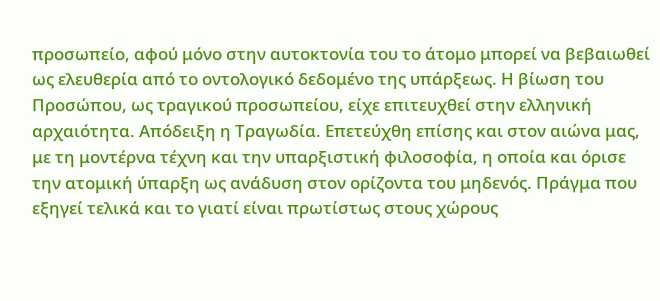προσωπείο, αφού μόνο στην αυτοκτονία του το άτομο μπορεί να βεβαιωθεί ως ελευθερία από το οντολογικό δεδομένο της υπάρξεως. Η βίωση του Προσώπου, ως τραγικού προσωπείου, είχε επιτευχθεί στην ελληνική αρχαιότητα. Απόδειξη η Τραγωδία. Επετεύχθη επίσης και στον αιώνα μας, με τη μοντέρνα τέχνη και την υπαρξιστική φιλοσοφία, η οποία και όρισε την ατομική ύπαρξη ως ανάδυση στον ορίζοντα του μηδενός. Πράγμα που εξηγεί τελικά και το γιατί είναι πρωτίστως στους χώρους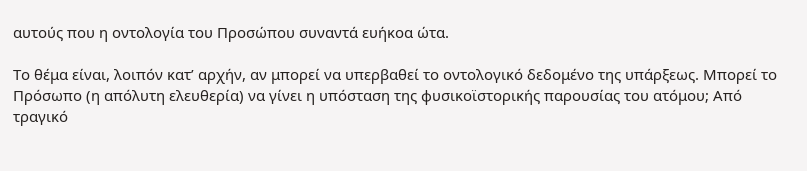αυτούς που η οντολογία του Προσώπου συναντά ευήκοα ώτα.

Το θέμα είναι, λοιπόν κατ’ αρχήν, αν μπορεί να υπερβαθεί το οντολογικό δεδομένο της υπάρξεως. Μπορεί το Πρόσωπο (η απόλυτη ελευθερία) να γίνει η υπόσταση της φυσικοϊστορικής παρουσίας του ατόμου; Από τραγικό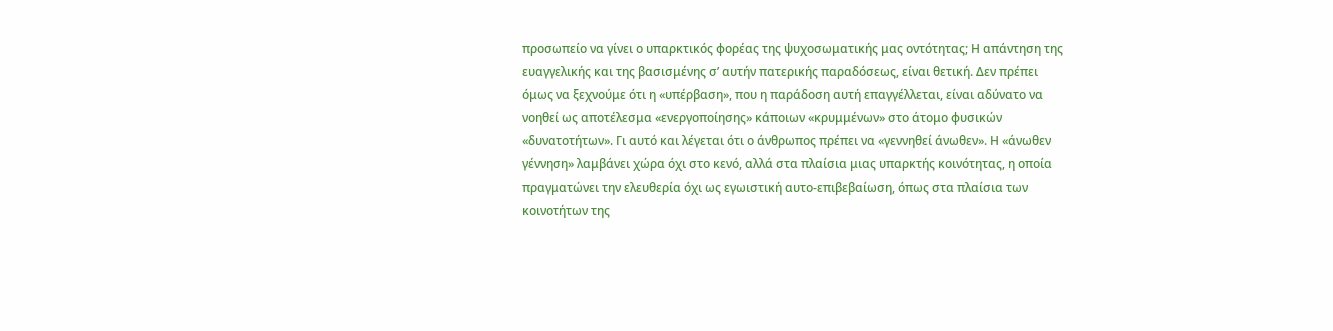προσωπείο να γίνει ο υπαρκτικός φορέας της ψυχοσωματικής μας οντότητας; Η απάντηση της ευαγγελικής και της βασισμένης σ’ αυτήν πατερικής παραδόσεως, είναι θετική. Δεν πρέπει όμως να ξεχνούμε ότι η «υπέρβαση», που η παράδοση αυτή επαγγέλλεται, είναι αδύνατο να νοηθεί ως αποτέλεσμα «ενεργοποίησης» κάποιων «κρυμμένων» στο άτομο φυσικών «δυνατοτήτων». Γι αυτό και λέγεται ότι ο άνθρωπος πρέπει να «γεννηθεί άνωθεν». Η «άνωθεν γέννηση» λαμβάνει χώρα όχι στο κενό, αλλά στα πλαίσια μιας υπαρκτής κοινότητας, η οποία πραγματώνει την ελευθερία όχι ως εγωιστική αυτο-επιβεβαίωση, όπως στα πλαίσια των κοινοτήτων της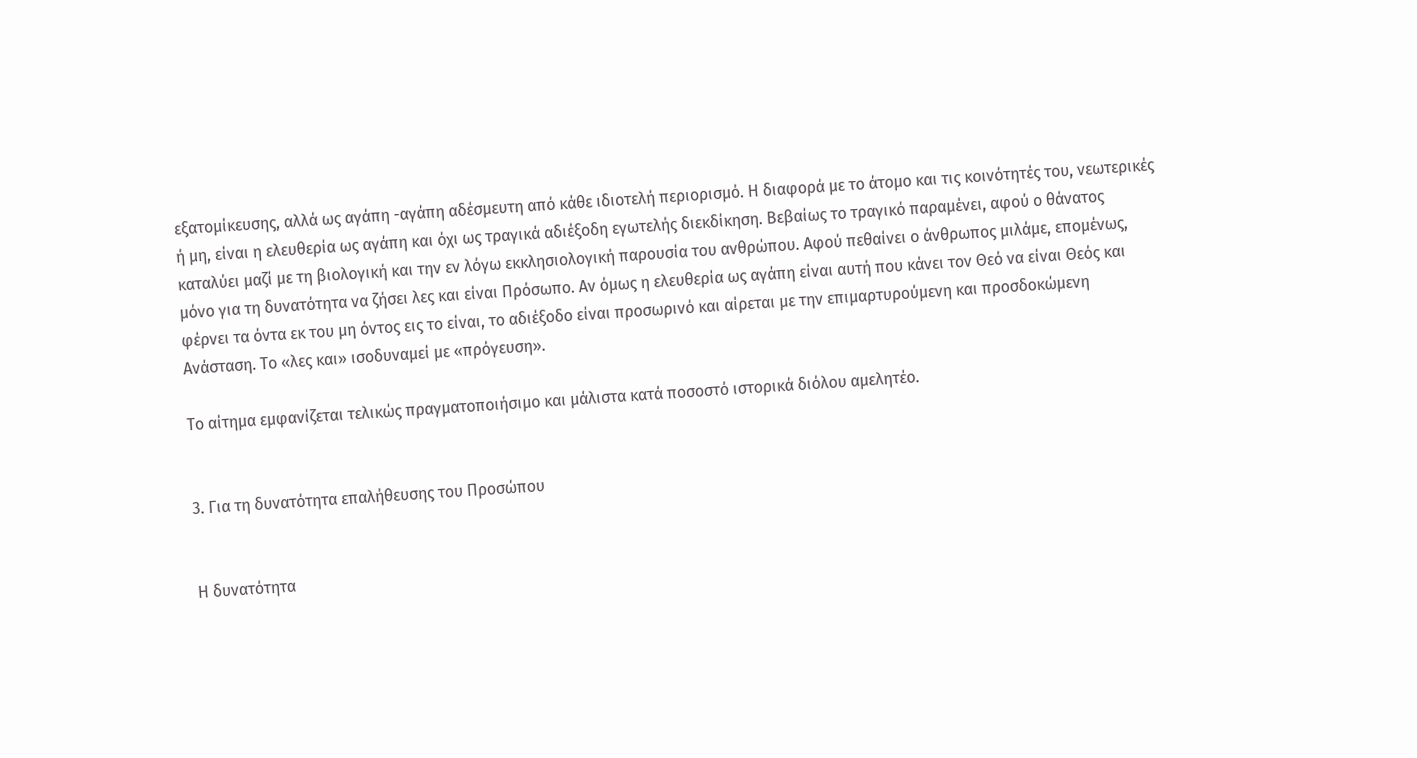εξατομίκευσης, αλλά ως αγάπη -αγάπη αδέσμευτη από κάθε ιδιοτελή περιορισμό. Η διαφορά με το άτομο και τις κοινότητές του, νεωτερικές ή μη, είναι η ελευθερία ως αγάπη και όχι ως τραγικά αδιέξοδη εγωτελής διεκδίκηση. Βεβαίως το τραγικό παραμένει, αφού ο θάνατος καταλύει μαζί με τη βιολογική και την εν λόγω εκκλησιολογική παρουσία του ανθρώπου. Αφού πεθαίνει ο άνθρωπος μιλάμε, επομένως, μόνο για τη δυνατότητα να ζήσει λες και είναι Πρόσωπο. Αν όμως η ελευθερία ως αγάπη είναι αυτή που κάνει τον Θεό να είναι Θεός και φέρνει τα όντα εκ του μη όντος εις το είναι, το αδιέξοδο είναι προσωρινό και αίρεται με την επιμαρτυρούμενη και προσδοκώμενη Ανάσταση. Το «λες και» ισοδυναμεί με «πρόγευση».

Το αίτημα εμφανίζεται τελικώς πραγματοποιήσιμο και μάλιστα κατά ποσοστό ιστορικά διόλου αμελητέο.


3. Για τη δυνατότητα επαλήθευσης του Προσώπου


Η δυνατότητα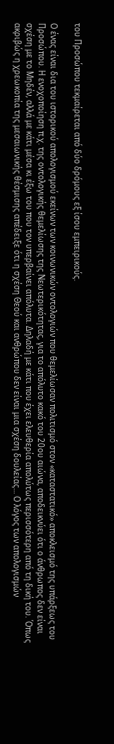του Προσώπου τεκμαίρεται από δύο δρόμους εξ ίσου εμπειρικούς.

Ο ένας είναι δια του ιστορικού απολογισμού εκείνων των κοινωνικών οντολογιών που θεμελίωσαν πολιτισμό στον «καταστατικό» αποκλεισμό της υπάρξεως του Προσώπου. Η ενοχοποίηση π.χ. της οντολογικής θεμελίωσης της Νεωτερικότητας, για το απόλυτο κακό του 20ου αιώνα, αποδεικνύει ότι ο άνθρωπος δεν είναι σχέση με το Μηδέν, αλλά με κάτι μέσα κι έξω του που τον υπερβαίνει απόλυτα. Δηλαδή με κάτι που έχει ελευθερία απολύτως περισσότερη από τη δική του. Όπως ακριβώς η χρεωκοπία της μεσαιωνικής θέσμισης απέδειξε ότι η σχέση Θεού και ανθρώπου δεν είναι μια σχέση δουλείας... Ο λόγος των απολογισμών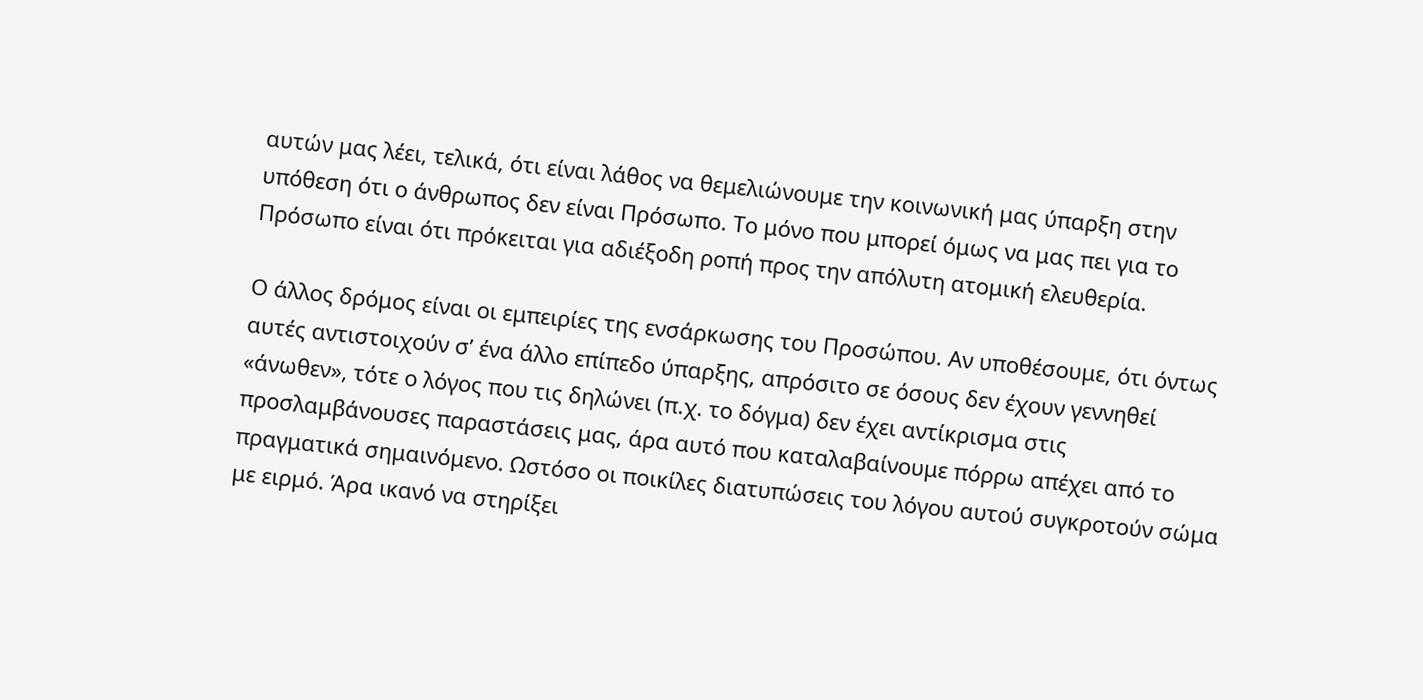αυτών μας λέει, τελικά, ότι είναι λάθος να θεμελιώνουμε την κοινωνική μας ύπαρξη στην υπόθεση ότι ο άνθρωπος δεν είναι Πρόσωπο. Το μόνο που μπορεί όμως να μας πει για το Πρόσωπο είναι ότι πρόκειται για αδιέξοδη ροπή προς την απόλυτη ατομική ελευθερία.

Ο άλλος δρόμος είναι οι εμπειρίες της ενσάρκωσης του Προσώπου. Αν υποθέσουμε, ότι όντως αυτές αντιστοιχούν σ’ ένα άλλο επίπεδο ύπαρξης, απρόσιτο σε όσους δεν έχουν γεννηθεί «άνωθεν», τότε ο λόγος που τις δηλώνει (π.χ. το δόγμα) δεν έχει αντίκρισμα στις προσλαμβάνουσες παραστάσεις μας, άρα αυτό που καταλαβαίνουμε πόρρω απέχει από το πραγματικά σημαινόμενο. Ωστόσο οι ποικίλες διατυπώσεις του λόγου αυτού συγκροτούν σώμα με ειρμό. Άρα ικανό να στηρίξει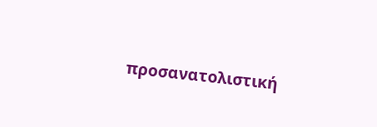προσανατολιστική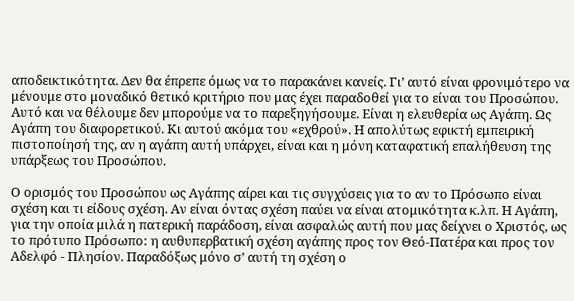αποδεικτικότητα. Δεν θα έπρεπε όμως να το παρακάνει κανείς. Γι’ αυτό είναι φρονιμότερο να μένουμε στο μοναδικό θετικό κριτήριο που μας έχει παραδοθεί για το είναι του Προσώπου. Αυτό και να θέλουμε δεν μπορούμε να το παρεξηγήσουμε. Είναι η ελευθερία ως Αγάπη. Ως Αγάπη του διαφορετικού. Κι αυτού ακόμα του «εχθρού». Η απολύτως εφικτή εμπειρική πιστοποίησή της, αν η αγάπη αυτή υπάρχει, είναι και η μόνη καταφατική επαλήθευση της υπάρξεως του Προσώπου.

Ο ορισμός του Προσώπου ως Αγάπης αίρει και τις συγχύσεις για το αν το Πρόσωπο είναι σχέση και τι είδους σχέση. Αν είναι όντας σχέση παύει να είναι ατομικότητα κ.λπ. Η Αγάπη, για την οποία μιλά η πατερική παράδοση, είναι ασφαλώς αυτή που μας δείχνει ο Χριστός, ως το πρότυπο Πρόσωπο: η αυθυπερβατική σχέση αγάπης προς τον Θεό-Πατέρα και προς τον Αδελφό - Πλησίον. Παραδόξως μόνο σ’ αυτή τη σχέση ο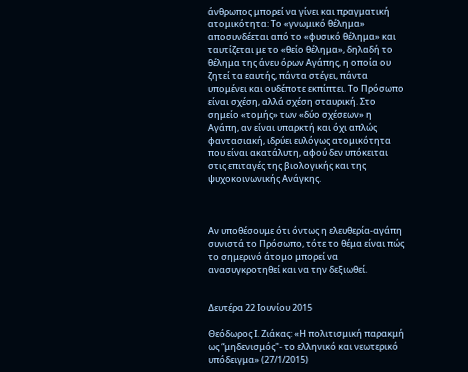άνθρωπος μπορεί να γίνει και πραγματική ατομικότητα: Το «γνωμικό θέλημα» αποσυνδέεται από το «φυσικό θέλημα» και ταυτίζεται με το «θείο θέλημα», δηλαδή το θέλημα της άνευ όρων Αγάπης, η οποία ου ζητεί τα εαυτής, πάντα στέγει, πάντα υπομένει και ουδέποτε εκπίπτει. Το Πρόσωπο είναι σχέση, αλλά σχέση σταυρική. Στο σημείο «τομής» των «δύο σχέσεων» η Αγάπη, αν είναι υπαρκτή και όχι απλώς φαντασιακή, ιδρύει ευλόγως ατομικότητα που είναι ακατάλυτη, αφού δεν υπόκειται στις επιταγές της βιολογικής και της ψυχοκοινωνικής Ανάγκης.



Αν υποθέσουμε ότι όντως η ελευθερία-αγάπη συνιστά το Πρόσωπο, τότε το θέμα είναι πώς το σημερινό άτομο μπορεί να ανασυγκροτηθεί και να την δεξιωθεί.


Δευτέρα 22 Ιουνίου 2015

Θεόδωρος Ι. Ζιάκας: «Η πολιτισμική παρακμή ως “μηδενισμός"- το ελληνικό και νεωτερικό υπόδειγμα» (27/1/2015)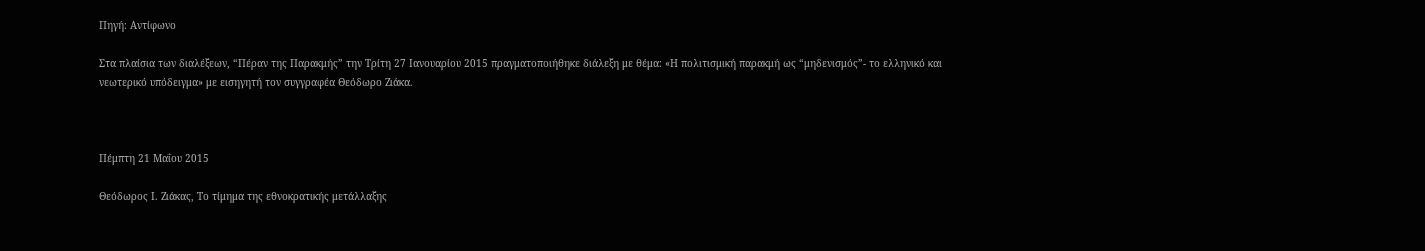Πηγή: Αντίφωνο

Στα πλαίσια των διαλέξεων, “Πέραν της Παρακμής” την Τρίτη 27 Ιανουαρίου 2015 πραγματοποιήθηκε διάλεξη με θέμα: «Η πολιτισμική παρακμή ως “μηδενισμός”- το ελληνικό και νεωτερικό υπόδειγμα» με εισηγητή τον συγγραφέα Θεόδωρο Ζιάκα.



Πέμπτη 21 Μαΐου 2015

Θεόδωρος Ι. Ζιάκας, Το τίμημα της εθνοκρατικής μετάλλαξης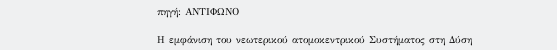πηγή: ΑΝΤΙΦΩΝΟ

Η εμφάνιση του νεωτερικού ατομοκεντρικού Συστήματος στη Δύση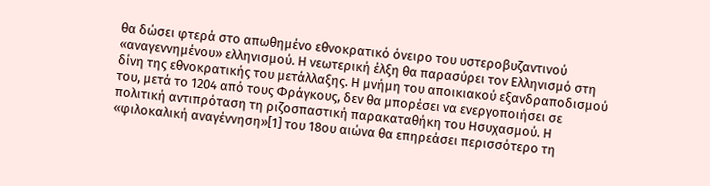θα δώσει φτερά στο απωθημένο εθνοκρατικό όνειρο του υστεροβυζαντινού «αναγεννημένου» ελληνισμού. Η νεωτερική έλξη θα παρασύρει τον Ελληνισμό στη δίνη της εθνοκρατικής του μετάλλαξης. Η μνήμη του αποικιακού εξανδραποδισμού του, μετά το 1204 από τους Φράγκους, δεν θα μπορέσει να ενεργοποιήσει σε πολιτική αντιπρόταση τη ριζοσπαστική παρακαταθήκη του Ησυχασμού. Η «φιλοκαλική αναγέννηση»[1] του 18ου αιώνα θα επηρεάσει περισσότερο τη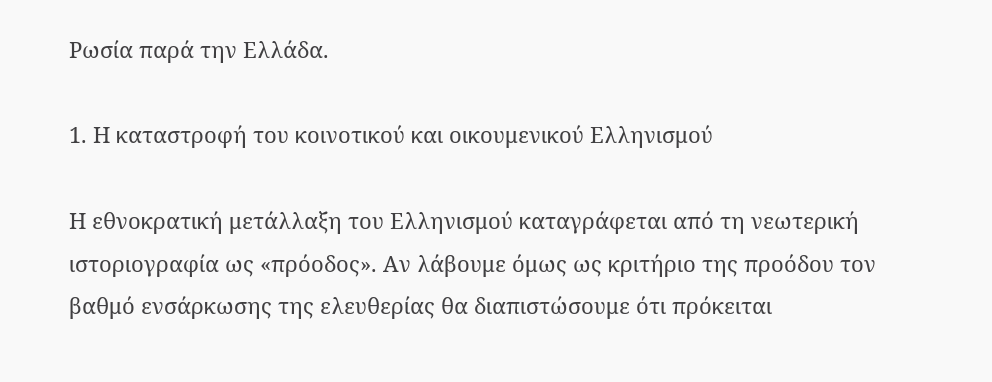Ρωσία παρά την Ελλάδα.

1. Η καταστροφή του κοινοτικού και οικουμενικού Ελληνισμού

Η εθνοκρατική μετάλλαξη του Ελληνισμού καταγράφεται από τη νεωτερική ιστοριογραφία ως «πρόοδος». Αν λάβουμε όμως ως κριτήριο της προόδου τον βαθμό ενσάρκωσης της ελευθερίας θα διαπιστώσουμε ότι πρόκειται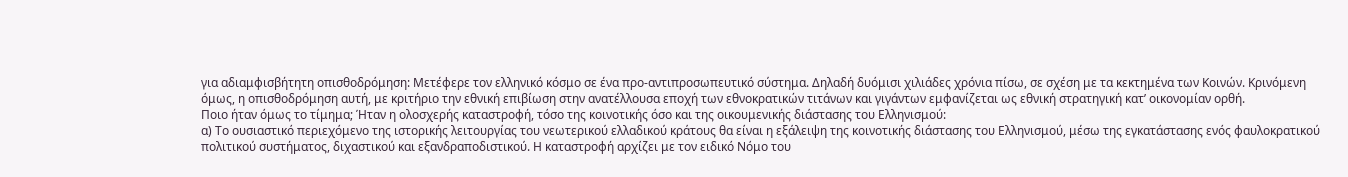για αδιαμφισβήτητη οπισθοδρόμηση: Μετέφερε τον ελληνικό κόσμο σε ένα προ-αντιπροσωπευτικό σύστημα. Δηλαδή δυόμισι χιλιάδες χρόνια πίσω, σε σχέση με τα κεκτημένα των Κοινών. Κρινόμενη όμως, η οπισθοδρόμηση αυτή, με κριτήριο την εθνική επιβίωση στην ανατέλλουσα εποχή των εθνοκρατικών τιτάνων και γιγάντων εμφανίζεται ως εθνική στρατηγική κατ’ οικονομίαν ορθή.
Ποιο ήταν όμως το τίμημα; Ήταν η ολοσχερής καταστροφή, τόσο της κοινοτικής όσο και της οικουμενικής διάστασης του Ελληνισμού:
α) Το ουσιαστικό περιεχόμενο της ιστορικής λειτουργίας του νεωτερικού ελλαδικού κράτους θα είναι η εξάλειψη της κοινοτικής διάστασης του Ελληνισμού, μέσω της εγκατάστασης ενός φαυλοκρατικού πολιτικού συστήματος, διχαστικού και εξανδραποδιστικού. Η καταστροφή αρχίζει με τον ειδικό Νόμο του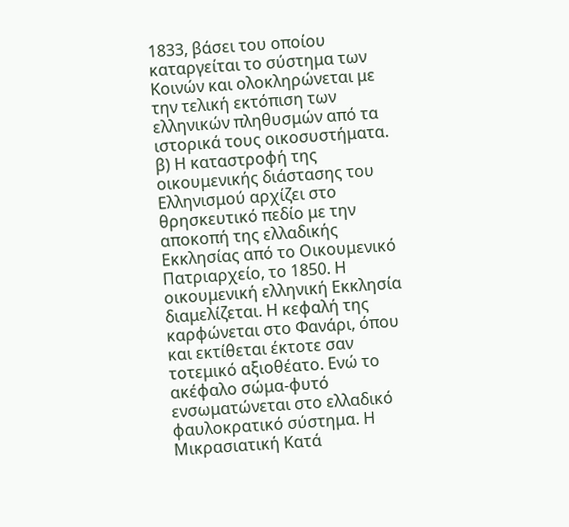1833, βάσει του οποίου καταργείται το σύστημα των Κοινών και ολοκληρώνεται με την τελική εκτόπιση των ελληνικών πληθυσμών από τα ιστορικά τους οικοσυστήματα.
β) Η καταστροφή της οικουμενικής διάστασης του Ελληνισμού αρχίζει στο θρησκευτικό πεδίο με την αποκοπή της ελλαδικής Εκκλησίας από το Οικουμενικό Πατριαρχείο, το 1850. Η οικουμενική ελληνική Εκκλησία διαμελίζεται. Η κεφαλή της καρφώνεται στο Φανάρι, όπου και εκτίθεται έκτοτε σαν τοτεμικό αξιοθέατο. Ενώ το ακέφαλο σώμα-φυτό ενσωματώνεται στο ελλαδικό φαυλοκρατικό σύστημα. Η Μικρασιατική Κατά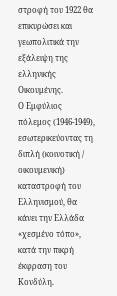στροφή του 1922 θα επικυρώσει και γεωπολιτικά την εξάλειψη της ελληνικής Οικουμένης.
Ο Εμφύλιος πόλεμος (1946-1949), εσωτερικεύοντας τη διπλή (κοινοτική / οικουμενική) καταστροφή του Ελληνισμού, θα κάνει την Ελλάδα «χεσμένο τόπο», κατά την πικρή έκφραση του Κονδύλη.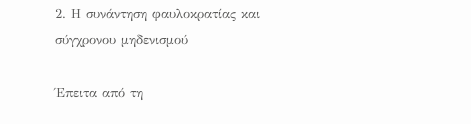2. Η συνάντηση φαυλοκρατίας και σύγχρονου μηδενισμού

Έπειτα από τη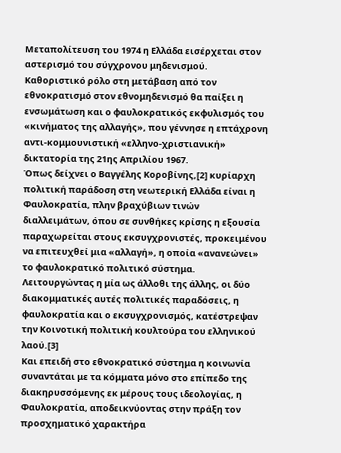Μεταπολίτευση του 1974 η Ελλάδα εισέρχεται στον αστερισμό του σύγχρονου μηδενισμού. Καθοριστικό ρόλο στη μετάβαση από τον εθνοκρατισμό στον εθνομηδενισμό θα παίξει η ενσωμάτωση και ο φαυλοκρατικός εκφυλισμός του «κινήματος της αλλαγής», που γέννησε η επτάχρονη αντι-κομμουνιστική «ελληνο-χριστιανική» δικτατορία της 21ης Απριλίου 1967.
Όπως δείχνει ο Βαγγέλης Κοροβίνης,[2] κυρίαρχη πολιτική παράδοση στη νεωτερική Ελλάδα είναι η Φαυλοκρατία, πλην βραχύβιων τινών διαλλειμάτων, όπου σε συνθήκες κρίσης η εξουσία παραχωρείται στους εκσυγχρονιστές, προκειμένου να επιτευχθεί μια «αλλαγή», η οποία «ανανεώνει» το φαυλοκρατικό πολιτικό σύστημα. Λειτουργώντας η μία ως άλλοθι της άλλης, οι δύο διακομματικές αυτές πολιτικές παραδόσεις, η φαυλοκρατία και ο εκσυγχρονισμός, κατέστρεψαν την Κοινοτική πολιτική κουλτούρα του ελληνικού λαού.[3]
Και επειδή στο εθνοκρατικό σύστημα η κοινωνία συναντάται με τα κόμματα μόνο στο επίπεδο της διακηρυσσόμενης εκ μέρους τους ιδεολογίας, η Φαυλοκρατία, αποδεικνύοντας στην πράξη τον προσχηματικό χαρακτήρα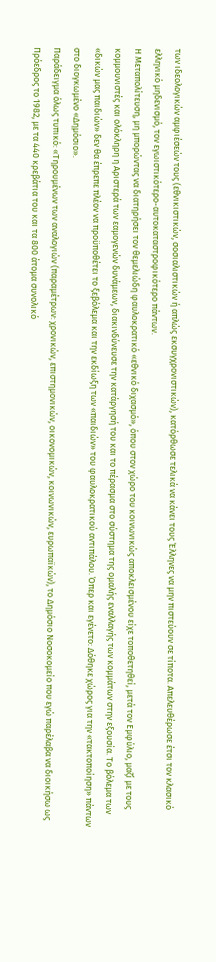των ιδεολογικών αμφιέσεών τους (εθνικιστικών, σοσιαλιστικών ή απλώς εκσυγχρονιστικών), κατόρθωσε τελικά να κάνει τους Έλληνες να μην πιστεύουν σε τίποτα. Απελευθέρωσε έτσι τον κλασικό ελληνικό μηδενισμό, τον εγωιστικότερο-αυτοκαταστροφικότερο πάντων.
Η Μεταπολίτευση, μη μπορώντας να διατηρήσει τον θεμελιώδη φαυλοκρατικό «εθνικό διχασμό», όπου στον χώρο του κοινωνικώς αποκλεισμένου είχε τοποθετηθεί, μετά τον Εμφύλιο, μαζί με τους κομμουνιστές και ολόκληρη η Αριστερά των εαμογενών δυνάμεων, διακινδύνευσε την κατάργησή του και το πέρασμα στο σύστημα της ομαλής εναλλαγής των κομμάτων στην εξουσία. Το βόλεμα των «δικών μας παιδιών» δεν θα έπρεπε πλέον να προϋποθέτει το ξεβόλεμα και την εκδίωξη των «παιδιών» του φαυλοκρατικού αντιπάλου. Όπερ και εγένετο: Δόθηκε χώρος για την «τακτοποίηση» πάντων στο διογκωμένο «Δημόσιο».
Παράδειγμα όλως τυπικό: «Τηρουμένων των αναλογιών (παραμέτρων: χρονικών, επιστημονικών, οικονομικών, κοινωνικών, ευρωπαϊκών), το Δημόσιο Νοσοκομείο που εγώ παρέλαβα να διοικήσω ως Πρόεδρος το 1982, με τα 440 κρεβάτια του και τα 800 άτομα συνολικό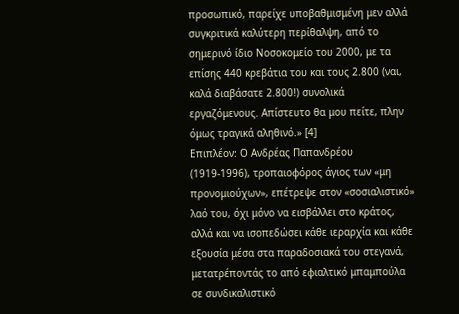προσωπικό, παρείχε υποβαθμισμένη μεν αλλά συγκριτικά καλύτερη περίθαλψη, από το σημερινό ίδιο Νοσοκομείο του 2000, με τα επίσης 440 κρεβάτια του και τους 2.800 (ναι, καλά διαβάσατε 2.800!) συνολικά εργαζόμενους. Απίστευτο θα μου πείτε, πλην όμως τραγικά αληθινό.» [4]
Επιπλέον: Ο Ανδρέας Παπανδρέου (1919-1996), τροπαιοφόρος άγιος των «μη προνομιούχων», επέτρεψε στον «σοσιαλιστικό» λαό του, όχι μόνο να εισβάλλει στο κράτος, αλλά και να ισοπεδώσει κάθε ιεραρχία και κάθε εξουσία μέσα στα παραδοσιακά του στεγανά, μετατρέποντάς το από εφιαλτικό μπαμπούλα σε συνδικαλιστικό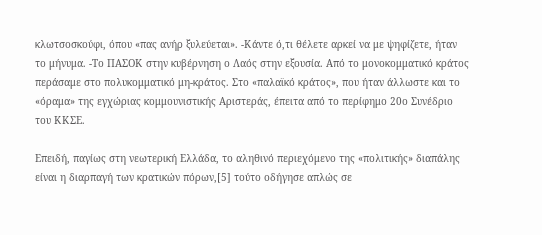κλωτσοσκούφι, όπου «πας ανήρ ξυλεύεται». -Κάντε ό,τι θέλετε αρκεί να με ψηφίζετε, ήταν το μήνυμα. -Το ΠΑΣΟΚ στην κυβέρνηση ο Λαός στην εξουσία. Από το μονοκομματικό κράτος περάσαμε στο πολυκομματικό μη-κράτος. Στο «παλαϊκό κράτος», που ήταν άλλωστε και το «όραμα» της εγχώριας κομμουνιστικής Αριστεράς, έπειτα από το περίφημο 20ο Συνέδριο του ΚΚΣΕ.

Επειδή, παγίως στη νεωτερική Ελλάδα, το αληθινό περιεχόμενο της «πολιτικής» διαπάλης είναι η διαρπαγή των κρατικών πόρων,[5] τούτο οδήγησε απλώς σε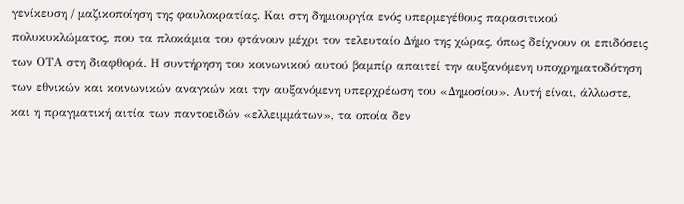γενίκευση / μαζικοποίηση της φαυλοκρατίας. Και στη δημιουργία ενός υπερμεγέθους παρασιτικού πολυκυκλώματος, που τα πλοκάμια του φτάνουν μέχρι τον τελευταίο Δήμο της χώρας, όπως δείχνουν οι επιδόσεις των ΟΤΑ στη διαφθορά. Η συντήρηση του κοινωνικού αυτού βαμπίρ απαιτεί την αυξανόμενη υποχρηματοδότηση των εθνικών και κοινωνικών αναγκών και την αυξανόμενη υπερχρέωση του «Δημοσίου». Αυτή είναι, άλλωστε, και η πραγματική αιτία των παντοειδών «ελλειμμάτων», τα οποία δεν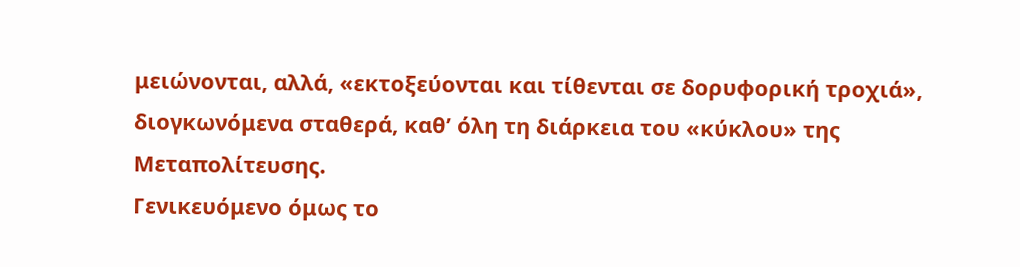μειώνονται, αλλά, «εκτοξεύονται και τίθενται σε δορυφορική τροχιά», διογκωνόμενα σταθερά, καθ’ όλη τη διάρκεια του «κύκλου» της Μεταπολίτευσης.
Γενικευόμενο όμως το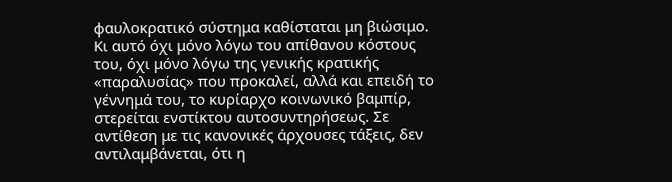φαυλοκρατικό σύστημα καθίσταται μη βιώσιμο. Κι αυτό όχι μόνο λόγω του απίθανου κόστους του, όχι μόνο λόγω της γενικής κρατικής «παραλυσίας» που προκαλεί, αλλά και επειδή το γέννημά του, το κυρίαρχο κοινωνικό βαμπίρ, στερείται ενστίκτου αυτοσυντηρήσεως. Σε αντίθεση με τις κανονικές άρχουσες τάξεις, δεν αντιλαμβάνεται, ότι η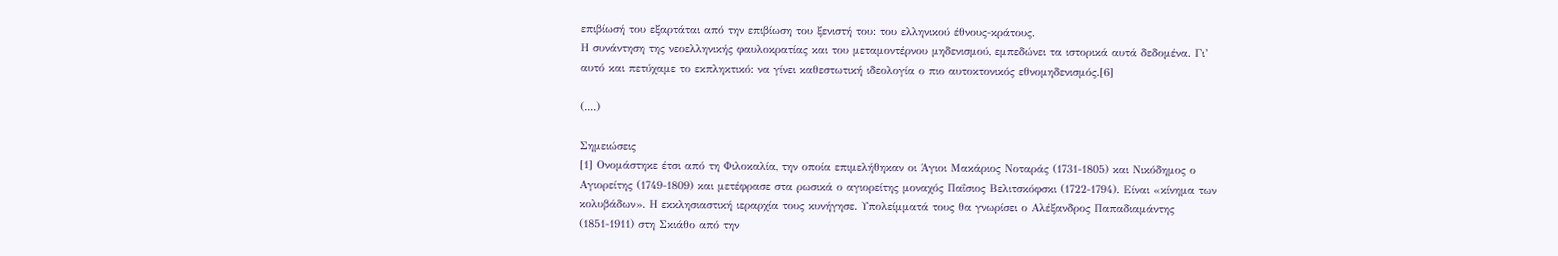επιβίωσή του εξαρτάται από την επιβίωση του ξενιστή του: του ελληνικού έθνους-κράτους.
Η συνάντηση της νεοελληνικής φαυλοκρατίας και του μεταμοντέρνου μηδενισμού, εμπεδώνει τα ιστορικά αυτά δεδομένα. Γι’ αυτό και πετύχαμε το εκπληκτικό: να γίνει καθεστωτική ιδεολογία ο πιο αυτοκτονικός εθνομηδενισμός.[6]

(....)

Σημειώσεις
[1] Ονομάστηκε έτσι από τη Φιλοκαλία, την οποία επιμελήθηκαν οι Άγιοι Μακάριος Νοταράς (1731-1805) και Νικόδημος ο Αγιορείτης (1749-1809) και μετέφρασε στα ρωσικά ο αγιορείτης μοναχός Παΐσιος Βελιτσκόφσκι (1722-1794). Είναι «κίνημα των κολυβάδων». Η εκκλησιαστική ιεραρχία τους κυνήγησε. Υπολείμματά τους θα γνωρίσει ο Αλέξανδρος Παπαδιαμάντης (1851-1911) στη Σκιάθο από την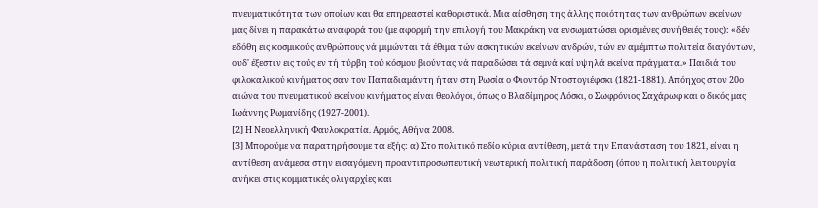πνευματικότητα των οποίων και θα επηρεαστεί καθοριστικά. Μια αίσθηση της άλλης ποιότητας των ανθρώπων εκείνων μας δίνει η παρακάτω αναφορά του (με αφορμή την επιλογή του Μακράκη να ενσωματώσει ορισμένες συνήθειές τους): «δέν εδόθη εις κοσμικούς ανθρώπους νά μιμώνται τά έθιμα τών ασκητικών εκείνων ανδρών, τών εν αμέμπτω πολιτεία διαγόντων, ουδ' έξεστιν εις τούς εν τή τύρβη τού κόσμου βιούντας νά παραδώσει τά σεμνά καί υψηλά εκείνα πράγματα.» Παιδιά του φιλοκαλικού κινήματος σαν τον Παπαδιαμάντη ήταν στη Ρωσία ο Φιοντόρ Ντοστογιέφσκι (1821-1881). Απόηχος στον 20ο αιώνα του πνευματικού εκείνου κινήματος είναι θεολόγοι, όπως ο Βλαδίμηρος Λόσκι, ο Σωφρόνιος Σαχάρωφ και ο δικός μας Ιωάννης Ρωμανίδης (1927-2001).
[2] Η Νεοελληνική Φαυλοκρατία. Αρμός, Αθήνα 2008.
[3] Μπορούμε να παρατηρήσουμε τα εξής: α) Στο πολιτικό πεδίο κύρια αντίθεση, μετά την Επανάσταση του 1821, είναι η αντίθεση ανάμεσα στην εισαγόμενη προαντιπροσωπευτική νεωτερική πολιτική παράδοση (όπου η πολιτική λειτουργία ανήκει στις κομματικές ολιγαρχίες και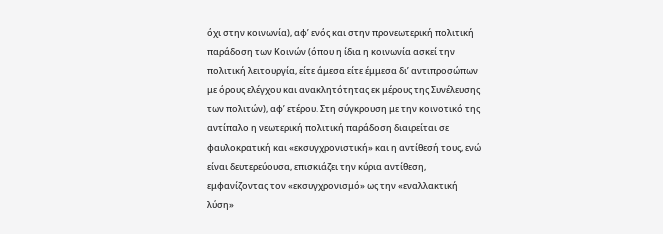όχι στην κοινωνία), αφ’ ενός και στην προνεωτερική πολιτική παράδοση των Κοινών (όπου η ίδια η κοινωνία ασκεί την πολιτική λειτουργία, είτε άμεσα είτε έμμεσα δι’ αντιπροσώπων με όρους ελέγχου και ανακλητότητας εκ μέρους της Συνέλευσης των πολιτών), αφ’ ετέρου. Στη σύγκρουση με την κοινοτικό της αντίπαλο η νεωτερική πολιτική παράδοση διαιρείται σε φαυλοκρατική και «εκσυγχρονιστική» και η αντίθεσή τους, ενώ είναι δευτερεύουσα, επισκιάζει την κύρια αντίθεση, εμφανίζοντας τον «εκσυγχρονισμό» ως την «εναλλακτική λύση»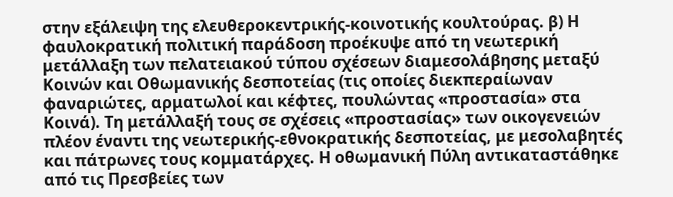στην εξάλειψη της ελευθεροκεντρικής-κοινοτικής κουλτούρας. β) Η φαυλοκρατική πολιτική παράδοση προέκυψε από τη νεωτερική μετάλλαξη των πελατειακού τύπου σχέσεων διαμεσολάβησης μεταξύ Κοινών και Οθωμανικής δεσποτείας (τις οποίες διεκπεραίωναν φαναριώτες, αρματωλοί και κέφτες, πουλώντας «προστασία» στα Κοινά). Τη μετάλλαξή τους σε σχέσεις «προστασίας» των οικογενειών πλέον έναντι της νεωτερικής-εθνοκρατικής δεσποτείας, με μεσολαβητές και πάτρωνες τους κομματάρχες. Η οθωμανική Πύλη αντικαταστάθηκε από τις Πρεσβείες των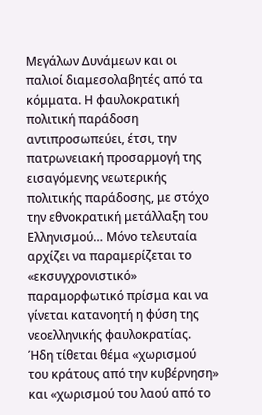Μεγάλων Δυνάμεων και οι παλιοί διαμεσολαβητές από τα κόμματα. Η φαυλοκρατική πολιτική παράδοση αντιπροσωπεύει, έτσι, την πατρωνειακή προσαρμογή της εισαγόμενης νεωτερικής πολιτικής παράδοσης, με στόχο την εθνοκρατική μετάλλαξη του Ελληνισμού… Μόνο τελευταία αρχίζει να παραμερίζεται το «εκσυγχρονιστικό» παραμορφωτικό πρίσμα και να γίνεται κατανοητή η φύση της νεοελληνικής φαυλοκρατίας. Ήδη τίθεται θέμα «χωρισμού του κράτους από την κυβέρνηση» και «χωρισμού του λαού από το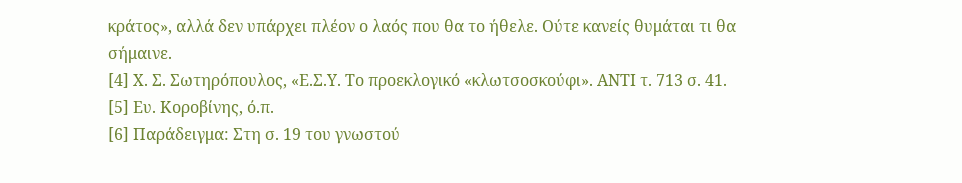κράτος», αλλά δεν υπάρχει πλέον ο λαός που θα το ήθελε. Ούτε κανείς θυμάται τι θα σήμαινε.
[4] Χ. Σ. Σωτηρόπουλος, «Ε.Σ.Υ. Το προεκλογικό «κλωτσοσκούφι». ΑΝΤΙ τ. 713 σ. 41.
[5] Ευ. Κοροβίνης, ό.π.
[6] Παράδειγμα: Στη σ. 19 του γνωστού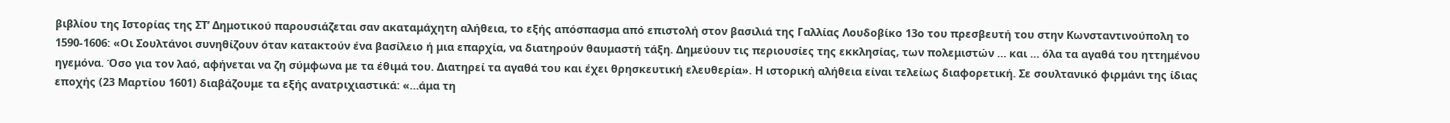βιβλίου της Ιστορίας της ΣΤ’ Δημοτικού παρουσιάζεται σαν ακαταμάχητη αλήθεια, το εξής απόσπασμα από επιστολή στον βασιλιά της Γαλλίας Λουδοβίκο 13ο του πρεσβευτή του στην Κωνσταντινούπολη το 1590-1606: «Οι Σουλτάνοι συνηθίζουν όταν κατακτούν ένα βασίλειο ή μια επαρχία, να διατηρούν θαυμαστή τάξη. Δημεύουν τις περιουσίες της εκκλησίας, των πολεμιστών … και … όλα τα αγαθά του ηττημένου ηγεμόνα. Όσο για τον λαό, αφήνεται να ζη σύμφωνα με τα έθιμά του. Διατηρεί τα αγαθά του και έχει θρησκευτική ελευθερία». Η ιστορική αλήθεια είναι τελείως διαφορετική. Σε σουλτανικό φιρμάνι της ίδιας εποχής (23 Μαρτίου 1601) διαβάζουμε τα εξής ανατριχιαστικά: «…άμα τη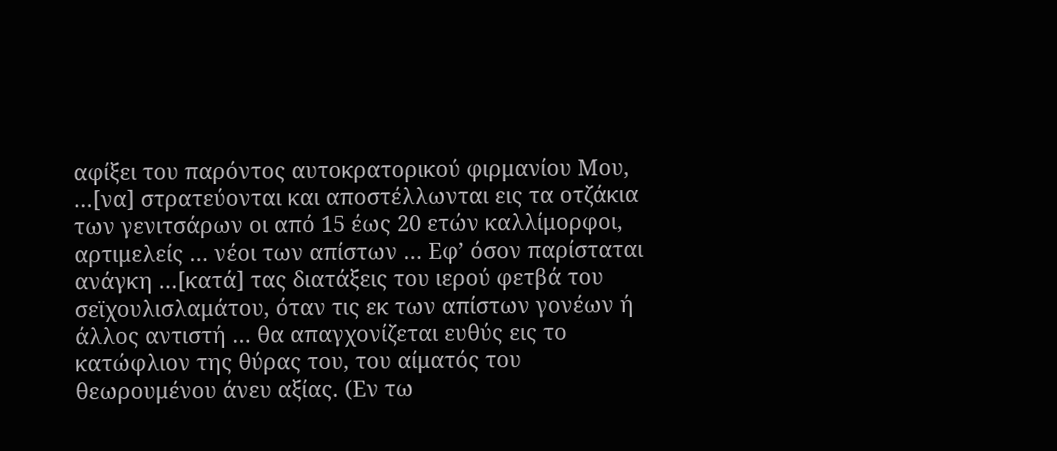αφίξει του παρόντος αυτοκρατορικού φιρμανίου Μου, …[να] στρατεύονται και αποστέλλωνται εις τα οτζάκια των γενιτσάρων οι από 15 έως 20 ετών καλλίμορφοι, αρτιμελείς … νέοι των απίστων … Εφ’ όσον παρίσταται ανάγκη …[κατά] τας διατάξεις του ιερού φετβά του σεϊχουλισλαμάτου, όταν τις εκ των απίστων γονέων ή άλλος αντιστή … θα απαγχονίζεται ευθύς εις το κατώφλιον της θύρας του, του αίματός του θεωρουμένου άνευ αξίας. (Εν τω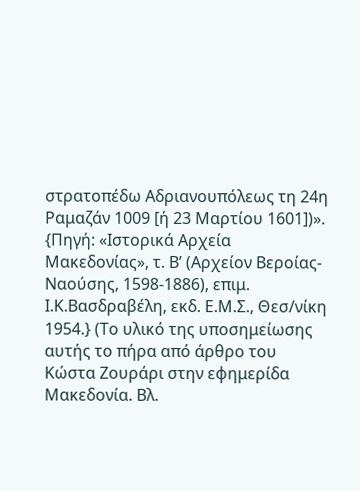στρατοπέδω Αδριανουπόλεως τη 24η Ραμαζάν 1009 [ή 23 Μαρτίου 1601])». {Πηγή: «Ιστορικά Αρχεία Μακεδονίας», τ. Β’ (Αρχείον Βεροίας-Ναούσης, 1598-1886), επιμ. Ι.Κ.Βασδραβέλη, εκδ. Ε.Μ.Σ., Θεσ/νίκη 1954.} (Το υλικό της υποσημείωσης αυτής το πήρα από άρθρο του Κώστα Ζουράρι στην εφημερίδα Μακεδονία. Βλ.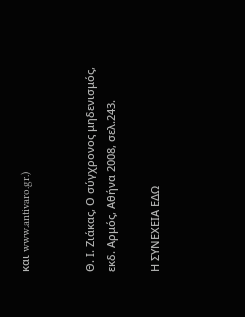και www.antivaro.gr.)


Θ. Ι. Ζιάκας, Ο σύγχρονος μηδενισμός, εκδ. Αρμός, Αθήνα 2008, σελ.243.

Η ΣΥΝΕΧΕΙΑ ΕΔΩ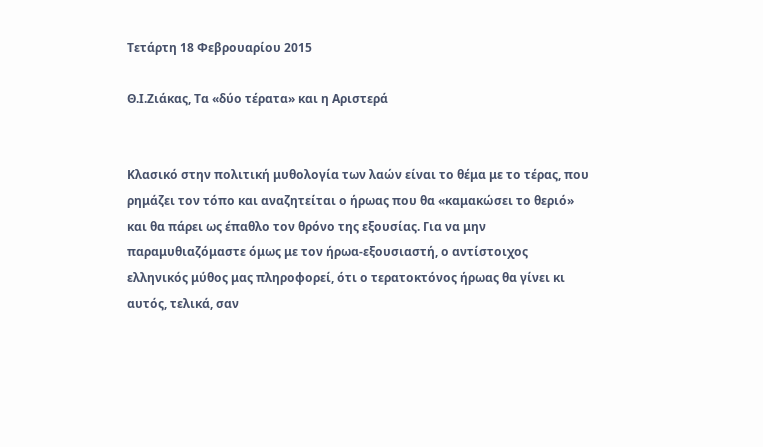Τετάρτη 18 Φεβρουαρίου 2015

Θ.Ι.Ζιάκας, Τα «δύο τέρατα» και η Αριστερά


Κλασικό στην πολιτική μυθολογία των λαών είναι το θέμα με το τέρας, που ρημάζει τον τόπο και αναζητείται ο ήρωας που θα «καμακώσει το θεριό» και θα πάρει ως έπαθλο τον θρόνο της εξουσίας. Για να μην παραμυθιαζόμαστε όμως με τον ήρωα-εξουσιαστή, ο αντίστοιχος ελληνικός μύθος μας πληροφορεί, ότι ο τερατοκτόνος ήρωας θα γίνει κι αυτός, τελικά, σαν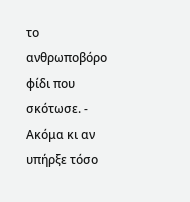το ανθρωποβόρο φίδι που σκότωσε. - Ακόμα κι αν υπήρξε τόσο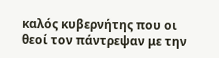καλός κυβερνήτης που οι θεοί τον πάντρεψαν με την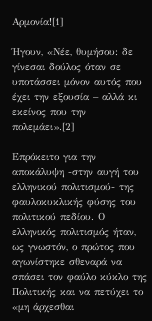Αρμονία![1]

Ήγουν, «Νέε, θυμήσου: δε γίνεσαι δούλος όταν σε υποτάσσει μόνον αυτός που έχει την εξουσία – αλλά κι εκείνος που την πολεμάει».[2]

Επρόκειτο για την αποκάλυψη -στην αυγή του ελληνικού πολιτισμού- της φαυλοκυκλικής φύσης του πολιτικού πεδίου. Ο ελληνικός πολιτισμός ήταν, ως γνωστόν, ο πρώτος που αγωνίστηκε σθεναρά να σπάσει τον φαύλο κύκλο της Πολιτικής και να πετύχει το «μη άρχεσθαι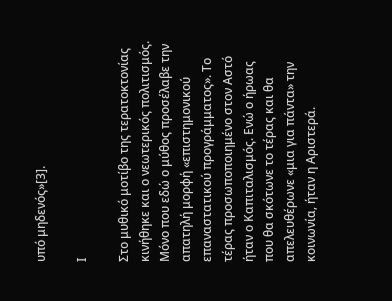υπό μηδενός»[3].

Ι

Στο μυθικό μοτίβο της τερατοκτονίας κινήθηκε και ο νεωτερικός πολιτισμός. Μόνο που εδώ ο μύθος προσέλαβε την απατηλή μορφή «επιστημονικού επαναστατικού προγράμματος». Το τέρας προσωποποιημένο στον Αστό ήταν ο Καπιταλισμός. Ενώ ο ήρωας που θα σκότωνε το τέρας και θα απελευθέρωνε «μια για πάντα» την κοινωνία, ήταν η Αριστερά.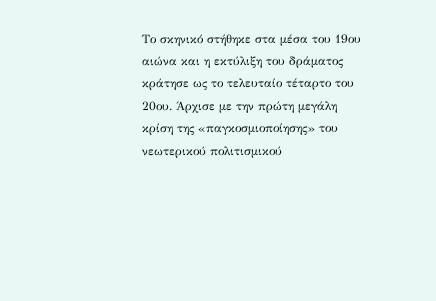Το σκηνικό στήθηκε στα μέσα του 19ου αιώνα και η εκτύλιξη του δράματος κράτησε ως το τελευταίο τέταρτο του 20ου. Άρχισε με την πρώτη μεγάλη κρίση της «παγκοσμιοποίησης» του νεωτερικού πολιτισμικού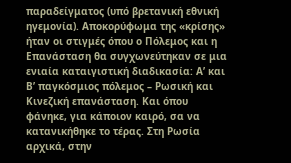παραδείγματος (υπό βρετανική εθνική ηγεμονία). Αποκορύφωμα της «κρίσης» ήταν οι στιγμές όπου ο Πόλεμος και η Επανάσταση θα συγχωνεύτηκαν σε μια ενιαία καταιγιστική διαδικασία: Α’ και Β’ παγκόσμιος πόλεμος – Ρωσική και Κινεζική επανάσταση. Και όπου φάνηκε, για κάποιον καιρό, σα να κατανικήθηκε το τέρας. Στη Ρωσία αρχικά, στην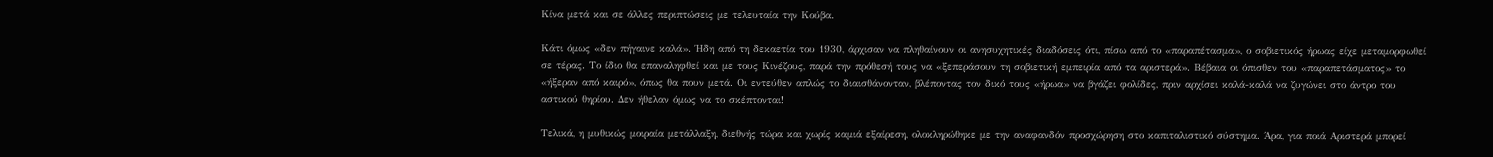Κίνα μετά και σε άλλες περιπτώσεις με τελευταία την Κούβα.

Κάτι όμως «δεν πήγαινε καλά». Ήδη από τη δεκαετία του 1930, άρχισαν να πληθαίνουν οι ανησυχητικές διαδόσεις ότι, πίσω από το «παραπέτασμα», ο σοβιετικός ήρωας είχε μεταμορφωθεί σε τέρας. Το ίδιο θα επαναληφθεί και με τους Κινέζους, παρά την πρόθεσή τους να «ξεπεράσουν τη σοβιετική εμπειρία από τα αριστερά». Βέβαια οι όπισθεν του «παραπετάσματος» το «ήξεραν από καιρό», όπως θα πουν μετά. Οι εντεύθεν απλώς το διαισθάνονταν, βλέποντας τον δικό τους «ήρωα» να βγάζει φολίδες, πριν αρχίσει καλά-καλά να ζυγώνει στο άντρο του αστικού θηρίου. Δεν ήθελαν όμως να το σκέπτονται!

Τελικά, η μυθικώς μοιραία μετάλλαξη, διεθνής τώρα και χωρίς καμιά εξαίρεση, ολοκληρώθηκε με την αναφανδόν προσχώρηση στο καπιταλιστικό σύστημα. Άρα, για ποιά Αριστερά μπορεί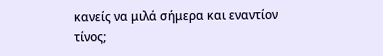κανείς να μιλά σήμερα και εναντίον τίνος;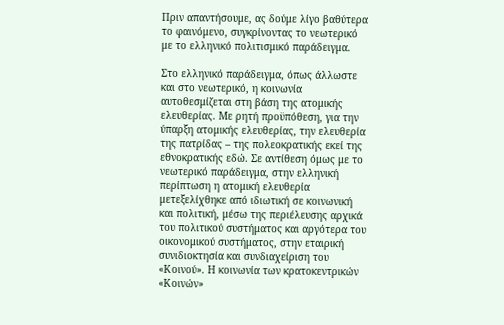Πριν απαντήσουμε, ας δούμε λίγο βαθύτερα το φαινόμενο, συγκρίνοντας το νεωτερικό με το ελληνικό πολιτισμικό παράδειγμα.

Στο ελληνικό παράδειγμα, όπως άλλωστε και στο νεωτερικό, η κοινωνία αυτοθεσμίζεται στη βάση της ατομικής ελευθερίας. Με ρητή προϋπόθεση, για την ύπαρξη ατομικής ελευθερίας, την ελευθερία της πατρίδας – της πολεοκρατικής εκεί της εθνοκρατικής εδώ. Σε αντίθεση όμως με το νεωτερικό παράδειγμα, στην ελληνική περίπτωση η ατομική ελευθερία μετεξελίχθηκε από ιδιωτική σε κοινωνική και πολιτική, μέσω της περιέλευσης αρχικά του πολιτικού συστήματος και αργότερα του οικονομικού συστήματος, στην εταιρική συνιδιοκτησία και συνδιαχείριση του «Κοινού». Η κοινωνία των κρατοκεντρικών «Κοινών»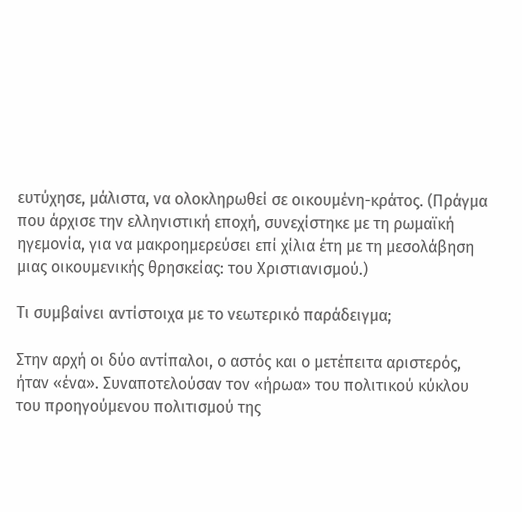ευτύχησε, μάλιστα, να ολοκληρωθεί σε οικουμένη-κράτος. (Πράγμα που άρχισε την ελληνιστική εποχή, συνεχίστηκε με τη ρωμαϊκή ηγεμονία, για να μακροημερεύσει επί χίλια έτη με τη μεσολάβηση μιας οικουμενικής θρησκείας: του Χριστιανισμού.)

Τι συμβαίνει αντίστοιχα με το νεωτερικό παράδειγμα;

Στην αρχή οι δύο αντίπαλοι, ο αστός και ο μετέπειτα αριστερός, ήταν «ένα». Συναποτελούσαν τον «ήρωα» του πολιτικού κύκλου του προηγούμενου πολιτισμού της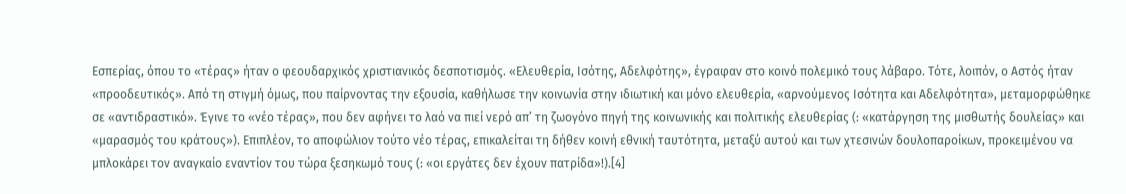Εσπερίας, όπου το «τέρας» ήταν ο φεουδαρχικός χριστιανικός δεσποτισμός. «Ελευθερία, Ισότης, Αδελφότης», έγραφαν στο κοινό πολεμικό τους λάβαρο. Τότε, λοιπόν, ο Αστός ήταν «προοδευτικός». Από τη στιγμή όμως, που παίρνοντας την εξουσία, καθήλωσε την κοινωνία στην ιδιωτική και μόνο ελευθερία, «αρνούμενος Ισότητα και Αδελφότητα», μεταμορφώθηκε σε «αντιδραστικό». Έγινε το «νέο τέρας», που δεν αφήνει το λαό να πιεί νερό απ’ τη ζωογόνο πηγή της κοινωνικής και πολιτικής ελευθερίας (: «κατάργηση της μισθωτής δουλείας» και «μαρασμός του κράτους»). Επιπλέον, το αποφώλιον τούτο νέο τέρας, επικαλείται τη δήθεν κοινή εθνική ταυτότητα, μεταξύ αυτού και των χτεσινών δουλοπαροίκων, προκειμένου να μπλοκάρει τον αναγκαίο εναντίον του τώρα ξεσηκωμό τους (: «οι εργάτες δεν έχουν πατρίδα»!).[4]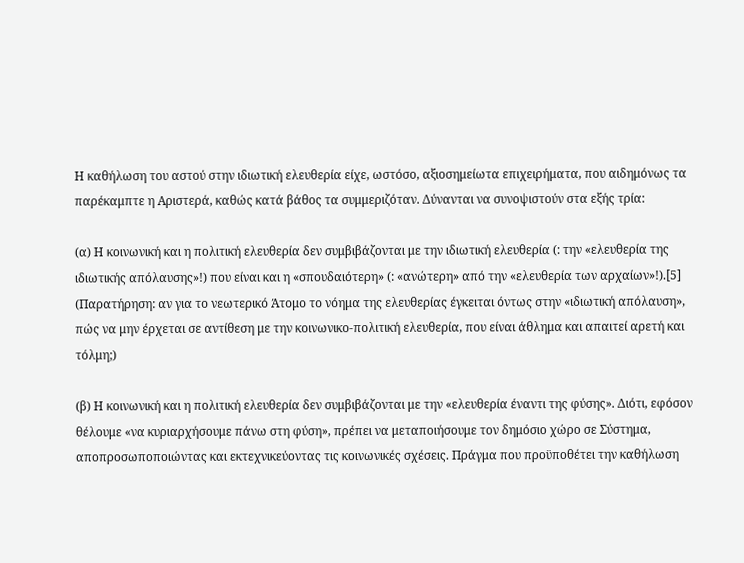Η καθήλωση του αστού στην ιδιωτική ελευθερία είχε, ωστόσο, αξιοσημείωτα επιχειρήματα, που αιδημόνως τα παρέκαμπτε η Αριστερά, καθώς κατά βάθος τα συμμεριζόταν. Δύνανται να συνοψιστούν στα εξής τρία:

(α) Η κοινωνική και η πολιτική ελευθερία δεν συμβιβάζονται με την ιδιωτική ελευθερία (: την «ελευθερία της ιδιωτικής απόλαυσης»!) που είναι και η «σπουδαιότερη» (: «ανώτερη» από την «ελευθερία των αρχαίων»!).[5] (Παρατήρηση: αν για το νεωτερικό Άτομο το νόημα της ελευθερίας έγκειται όντως στην «ιδιωτική απόλαυση», πώς να μην έρχεται σε αντίθεση με την κοινωνικο-πολιτική ελευθερία, που είναι άθλημα και απαιτεί αρετή και τόλμη;)

(β) Η κοινωνική και η πολιτική ελευθερία δεν συμβιβάζονται με την «ελευθερία έναντι της φύσης». Διότι, εφόσον θέλουμε «να κυριαρχήσουμε πάνω στη φύση», πρέπει να μεταποιήσουμε τον δημόσιο χώρο σε Σύστημα, αποπροσωποποιώντας και εκτεχνικεύοντας τις κοινωνικές σχέσεις. Πράγμα που προϋποθέτει την καθήλωση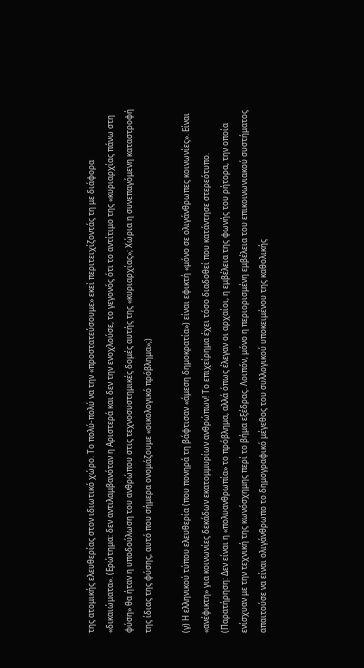της ατομικής ελευθερίας στον ιδιωτικό χώρο. Το πολύ-πολύ να την «προστατεύσουμε» εκεί περιτειχίζοντάς τη με διάφορα «δικαιώματα». (Ερώτημα: δεν αντιλαμβανόταν η Αριστερά και δεν την ενοχλούσε, το γεγονός ότι το αντίτιμο της «κυριαρχίας πάνω στη φύση» θα ήταν η υποδούλωση του ανθρώπου στις τεχνοσυστημικές δομές αυτής της «κυριαρχίας»; Χώρια η συνεπαγόμενη καταστροφή της ίδιας της φύσης, αυτό που σήμερα ονομάζουμε «οικολογικό πρόβλημα»;)

(γ) Η ελληνικού τύπου ελευθερία (που πονηρά τη βάφτισαν «άμεση δημοκρατία») είναι εφικτή «μόνο σε ολιγάνθρωπες κοινωνίες». Είναι «ανέφικτη» για κοινωνίες δεκάδων εκατομμυρίων ανθρώπων! Το επιχείρημα έχει τόσο διαδοθεί που κατάντησε στερεότυπο. (Παρατήρηση: Δεν είναι η «πολυανθρωπία» το πρόβλημα, αλλά όπως έλεγαν οι αρχαίοι, η εμβέλεια της φωνής του ρήτορα, την οποία ενίσχυαν με την τεχνική της κωνόσχημης περί το βήμα εξέδρας. Λοιπόν, μόνο η περιορισμένη εμβέλεια του επικοινωνιακού συστήματος απαιτούσε να είναι ολιγάνθρωπο το δημογραφικό μέγεθος του συλλογικού υποκειμένου της καθολικής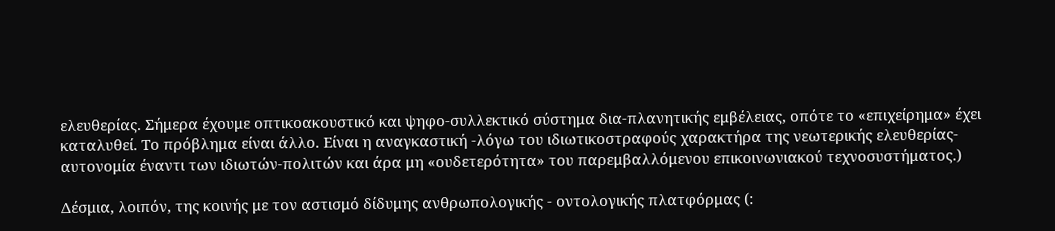ελευθερίας. Σήμερα έχουμε οπτικοακουστικό και ψηφο-συλλεκτικό σύστημα δια-πλανητικής εμβέλειας, οπότε το «επιχείρημα» έχει καταλυθεί. Το πρόβλημα είναι άλλο. Είναι η αναγκαστική -λόγω του ιδιωτικοστραφούς χαρακτήρα της νεωτερικής ελευθερίας- αυτονομία έναντι των ιδιωτών-πολιτών και άρα μη «ουδετερότητα» του παρεμβαλλόμενου επικοινωνιακού τεχνοσυστήματος.)

Δέσμια, λοιπόν, της κοινής με τον αστισμό δίδυμης ανθρωπολογικής - οντολογικής πλατφόρμας (: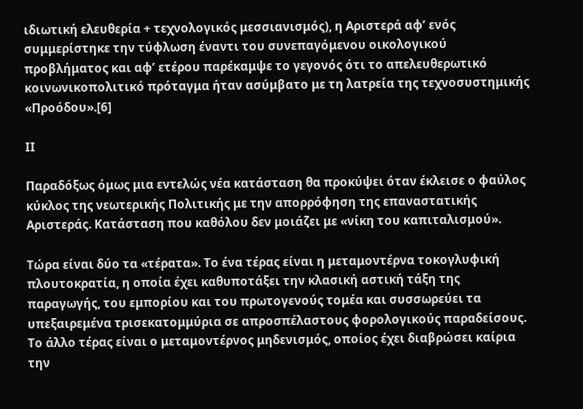ιδιωτική ελευθερία + τεχνολογικός μεσσιανισμός), η Αριστερά αφ’ ενός συμμερίστηκε την τύφλωση έναντι του συνεπαγόμενου οικολογικού προβλήματος και αφ’ ετέρου παρέκαμψε το γεγονός ότι το απελευθερωτικό κοινωνικοπολιτικό πρόταγμα ήταν ασύμβατο με τη λατρεία της τεχνοσυστημικής «Προόδου».[6]

ΙΙ

Παραδόξως όμως μια εντελώς νέα κατάσταση θα προκύψει όταν έκλεισε ο φαύλος κύκλος της νεωτερικής Πολιτικής με την απορρόφηση της επαναστατικής Αριστεράς. Κατάσταση που καθόλου δεν μοιάζει με «νίκη του καπιταλισμού».

Τώρα είναι δύο τα «τέρατα». Το ένα τέρας είναι η μεταμοντέρνα τοκογλυφική πλουτοκρατία, η οποία έχει καθυποτάξει την κλασική αστική τάξη της παραγωγής, του εμπορίου και του πρωτογενούς τομέα και συσσωρεύει τα υπεξαιρεμένα τρισεκατομμύρια σε απροσπέλαστους φορολογικούς παραδείσους. Το άλλο τέρας είναι ο μεταμοντέρνος μηδενισμός, οποίος έχει διαβρώσει καίρια την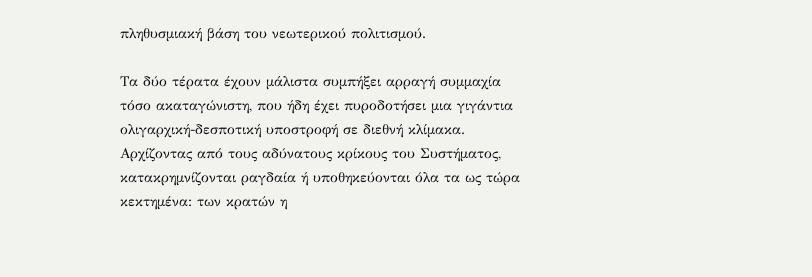πληθυσμιακή βάση του νεωτερικού πολιτισμού.

Τα δύο τέρατα έχουν μάλιστα συμπήξει αρραγή συμμαχία τόσο ακαταγώνιστη, που ήδη έχει πυροδοτήσει μια γιγάντια ολιγαρχική-δεσποτική υποστροφή σε διεθνή κλίμακα. Αρχίζοντας από τους αδύνατους κρίκους του Συστήματος, κατακρημνίζονται ραγδαία ή υποθηκεύονται όλα τα ως τώρα κεκτημένα: των κρατών η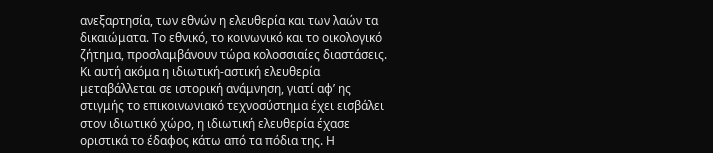ανεξαρτησία, των εθνών η ελευθερία και των λαών τα δικαιώματα. Το εθνικό, το κοινωνικό και το οικολογικό ζήτημα, προσλαμβάνουν τώρα κολοσσιαίες διαστάσεις. Κι αυτή ακόμα η ιδιωτική-αστική ελευθερία μεταβάλλεται σε ιστορική ανάμνηση, γιατί αφ’ ης στιγμής το επικοινωνιακό τεχνοσύστημα έχει εισβάλει στον ιδιωτικό χώρο, η ιδιωτική ελευθερία έχασε οριστικά το έδαφος κάτω από τα πόδια της. Η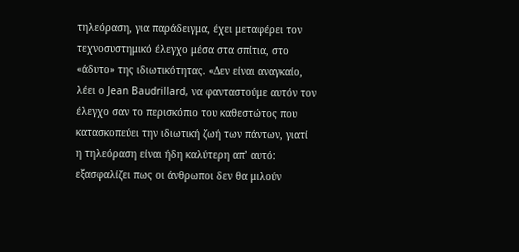τηλεόραση, για παράδειγμα, έχει μεταφέρει τον τεχνοσυστημικό έλεγχο μέσα στα σπίτια, στο «άδυτο» της ιδιωτικότητας. «Δεν είναι αναγκαίο, λέει ο Jean Baudrillard, να φανταστούμε αυτόν τον έλεγχο σαν το περισκόπιο του καθεστώτος που κατασκοπεύει την ιδιωτική ζωή των πάντων, γιατί η τηλεόραση είναι ήδη καλύτερη απ’ αυτό: εξασφαλίζει πως οι άνθρωποι δεν θα μιλούν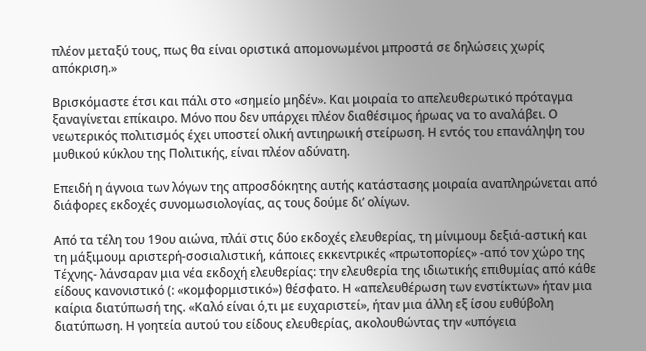πλέον μεταξύ τους, πως θα είναι οριστικά απομονωμένοι μπροστά σε δηλώσεις χωρίς απόκριση.»

Βρισκόμαστε έτσι και πάλι στο «σημείο μηδέν». Και μοιραία το απελευθερωτικό πρόταγμα ξαναγίνεται επίκαιρο. Μόνο που δεν υπάρχει πλέον διαθέσιμος ήρωας να το αναλάβει. Ο νεωτερικός πολιτισμός έχει υποστεί ολική αντιηρωική στείρωση. Η εντός του επανάληψη του μυθικού κύκλου της Πολιτικής, είναι πλέον αδύνατη.

Επειδή η άγνοια των λόγων της απροσδόκητης αυτής κατάστασης μοιραία αναπληρώνεται από διάφορες εκδοχές συνομωσιολογίας, ας τους δούμε δι’ ολίγων.

Από τα τέλη του 19ου αιώνα, πλάϊ στις δύο εκδοχές ελευθερίας, τη μίνιμουμ δεξιά-αστική και τη μάξιμουμ αριστερή-σοσιαλιστική, κάποιες εκκεντρικές «πρωτοπορίες» -από τον χώρο της Τέχνης- λάνσαραν μια νέα εκδοχή ελευθερίας: την ελευθερία της ιδιωτικής επιθυμίας από κάθε είδους κανονιστικό (: «κομφορμιστικό») θέσφατο. Η «απελευθέρωση των ενστίκτων» ήταν μια καίρια διατύπωσή της. «Καλό είναι ό,τι με ευχαριστεί», ήταν μια άλλη εξ ίσου ευθύβολη διατύπωση. Η γοητεία αυτού του είδους ελευθερίας, ακολουθώντας την «υπόγεια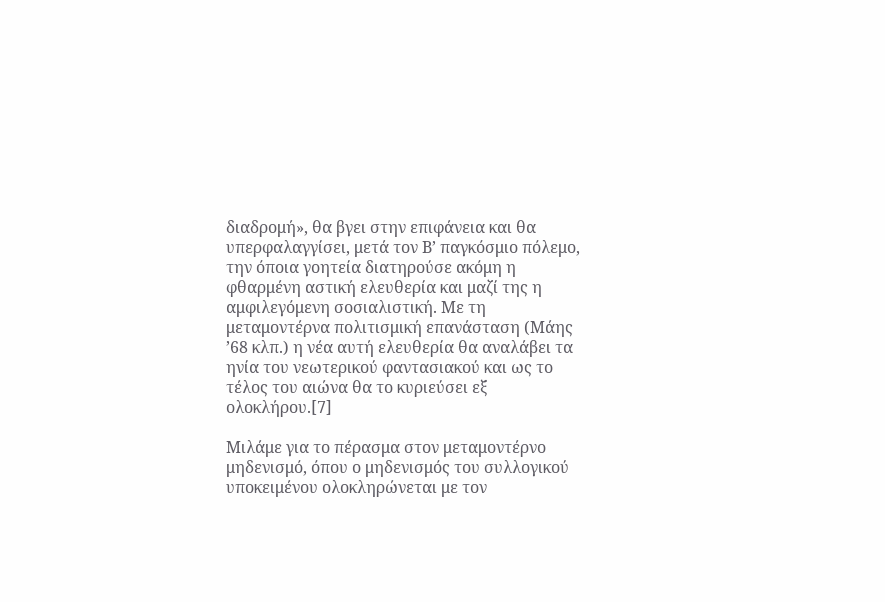διαδρομή», θα βγει στην επιφάνεια και θα υπερφαλαγγίσει, μετά τον Β’ παγκόσμιο πόλεμο, την όποια γοητεία διατηρούσε ακόμη η φθαρμένη αστική ελευθερία και μαζί της η αμφιλεγόμενη σοσιαλιστική. Με τη μεταμοντέρνα πολιτισμική επανάσταση (Μάης ’68 κλπ.) η νέα αυτή ελευθερία θα αναλάβει τα ηνία του νεωτερικού φαντασιακού και ως το τέλος του αιώνα θα το κυριεύσει εξ ολοκλήρου.[7]

Μιλάμε για το πέρασμα στον μεταμοντέρνο μηδενισμό, όπου ο μηδενισμός του συλλογικού υποκειμένου ολοκληρώνεται με τον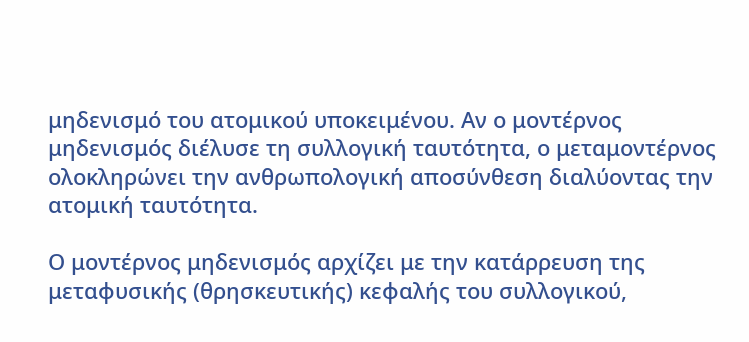μηδενισμό του ατομικού υποκειμένου. Αν ο μοντέρνος μηδενισμός διέλυσε τη συλλογική ταυτότητα, ο μεταμοντέρνος ολοκληρώνει την ανθρωπολογική αποσύνθεση διαλύοντας την ατομική ταυτότητα.

Ο μοντέρνος μηδενισμός αρχίζει με την κατάρρευση της μεταφυσικής (θρησκευτικής) κεφαλής του συλλογικού,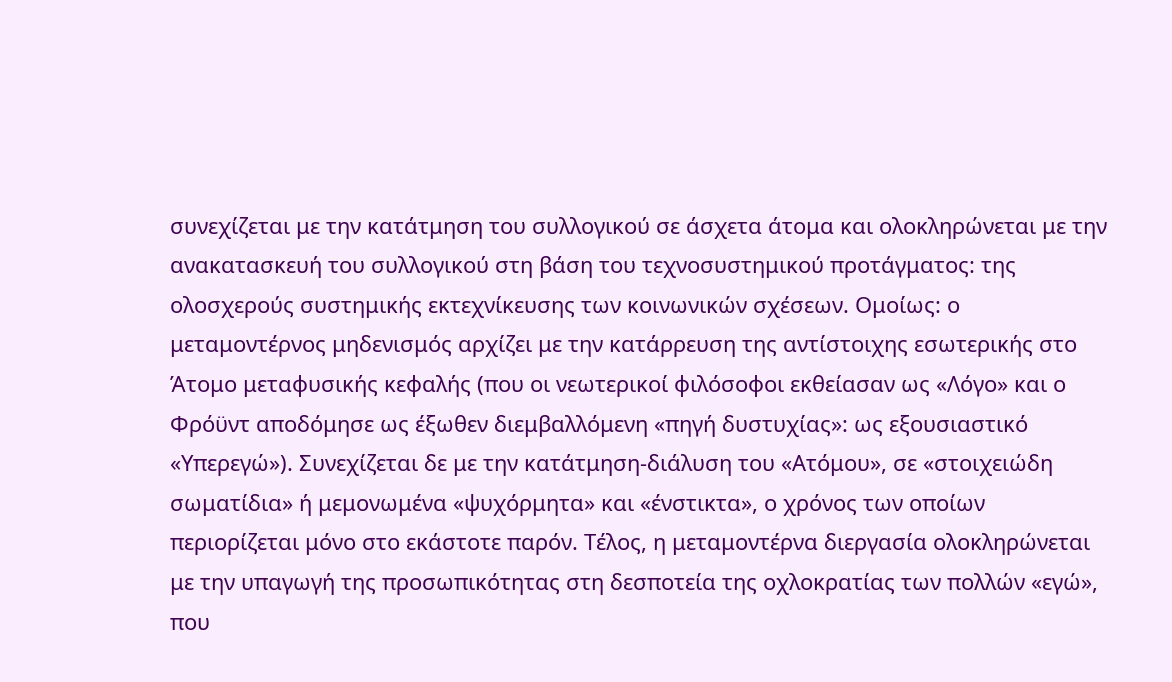συνεχίζεται με την κατάτμηση του συλλογικού σε άσχετα άτομα και ολοκληρώνεται με την ανακατασκευή του συλλογικού στη βάση του τεχνοσυστημικού προτάγματος: της ολοσχερούς συστημικής εκτεχνίκευσης των κοινωνικών σχέσεων. Ομοίως: ο μεταμοντέρνος μηδενισμός αρχίζει με την κατάρρευση της αντίστοιχης εσωτερικής στο Άτομο μεταφυσικής κεφαλής (που οι νεωτερικοί φιλόσοφοι εκθείασαν ως «Λόγο» και ο Φρόϋντ αποδόμησε ως έξωθεν διεμβαλλόμενη «πηγή δυστυχίας»: ως εξουσιαστικό «Υπερεγώ»). Συνεχίζεται δε με την κατάτμηση-διάλυση του «Ατόμου», σε «στοιχειώδη σωματίδια» ή μεμονωμένα «ψυχόρμητα» και «ένστικτα», ο χρόνος των οποίων περιορίζεται μόνο στο εκάστοτε παρόν. Τέλος, η μεταμοντέρνα διεργασία ολοκληρώνεται με την υπαγωγή της προσωπικότητας στη δεσποτεία της οχλοκρατίας των πολλών «εγώ», που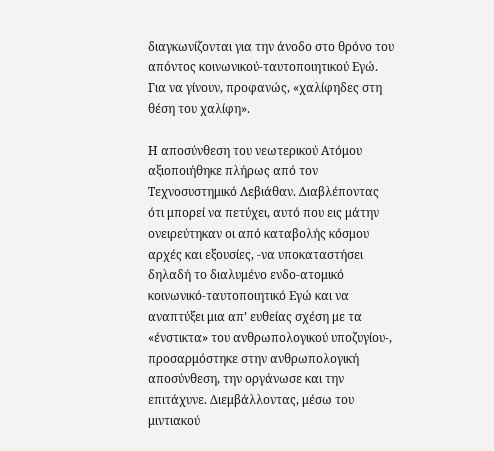διαγκωνίζονται για την άνοδο στο θρόνο του απόντος κοινωνικού-ταυτοποιητικού Εγώ. Για να γίνουν, προφανώς, «χαλίφηδες στη θέση του χαλίφη».

Η αποσύνθεση του νεωτερικού Ατόμου αξιοποιήθηκε πλήρως από τον Τεχνοσυστημικό Λεβιάθαν. Διαβλέποντας ότι μπορεί να πετύχει, αυτό που εις μάτην ονειρεύτηκαν οι από καταβολής κόσμου αρχές και εξουσίες, -να υποκαταστήσει δηλαδή το διαλυμένο ενδο-ατομικό κοινωνικό-ταυτοποιητικό Εγώ και να αναπτύξει μια απ’ ευθείας σχέση με τα «ένστικτα» του ανθρωπολογικού υποζυγίου-, προσαρμόστηκε στην ανθρωπολογική αποσύνθεση, την οργάνωσε και την επιτάχυνε. Διεμβάλλοντας, μέσω του μιντιακού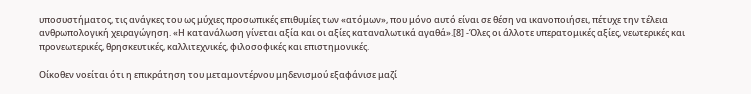υποσυστήματος, τις ανάγκες του ως μύχιες προσωπικές επιθυμίες των «ατόμων», που μόνο αυτό είναι σε θέση να ικανοποιήσει, πέτυχε την τέλεια ανθρωπολογική χειραγώγηση. «Η κατανάλωση γίνεται αξία και οι αξίες καταναλωτικά αγαθά».[8] -Όλες οι άλλοτε υπερατομικές αξίες, νεωτερικές και προνεωτερικές, θρησκευτικές, καλλιτεχνικές, φιλοσοφικές και επιστημονικές.

Οίκοθεν νοείται ότι η επικράτηση του μεταμοντέρνου μηδενισμού εξαφάνισε μαζί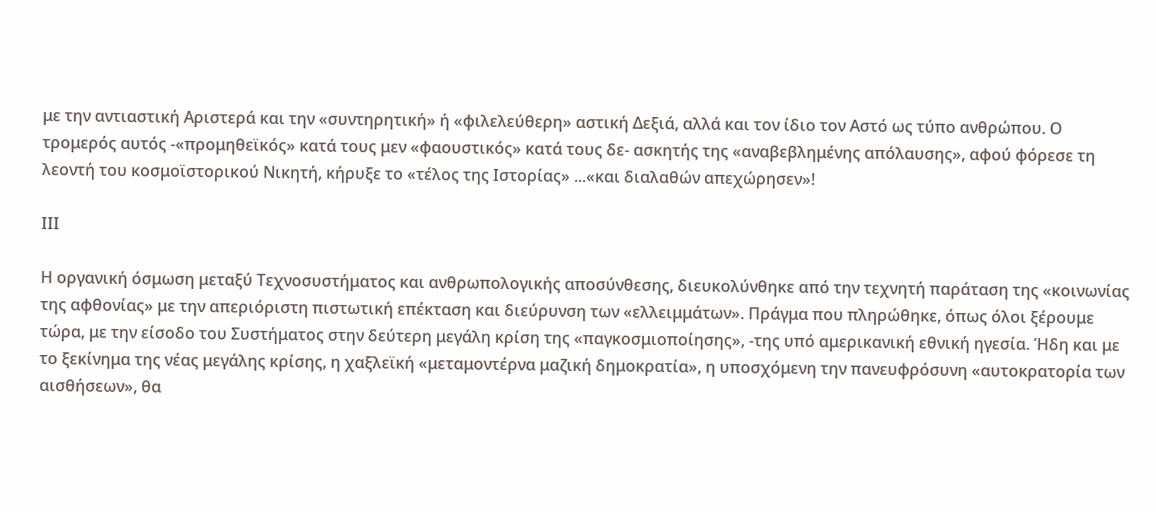με την αντιαστική Αριστερά και την «συντηρητική» ή «φιλελεύθερη» αστική Δεξιά, αλλά και τον ίδιο τον Αστό ως τύπο ανθρώπου. Ο τρομερός αυτός -«προμηθεϊκός» κατά τους μεν «φαουστικός» κατά τους δε- ασκητής της «αναβεβλημένης απόλαυσης», αφού φόρεσε τη λεοντή του κοσμοϊστορικού Νικητή, κήρυξε το «τέλος της Ιστορίας» ...«και διαλαθών απεχώρησεν»!

ΙΙΙ

Η οργανική όσμωση μεταξύ Τεχνοσυστήματος και ανθρωπολογικής αποσύνθεσης, διευκολύνθηκε από την τεχνητή παράταση της «κοινωνίας της αφθονίας» με την απεριόριστη πιστωτική επέκταση και διεύρυνση των «ελλειμμάτων». Πράγμα που πληρώθηκε, όπως όλοι ξέρουμε τώρα, με την είσοδο του Συστήματος στην δεύτερη μεγάλη κρίση της «παγκοσμιοποίησης», -της υπό αμερικανική εθνική ηγεσία. Ήδη και με το ξεκίνημα της νέας μεγάλης κρίσης, η χαξλεϊκή «μεταμοντέρνα μαζική δημοκρατία», η υποσχόμενη την πανευφρόσυνη «αυτοκρατορία των αισθήσεων», θα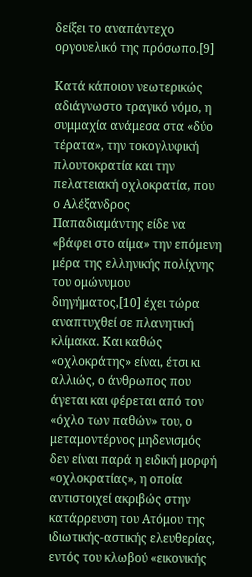δείξει το αναπάντεχο οργουελικό της πρόσωπο.[9]

Κατά κάποιον νεωτερικώς αδιάγνωστο τραγικό νόμο, η συμμαχία ανάμεσα στα «δύο τέρατα», την τοκογλυφική πλουτοκρατία και την πελατειακή οχλοκρατία, που ο Αλέξανδρος Παπαδιαμάντης είδε να «βάφει στο αίμα» την επόμενη μέρα της ελληνικής πολίχνης του ομώνυμου διηγήματος,[10] έχει τώρα αναπτυχθεί σε πλανητική κλίμακα. Και καθώς «οχλοκράτης» είναι, έτσι κι αλλιώς, ο άνθρωπος που άγεται και φέρεται από τον «όχλο των παθών» του, ο μεταμοντέρνος μηδενισμός δεν είναι παρά η ειδική μορφή «οχλοκρατίας», η οποία αντιστοιχεί ακριβώς στην κατάρρευση του Ατόμου της ιδιωτικής-αστικής ελευθερίας, εντός του κλωβού «εικονικής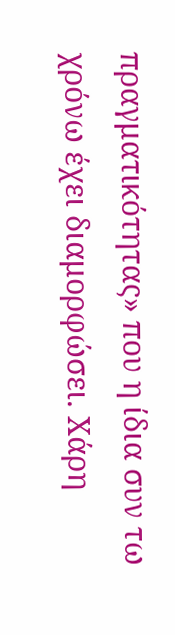πραγματικότητας» που η ίδια συν τω χρόνω έχει διαμορφώσει. Χάρη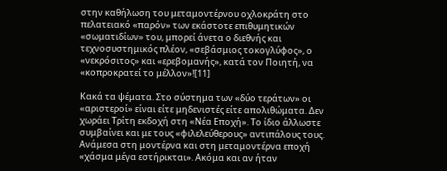στην καθήλωση του μεταμοντέρνου οχλοκράτη στο πελατειακό «παρόν» των εκάστοτε επιθυμητικών «σωματιδίων» του, μπορεί άνετα ο διεθνής και τεχνοσυστημικός πλέον, «σεβάσμιος τοκογλύφος», ο «νεκρόσιτος» και «ερεβομανής», κατά τον Ποιητή, να «κοπροκρατεί το μέλλον»![11]

Κακά τα ψέματα. Στο σύστημα των «δύο τεράτων» οι «αριστεροί» είναι είτε μηδενιστές είτε απολιθώματα. Δεν χωράει Τρίτη εκδοχή στη «Νέα Εποχή». Το ίδιο άλλωστε συμβαίνει και με τους «φιλελεύθερους» αντιπάλους τους. Ανάμεσα στη μοντέρνα και στη μεταμοντέρνα εποχή «χάσμα μέγα εστήρικται». Ακόμα και αν ήταν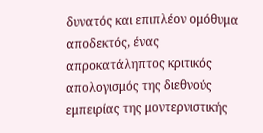δυνατός και επιπλέον ομόθυμα αποδεκτός, ένας απροκατάληπτος κριτικός απολογισμός της διεθνούς εμπειρίας της μοντερνιστικής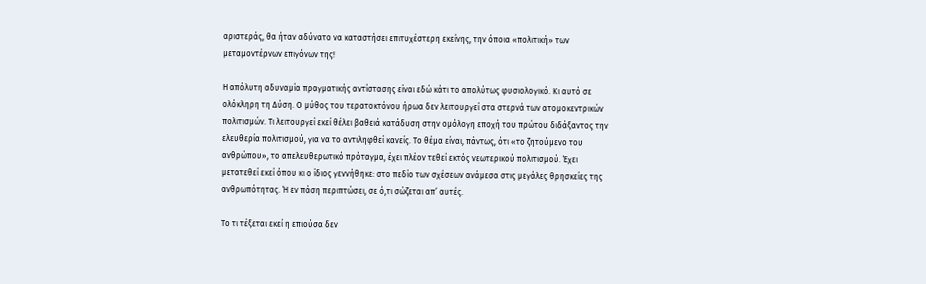αριστεράς, θα ήταν αδύνατο να καταστήσει επιτυχέστερη εκείνης, την όποια «πολιτική» των μεταμοντέρνων επιγόνων της!

Η απόλυτη αδυναμία πραγματικής αντίστασης είναι εδώ κάτι το απολύτως φυσιολογικό. Κι αυτό σε ολόκληρη τη Δύση. Ο μύθος του τερατοκτόνου ήρωα δεν λειτουργεί στα στερνά των ατομοκεντρικών πολιτισμών. Τι λειτουργεί εκεί θέλει βαθειά κατάδυση στην ομόλογη εποχή του πρώτου διδάξαντος την ελευθερία πολιτισμού, για να το αντιληφθεί κανείς. Το θέμα είναι, πάντως, ότι «το ζητούμενο του ανθρώπου», το απελευθερωτικό πρόταγμα, έχει πλέον τεθεί εκτός νεωτερικού πολιτισμού. Έχει μετατεθεί εκεί όπου κι ο ίδιος γεννήθηκε: στο πεδίο των σχέσεων ανάμεσα στις μεγάλες θρησκείες της ανθρωπότητας. Ή εν πάση περιπτώσει, σε ό,τι σώζεται απ’ αυτές.

Το τι τέξεται εκεί η επιούσα δεν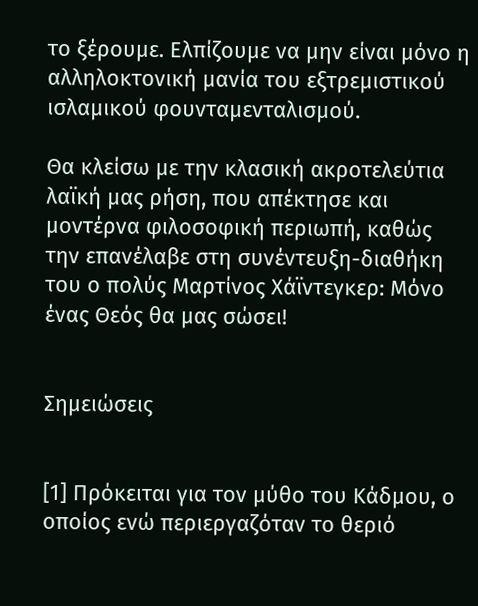το ξέρουμε. Ελπίζουμε να μην είναι μόνο η αλληλοκτονική μανία του εξτρεμιστικού ισλαμικού φουνταμενταλισμού.

Θα κλείσω με την κλασική ακροτελεύτια λαϊκή μας ρήση, που απέκτησε και μοντέρνα φιλοσοφική περιωπή, καθώς την επανέλαβε στη συνέντευξη-διαθήκη του ο πολύς Μαρτίνος Χάϊντεγκερ: Μόνο ένας Θεός θα μας σώσει!


Σημειώσεις


[1] Πρόκειται για τον μύθο του Κάδμου, ο οποίος ενώ περιεργαζόταν το θεριό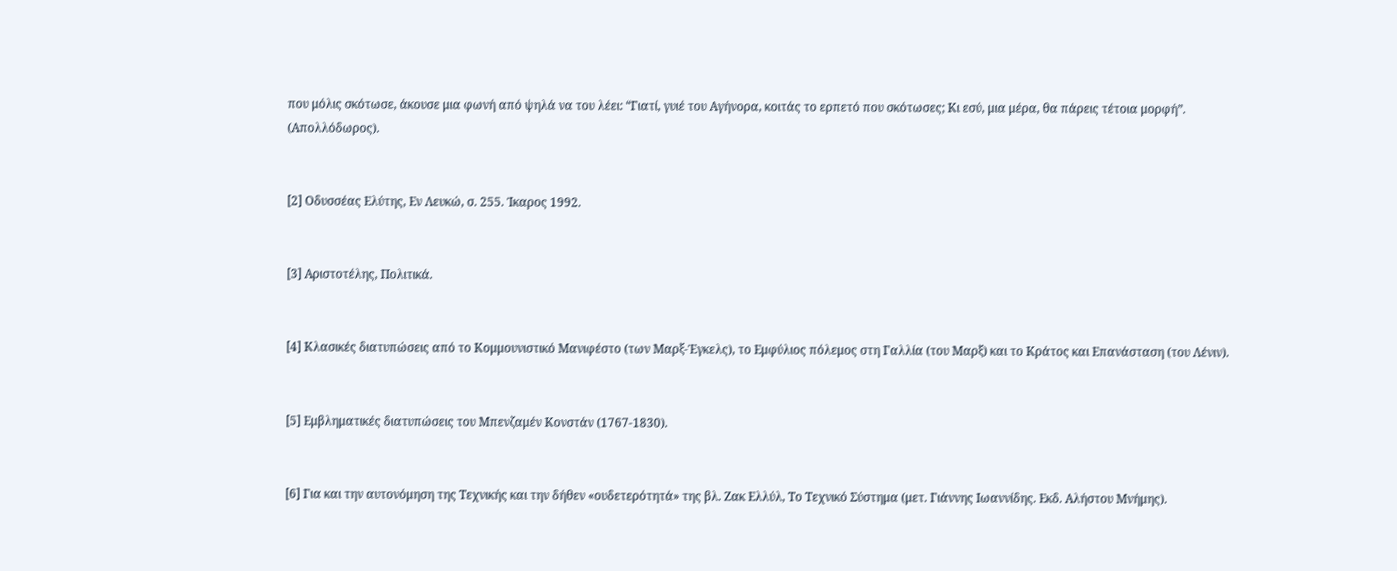που μόλις σκότωσε, άκουσε μια φωνή από ψηλά να του λέει: “Γιατί, γυιέ του Αγήνορα, κοιτάς το ερπετό που σκότωσες; Κι εσύ, μια μέρα, θα πάρεις τέτοια μορφή”. (Απολλόδωρος).


[2] Οδυσσέας Ελύτης, Εν Λευκώ, σ. 255. Ίκαρος 1992.


[3] Αριστοτέλης, Πολιτικά.


[4] Κλασικές διατυπώσεις από το Κομμουνιστικό Μανιφέστο (των Μαρξ-Έγκελς), το Εμφύλιος πόλεμος στη Γαλλία (του Μαρξ) και το Κράτος και Επανάσταση (του Λένιν).


[5] Εμβληματικές διατυπώσεις του Μπενζαμέν Κονστάν (1767-1830).


[6] Για και την αυτονόμηση της Τεχνικής και την δήθεν «ουδετερότητά» της βλ. Ζακ Ελλύλ, Το Τεχνικό Σύστημα (μετ. Γιάννης Ιωαννίδης. Εκδ. Αλήστου Μνήμης).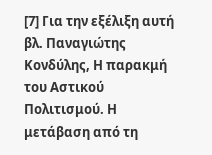[7] Για την εξέλιξη αυτή βλ. Παναγιώτης Κονδύλης, Η παρακμή του Αστικού Πολιτισμού. Η μετάβαση από τη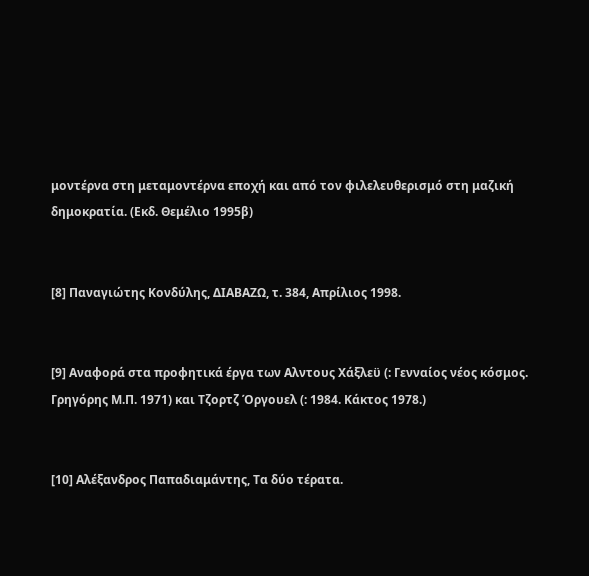μοντέρνα στη μεταμοντέρνα εποχή και από τον φιλελευθερισμό στη μαζική δημοκρατία. (Εκδ. Θεμέλιο 1995β)


[8] Παναγιώτης Κονδύλης, ΔΙΑΒΑΖΩ, τ. 384, Απρίλιος 1998.


[9] Αναφορά στα προφητικά έργα των Αλντους Χάξλεϋ (: Γενναίος νέος κόσμος. Γρηγόρης Μ.Π. 1971) και Τζορτζ Όργουελ (: 1984. Κάκτος 1978.)


[10] Αλέξανδρος Παπαδιαμάντης, Τα δύο τέρατα.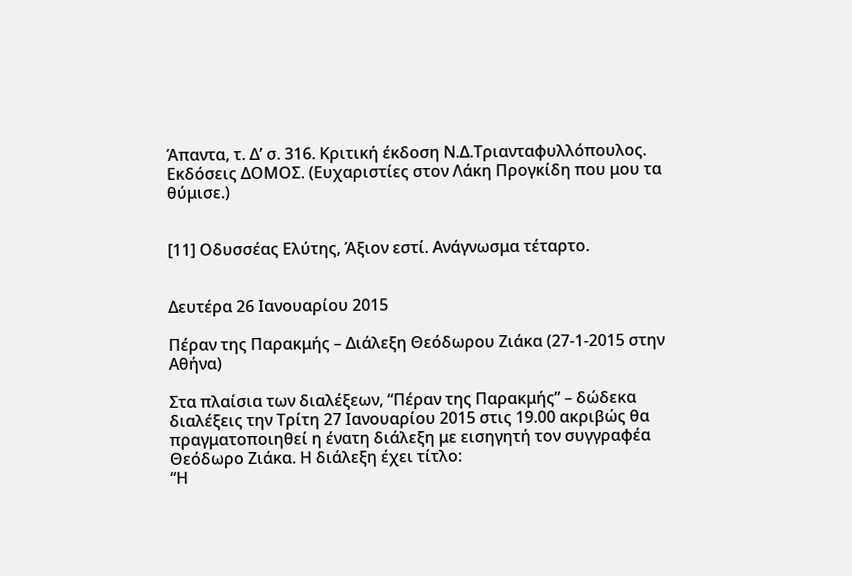Άπαντα, τ. Δ’ σ. 316. Κριτική έκδοση Ν.Δ.Τριανταφυλλόπουλος. Εκδόσεις ΔΟΜΟΣ. (Ευχαριστίες στον Λάκη Προγκίδη που μου τα θύμισε.)


[11] Οδυσσέας Ελύτης, Άξιον εστί. Ανάγνωσμα τέταρτο.


Δευτέρα 26 Ιανουαρίου 2015

Πέραν της Παρακμής – Διάλεξη Θεόδωρου Ζιάκα (27-1-2015 στην Αθήνα)

Στα πλαίσια των διαλέξεων, “Πέραν της Παρακμής” – δώδεκα διαλέξεις την Τρίτη 27 Ιανουαρίου 2015 στις 19.00 ακριβώς θα πραγματοποιηθεί η ένατη διάλεξη με εισηγητή τον συγγραφέα Θεόδωρο Ζιάκα. Η διάλεξη έχει τίτλο:
“Η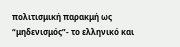πολιτισμική παρακμή ως “μηδενισμός”- το ελληνικό και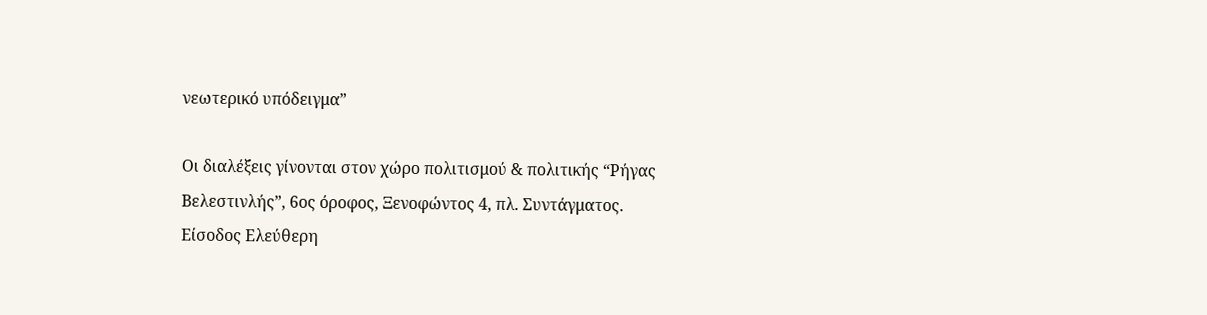νεωτερικό υπόδειγμα”

Οι διαλέξεις γίνονται στον χώρο πολιτισμού & πολιτικής “Ρήγας Βελεστινλής”, 6ος όροφος, Ξενοφώντος 4, πλ. Συντάγματος.
Είσοδος Ελεύθερη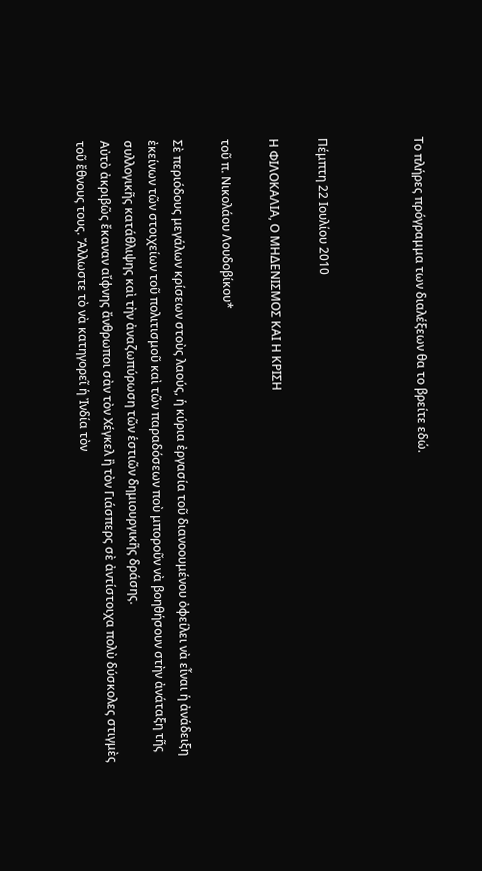Το πλήρες πρόγραμμα των διαλέξεων θα το βρείτε εδώ.



Πέμπτη 22 Ιουλίου 2010

Η ΦΙΛΟΚΑΛΙΑ, Ο ΜΗΔΕΝΙΣΜΟΣ ΚΑΙ Η ΚΡΙΣΗ

τοῦ π. Νικολάου Λουδοβίκου*

Σὲ περιόδους μεγάλων κρίσεων στοὺς λαούς, ἡ κύρια ἐργασία τοῦ διανοουμένου ὀφείλει νὰ εἶναι ἡ ἀνάδειξη ἐκείνων τῶν στοιχείων τοῦ πολιτισμοῦ καὶ τῶν παραδόσεων ποὺ μποροῦν νὰ βοηθήσουν στὴν ἀνάταξη τῆς συλλογικῆς κατάθλιψης καὶ τὴν ἀναζωπύρωση τῶν ἑστιῶν δημιουργικῆς δράσης.
Αὐτὸ ἀκριβῶς ἔκαναν αἴφνης ἄνθρωποι σὰν τὸν Χέγκελ ἢ τὸν Γιάσπερς σὲ ἀντίστοιχα πολὺ δύσκολες στιγμὲς τοῦ ἔθνους τους. Ἄλλωστε τὸ νὰ κατηγορεῖ ἡ Ἰνδία τὸν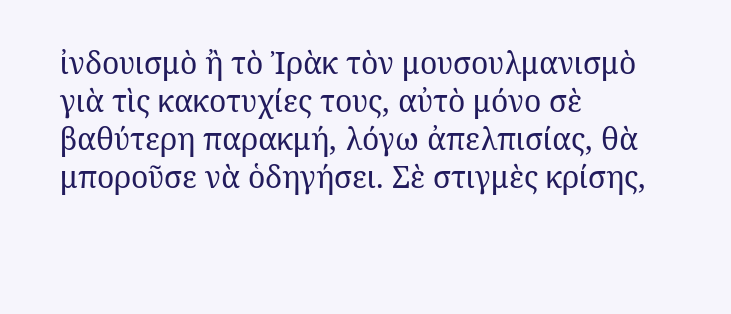ἰνδουισμὸ ἢ τὸ Ἰρὰκ τὸν μουσουλμανισμὸ γιὰ τὶς κακοτυχίες τους, αὐτὸ μόνο σὲ βαθύτερη παρακμή, λόγω ἀπελπισίας, θὰ μποροῦσε νὰ ὁδηγήσει. Σὲ στιγμὲς κρίσης,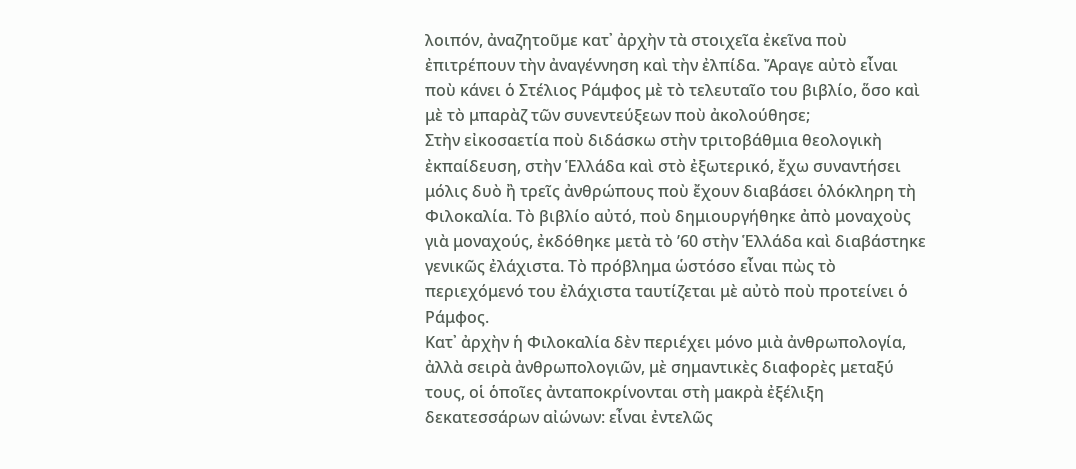λοιπόν, ἀναζητοῦμε κατ᾽ ἀρχὴν τὰ στοιχεῖα ἐκεῖνα ποὺ ἐπιτρέπουν τὴν ἀναγέννηση καὶ τὴν ἐλπίδα. Ἄραγε αὐτὸ εἶναι ποὺ κάνει ὁ Στέλιος Ράμφος μὲ τὸ τελευταῖο του βιβλίο, ὅσο καὶ μὲ τὸ μπαρὰζ τῶν συνεντεύξεων ποὺ ἀκολούθησε;
Στὴν εἰκοσαετία ποὺ διδάσκω στὴν τριτοβάθμια θεολογικὴ ἐκπαίδευση, στὴν Ἑλλάδα καὶ στὸ ἐξωτερικό, ἔχω συναντήσει μόλις δυὸ ἢ τρεῖς ἀνθρώπους ποὺ ἔχουν διαβάσει ὁλόκληρη τὴ Φιλοκαλία. Τὸ βιβλίο αὐτό, ποὺ δημιουργήθηκε ἀπὸ μοναχοὺς γιὰ μοναχούς, ἐκδόθηκε μετὰ τὸ ’60 στὴν Ἑλλάδα καὶ διαβάστηκε γενικῶς ἐλάχιστα. Τὸ πρόβλημα ὡστόσο εἶναι πὼς τὸ περιεχόμενό του ἐλάχιστα ταυτίζεται μὲ αὐτὸ ποὺ προτείνει ὁ Ράμφος.
Κατ᾽ ἀρχὴν ἡ Φιλοκαλία δὲν περιέχει μόνο μιὰ ἀνθρωπολογία, ἀλλὰ σειρὰ ἀνθρωπολογιῶν, μὲ σημαντικὲς διαφορὲς μεταξύ τους, οἱ ὁποῖες ἀνταποκρίνονται στὴ μακρὰ ἐξέλιξη δεκατεσσάρων αἰώνων: εἶναι ἐντελῶς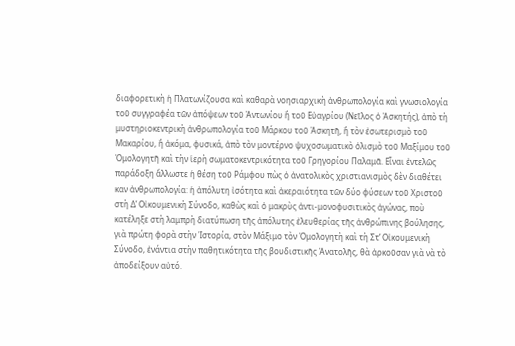διαφορετικὴ ἡ Πλατωνίζουσα καὶ καθαρὰ νοησιαρχικὴ ἀνθρωπολογία καὶ γνωσιολογία τοῦ συγγραφέα τῶν ἀπόψεων τοῦ Ἀντωνίου ἢ τοῦ Εὐαγρίου (Νεῖλος ὁ Ἀσκητής), ἀπὸ τὴ μυστηριοκεντρικὴ ἀνθρωπολογία τοῦ Μάρκου τοῦ Ἀσκητῆ, ἢ τὸν ἐσωτερισμὸ τοῦ Μακαρίου, ἢ ἀκόμα, φυσικά, ἀπὸ τὸν μοντέρνο ψυχοσωματικὸ ὁλισμὸ τοῦ Μαξίμου τοῦ Ὁμολογητῆ καὶ τὴν ἱερὴ σωματοκεντρικότητα τοῦ Γρηγορίου Παλαμᾶ. Εἶναι ἐντελῶς παράδοξη ἄλλωστε ἡ θέση τοῦ Ράμφου πὼς ὁ ἀνατολικὸς χριστιανισμὸς δὲν διαθέτει καν ἀνθρωπολογία: ἡ ἀπόλυτη ἰσότητα καὶ ἀκεραιότητα τῶν δύο φύσεων τοῦ Χριστοῦ στὴ Δ’ Οἰκουμενικὴ Σύνοδο, καθὼς καὶ ὁ μακρὺς ἀντι-μονοφυσιτικὸς ἀγώνας, ποὺ κατέληξε στὴ λαμπρὴ διατύπωση τῆς ἀπόλυτης ἐλευθερίας τῆς ἀνθρώπινης βούλησης, γιὰ πρώτη φορὰ στὴν Ἱστορία, στὸν Μάξιμο τὸν Ὁμολογητὴ καὶ τὴ Στ’ Οἰκουμενικὴ Σύνοδο, ἐνάντια στὴν παθητικότητα τῆς βουδιστικῆς Ἀνατολῆς, θὰ ἀρκοῦσαν γιὰ νὰ τὸ ἀποδείξουν αὐτό.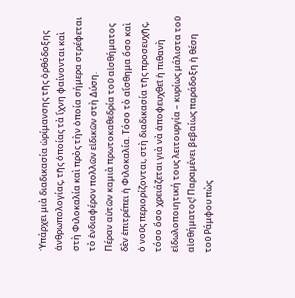Ὑπάρχει μιὰ διαδικασία ὡρίμανσης τῆς ὀρθόδοξης ἀνθρωπολογίας, τῆς ὁποίας τὰ ἴχνη φαίνονται καὶ στὴ Φιλοκαλία καὶ πρὸς τὴν ὁποία σήμερα στρέφεται τὸ ἐνδιαφέρον πολλῶν εἰδικῶν στὴ Δύση.
Πέραν αὐτῶν καμιὰ πρωτοκαθεδρία τοῦ αἰσθήματος δὲν ἐπιτρέπει ἡ Φιλοκαλία. Τόσο τὸ αἴσθημα ὅσο καὶ ὁ νοῦς περιορίζονται, στὴ διαδικασία τῆς προσευχῆς, τόσο ὅσο χρειάζεται γιὰ νὰ ἀποφευχθεῖ ἡ πιθανὴ εἰδωλοποιητική τους λειτουργία – κυρίως μάλιστα τοῦ αἰσθήματος! Παραμένει βεβαίως παράδοξη ἡ θέση τοῦ Ράμφου πὼς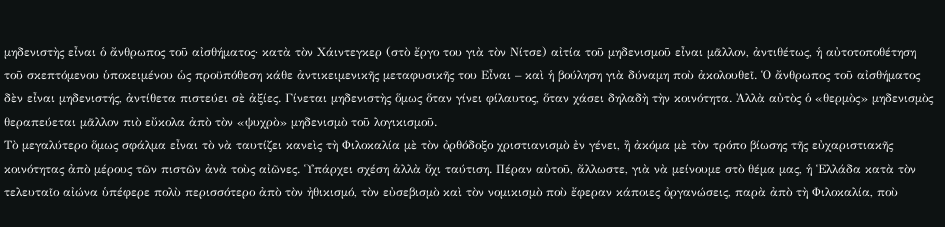μηδενιστὴς εἶναι ὁ ἄνθρωπος τοῦ αἰσθήματος· κατὰ τὸν Χάιντεγκερ (στὸ ἔργο του γιὰ τὸν Νίτσε) αἰτία τοῦ μηδενισμοῦ εἶναι μᾶλλον, ἀντιθέτως, ἡ αὐτοτοποθέτηση τοῦ σκεπτόμενου ὑποκειμένου ὡς προϋπόθεση κάθε ἀντικειμενικῆς μεταφυσικῆς του Εἶναι – καὶ ἡ βούληση γιὰ δύναμη ποὺ ἀκολουθεῖ. Ὁ ἄνθρωπος τοῦ αἰσθήματος δὲν εἶναι μηδενιστής, ἀντίθετα πιστεύει σὲ ἀξίες. Γίνεται μηδενιστὴς ὅμως ὅταν γίνει φίλαυτος, ὅταν χάσει δηλαδὴ τὴν κοινότητα. Ἀλλὰ αὐτὸς ὁ «θερμὸς» μηδενισμὸς θεραπεύεται μᾶλλον πιὸ εὔκολα ἀπὸ τὸν «ψυχρὸ» μηδενισμὸ τοῦ λογικισμοῦ.
Τὸ μεγαλύτερο ὅμως σφάλμα εἶναι τὸ νὰ ταυτίζει κανεὶς τὴ Φιλοκαλία μὲ τὸν ὀρθόδοξο χριστιανισμὸ ἐν γένει, ἢ ἀκόμα μὲ τὸν τρόπο βίωσης τῆς εὐχαριστιακῆς κοινότητας ἀπὸ μέρους τῶν πιστῶν ἀνὰ τοὺς αἰῶνες. Ὑπάρχει σχέση ἀλλὰ ὄχι ταύτιση. Πέραν αὐτοῦ, ἄλλωστε, γιὰ νὰ μείνουμε στὸ θέμα μας, ἡ Ἑλλάδα κατὰ τὸν τελευταῖο αἰώνα ὑπέφερε πολὺ περισσότερο ἀπὸ τὸν ἠθικισμό, τὸν εὐσεβισμὸ καὶ τὸν νομικισμὸ ποὺ ἔφεραν κάποιες ὀργανώσεις, παρὰ ἀπὸ τὴ Φιλοκαλία, ποὺ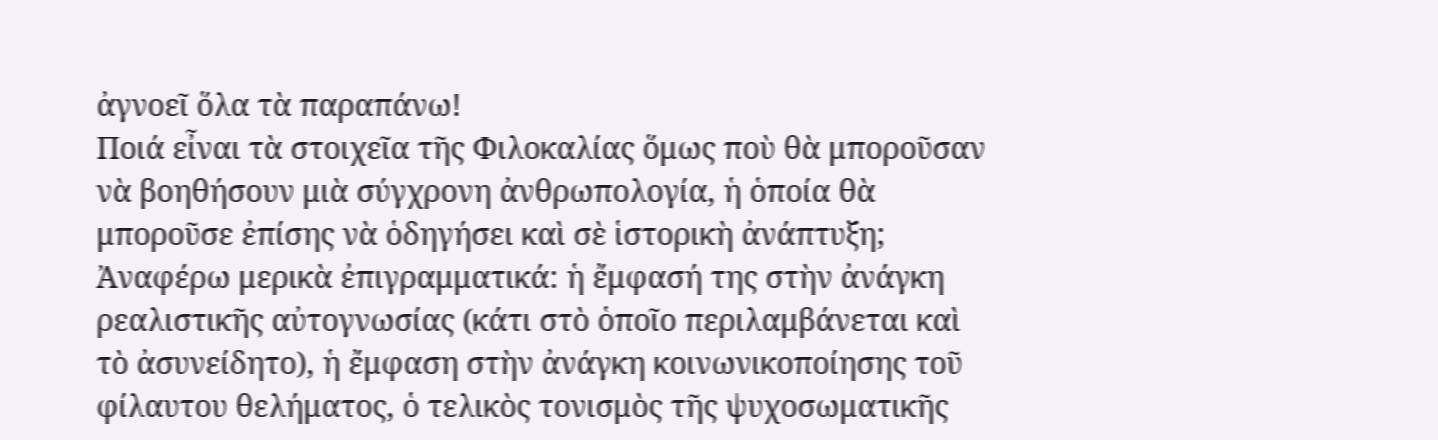ἀγνοεῖ ὅλα τὰ παραπάνω!
Ποιά εἶναι τὰ στοιχεῖα τῆς Φιλοκαλίας ὅμως ποὺ θὰ μποροῦσαν νὰ βοηθήσουν μιὰ σύγχρονη ἀνθρωπολογία, ἡ ὁποία θὰ μποροῦσε ἐπίσης νὰ ὁδηγήσει καὶ σὲ ἱστορικὴ ἀνάπτυξη; Ἀναφέρω μερικὰ ἐπιγραμματικά: ἡ ἔμφασή της στὴν ἀνάγκη ρεαλιστικῆς αὐτογνωσίας (κάτι στὸ ὁποῖο περιλαμβάνεται καὶ τὸ ἀσυνείδητο), ἡ ἔμφαση στὴν ἀνάγκη κοινωνικοποίησης τοῦ φίλαυτου θελήματος, ὁ τελικὸς τονισμὸς τῆς ψυχοσωματικῆς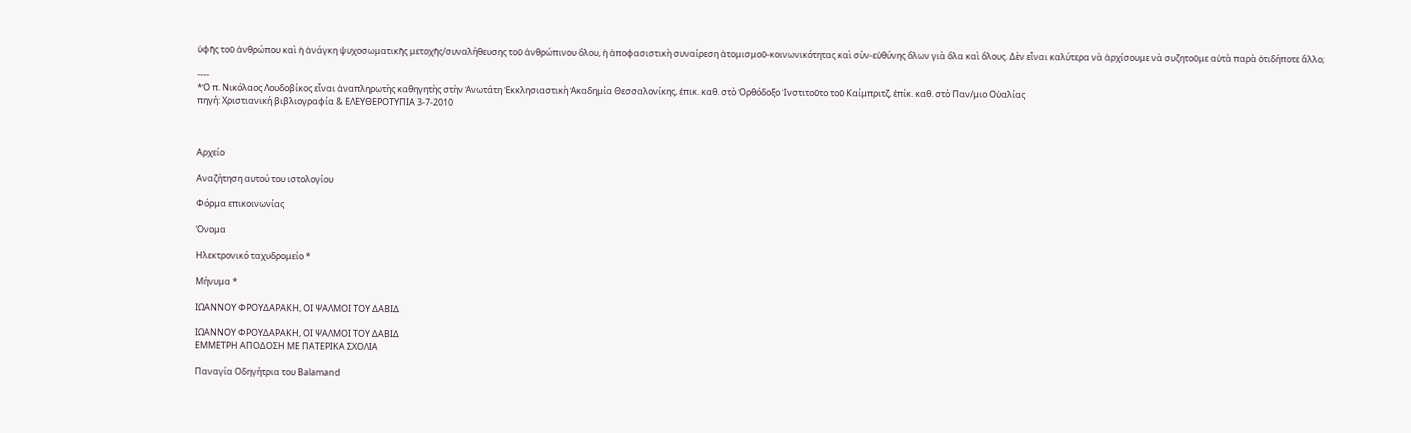ὑφῆς τοῦ ἀνθρώπου καὶ ἡ ἀνάγκη ψυχοσωματικῆς μετοχῆς/συναλήθευσης τοῦ ἀνθρώπινου ὅλου, ἡ ἀποφασιστικὴ συναίρεση ἀτομισμοῦ-κοινωνικότητας καὶ σὺν-εὐθύνης ὅλων γιὰ ὅλα καὶ ὅλους. Δὲν εἶναι καλύτερα νὰ ἀρχίσουμε νὰ συζητοῦμε αὐτὰ παρὰ ὁτιδήποτε ἄλλο;

----
*Ὁ π. Νικόλαος Λουδοβίκος εἶναι ἀναπληρωτὴς καθηγητὴς στὴν Ἀνωτάτη Ἐκκλησιαστικὴ Ἀκαδημία Θεσσαλονίκης, ἐπικ. καθ. στὸ Ὀρθόδοξο Ἰνστιτοῦτο τοῦ Καίμπριτζ, ἐπίκ. καθ. στὸ Παν/μιο Οὐαλίας
πηγή: Χριστιανική βιβλιογραφία & ΕΛΕΥΘΕΡΟΤΥΠΙΑ 3-7-2010



Αρχείο

Αναζήτηση αυτού του ιστολογίου

Φόρμα επικοινωνίας

Όνομα

Ηλεκτρονικό ταχυδρομείο *

Μήνυμα *

ΙΩΑΝΝΟΥ ΦΡΟΥΔΑΡΑΚΗ, ΟΙ ΨΑΛΜΟΙ ΤΟΥ ΔΑΒΙΔ

ΙΩΑΝΝΟΥ ΦΡΟΥΔΑΡΑΚΗ, ΟΙ ΨΑΛΜΟΙ ΤΟΥ ΔΑΒΙΔ
ΕΜΜΕΤΡΗ ΑΠΟΔΟΣΗ ΜΕ ΠΑΤΕΡΙΚΑ ΣΧΟΛΙΑ

Παναγία Οδηγήτρια του Balamand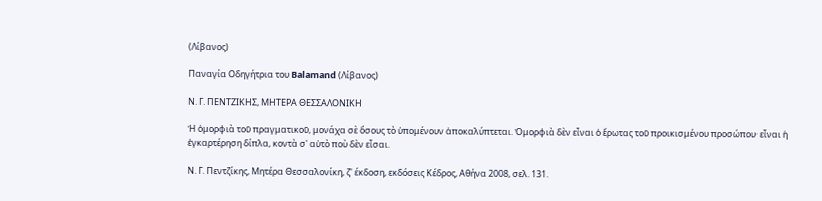(Λίβανος)

Παναγία Οδηγήτρια του Balamand (Λίβανος)

Ν. Γ. ΠΕΝΤΖΙΚΗΣ, ΜΗΤΕΡΑ ΘΕΣΣΑΛΟΝΙΚΗ

Ἡ ὀμορφιὰ τοῦ πραγματικοῦ, μονάχα σὲ ὅσους τὸ ὑπομένουν ἀποκαλύπτεται. Ὀμορφιὰ δὲν εἶναι ὁ ἔρωτας τοῦ προικισμένου προσώπου· εἶναι ἡ ἐγκαρτέρηση δίπλα, κοντὰ σ' αὐτὸ ποὺ δὲν εἶσαι.

Ν. Γ. Πεντζίκης, Μητέρα Θεσσαλονίκη, ζ' έκδοση, εκδόσεις Κέδρος, Αθήνα 2008, σελ. 131.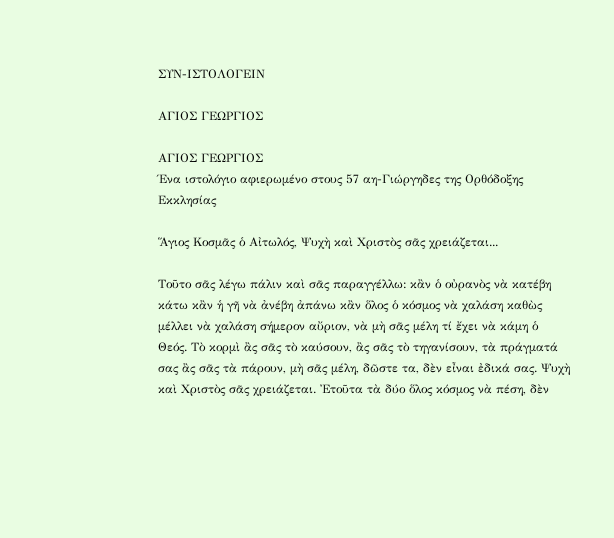ΣΥΝ-ΙΣΤΟΛΟΓΕΙΝ

ΑΓΙΟΣ ΓΕΩΡΓΙΟΣ

ΑΓΙΟΣ ΓΕΩΡΓΙΟΣ
Ένα ιστολόγιο αφιερωμένο στους 57 αη-Γιώργηδες της Ορθόδοξης Εκκλησίας

Ἅγιος Κοσμᾶς ὁ Αἰτωλός, Ψυχὴ καὶ Χριστὸς σᾶς χρειάζεται...

Τοῦτο σᾶς λέγω πάλιν καὶ σᾶς παραγγέλλω: κἂν ὁ οὐρανὸς νὰ κατέβη κάτω κἂν ἡ γῆ νὰ ἀνέβη ἀπάνω κἂν ὅλος ὁ κόσμος νὰ χαλάση καθὼς μέλλει νὰ χαλάση σήμερον αὔριον, νὰ μὴ σᾶς μέλη τί ἔχει νὰ κάμη ὁ Θεός. Τὸ κορμὶ ἂς σᾶς τὸ καύσουν, ἂς σᾶς τὸ τηγανίσουν, τὰ πράγματά σας ἂς σᾶς τὰ πάρουν, μὴ σᾶς μέλη, δῶστε τα, δὲν εἶναι ἐδικά σας. Ψυχὴ καὶ Χριστὸς σᾶς χρειάζεται. Ἐτοῦτα τὰ δύο ὅλος κόσμος νὰ πέση, δὲν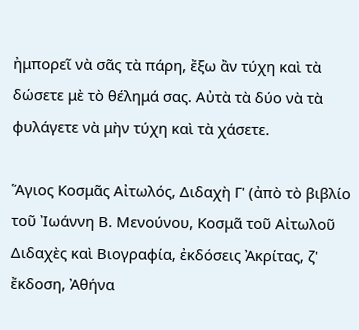ἠμπορεῖ νὰ σᾶς τὰ πάρη, ἔξω ἂν τύχη καὶ τὰ δώσετε μὲ τὸ θέλημά σας. Αὐτὰ τὰ δύο νὰ τὰ φυλάγετε νὰ μὴν τύχη καὶ τὰ χάσετε.

Ἅγιος Κοσμᾶς Αἰτωλός, Διδαχὴ Γ' (ἀπὸ τὸ βιβλίο τοῦ Ἰωάννη Β. Μενούνου, Κοσμᾶ τοῦ Αἰτωλοῦ Διδαχὲς καὶ Βιογραφία, ἐκδόσεις Ἀκρίτας, ζ' ἔκδοση, Ἀθήνα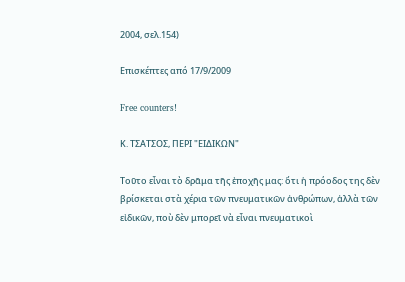2004, σελ.154)

Επισκέπτες από 17/9/2009

Free counters!

Κ. ΤΣΑΤΣΟΣ, ΠΕΡΙ "ΕΙΔΙΚΩΝ"

Τοῦτο εἶναι τὸ δρᾶμα τῆς ἐποχῆς μας: ὅτι ἡ πρόοδος της δὲν βρίσκεται στὰ χέρια τῶν πνευματικῶν ἀνθρώπων, ἀλλὰ τῶν εἰδικῶν, ποὺ δὲν μπορεῖ νὰ εἶναι πνευματικοὶ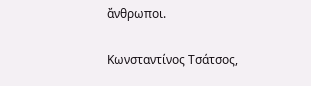ἄνθρωποι.

Κωνσταντίνος Τσάτσος,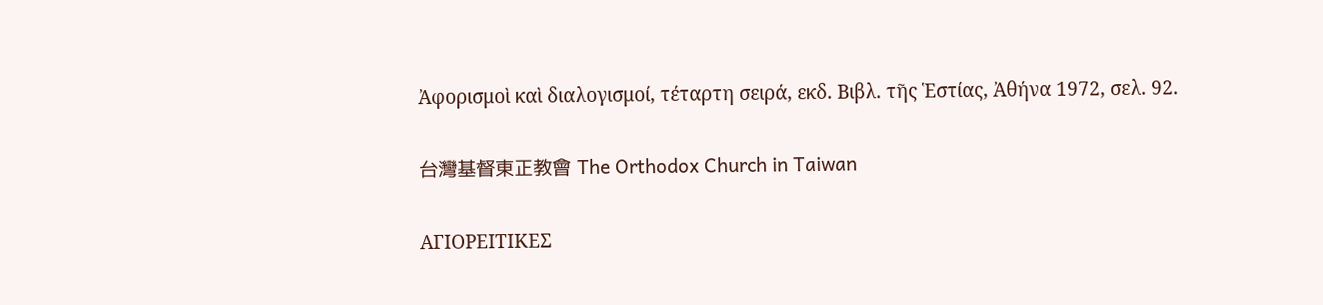Ἀφορισμοὶ καὶ διαλογισμοί, τέταρτη σειρά, εκδ. Βιβλ. τῆς Ἑστίας, Ἀθήνα 1972, σελ. 92.

台灣基督東正教會 The Orthodox Church in Taiwan

ΑΓΙΟΡΕΙΤΙΚΕΣ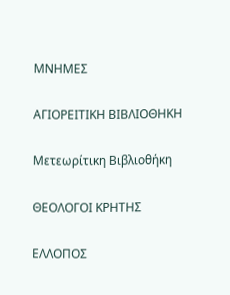ΜΝΗΜΕΣ

ΑΓΙΟΡΕΙΤΙΚΗ ΒΙΒΛΙΟΘΗΚΗ

Μετεωρίτικη Βιβλιοθήκη

ΘΕΟΛΟΓΟΙ ΚΡΗΤΗΣ

ΕΛΛΟΠΟΣ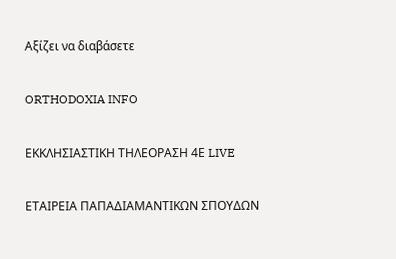Αξίζει να διαβάσετε

ORTHODOXIA INFO

ΕΚΚΛΗΣΙΑΣΤΙΚΗ ΤΗΛΕΟΡΑΣΗ 4Ε LIVE

ΕΤΑΙΡΕΙΑ ΠΑΠΑΔΙΑΜΑΝΤΙΚΩΝ ΣΠΟΥΔΩΝ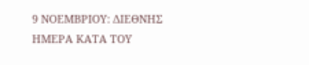9 ΝΟΕΜΒΡΙΟΥ: ΔΙΕΘΝΗΣ ΗΜΕΡΑ ΚΑΤΑ ΤΟΥ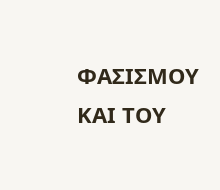ΦΑΣΙΣΜΟΥ ΚΑΙ ΤΟΥ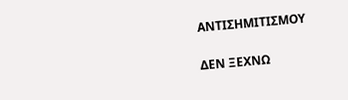ΑΝΤΙΣΗΜΙΤΙΣΜΟΥ

ΔΕΝ ΞΕΧΝΩ